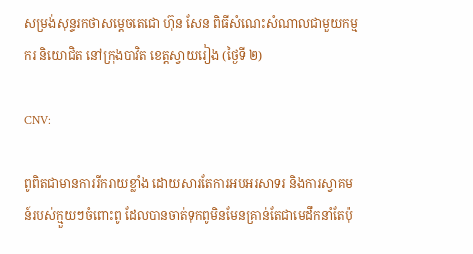សម្រង់សុន្ទរកថាសម្ដេចតេជោ ហ៊ុន សែន ពិធីសំណេះសំណាលជាមួយកម្មករ និយោជិត នៅក្រុងបាវិត ខេត្តស្វាយរៀង (ថ្ងៃទី ២)

CNV:

ពូពិតជាមានការរីករាយខ្លាំង ដោយសារតែការអបអរសាទរ និងការស្វាគមន៍របស់ក្មួយៗចំពោះពូ ដែលបានចាត់ទុកពូមិនមែនគ្រាន់តែជាមេដឹកនាំតែប៉ុ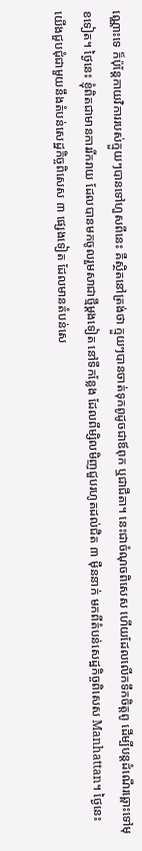ណ្ណោះទេ ក៏ប៉ុន្តែកាយវិការរបស់ក្មួយៗបានទៅហួសពីនេះ គឺស្ថិតនៅត្រង់ថា ក្មួយៗបានចាត់ទុកពូដូចជាឪពុក ឬជាជីតា។ នេះជាចំណុចពិសេស ហើយដែលលើកទឹកចិត្តពូ ដើម្បីបន្តដំណើរឆ្ពោះទៅមុខទៀត។ ថ្ងៃនេះ ខ្ញុំពិតជាមានការរីករាយ ដែលបានមកចូលរួមសាជាថ្មីម្ដងទៀត នៅទីកន្លែង ដែលពីម្សិលមិញជួបរហូតដល់ជិត ៣ ម៉ឺននាក់ មកពីតំបន់សេដ្ឋកិច្ចពិសេស Manhattan។ ថ្ងៃនេះ យើងជួបជុំជាមួយនឹងតំបន់សេដ្ឋកិច្ចពិសេស ៣ ផ្សេងទៀត ដែលមានតំបន់សេ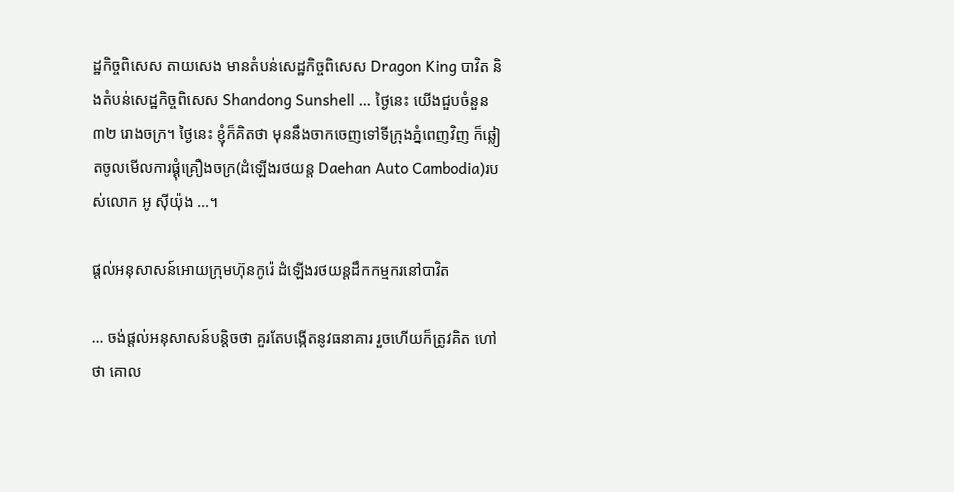ដ្ឋកិច្ចពិសេស តាយសេង មានតំបន់សេដ្ឋកិច្ចពិសេស Dragon King បាវិត និងតំបន់សេដ្ឋកិច្ចពិសេស Shandong Sunshell … ថ្ងៃនេះ យើងជួបចំនួន ៣២ រោងចក្រ។ ថ្ងៃនេះ ខ្ញុំក៏គិតថា មុននឹងចាកចេញទៅទីក្រុងភ្នំពេញវិញ ក៏ឆ្លៀតចូលមើលការផ្គុំគ្រឿងចក្រ(ដំឡើងរថយន្ត Daehan Auto Cambodia)របស់លោក អូ ស៊ីយ៉ុង …។

ផ្ដល់អនុសាសន៍អោយក្រុមហ៊ុនកូរ៉េ ដំឡើងរថយន្តដឹកកម្មករនៅបាវិត

… ចង់ផ្ដល់អនុសាសន៍បន្ដិចថា គួរតែបង្កើតនូវធនាគារ រួចហើយក៏ត្រូវគិត ហៅថា គោល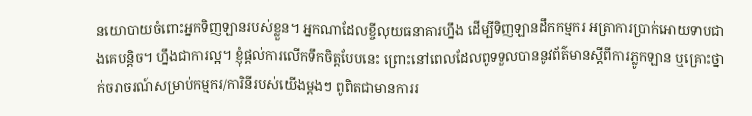នយោបាយចំពោះអ្នកទិញឡានរបស់ខ្លួន។ អ្នកណាដែលខ្ចីលុយធនាគារហ្នឹង ដើម្បីទិញឡានដឹកកម្មករ អត្រាការប្រាក់អោយទាបជាងគេបន្ដិច។ ហ្នឹងជាការល្អ។ ខ្ញុំផ្ដល់ការលើកទឹកចិត្តបែបនេះ ព្រោះនៅពេលដែលពូទទួលបាននូវព័ត៌មានស្ដីពីការភ្លូកឡាន ឬគ្រោះថ្នាក់ចរាចរណ៍សម្រាប់កម្មករ/ការិនីរបស់យើងម្ដងៗ ពូពិតជាមានការរ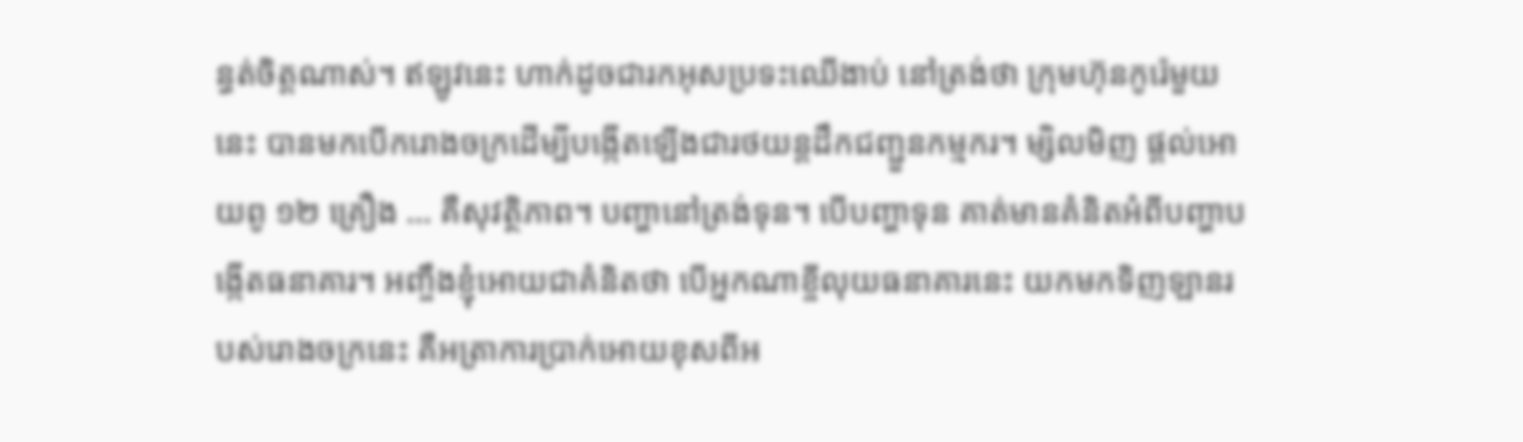ន្ធត់ចិត្តណាស់។ ឥឡូវនេះ ហាក់ដូចជារកអុសប្រទះឈើងាប់ នៅត្រង់ថា ក្រុមហ៊ុនកូរ៉េមួយនេះ បានមកបើករោងចក្រដើម្បីបង្កើតឡើងជារថយន្តដឹកជញ្ជួនកម្មករ។ ម្សិលមិញ ផ្ដល់អោយពូ ១២ គ្រឿង … គឺសុវត្ថិភាព។ បញ្ហានៅត្រង់ទុន។ បើបញ្ហាទុន គាត់មានគំនិតអំពីបញ្ហាបង្កើតធនាគារ។ អញ្ចឹងខ្ញុំអោយជាគំនិតថា បើអ្នកណាខ្ចីលុយធនាគារនេះ យកមកទិញឡានរបស់រោងចក្រនេះ គឺអត្រាការប្រាក់អោយខុសពីអ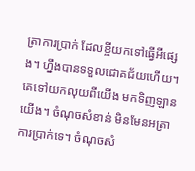ត្រាការប្រាក់ ដែលខ្ចីយកទៅធ្វើអីផ្សេង។ ហ្នឹងបានទទួលជោគជ័យហើយ។ គេទៅយកលុយពីយើង មកទិញឡានយើង។ ចំណុចសំខាន់ មិនមែនអត្រាការប្រាក់ទេ។ ចំណុចសំ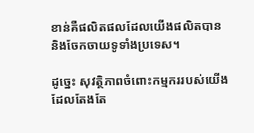ខាន់គឺផលិតផលដែលយើងផលិតបាន និងចែកចាយទូទាំងប្រទេស។

ដូច្នេះ សុវត្ថិភាពចំពោះកម្មកររបស់យើង ដែលតែងតែ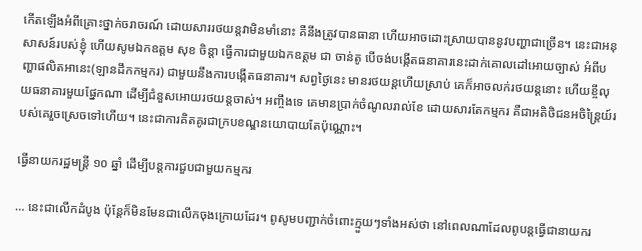កើតឡើងអំពីគ្រោះថ្នាក់ចរាចរណ៍ ដោយសាររថយន្តវាមិនមាំនោះ គឺនឹងត្រូវបានធានា ហើយអាចដោះស្រាយបាននូវបញ្ហាជាច្រើន។ នេះជាអនុសាសន៍របស់ខ្ញុំ ហើយសូមឯកឧត្តម សុខ ចិន្ដា ធ្វើការជាមួយឯកឧត្តម ជា ចាន់តូ បើចង់បង្កើតធនាគារនេះដាក់គោលដៅអោយច្បាស់ អំពីបញ្ហាផលិតអានេះ(ឡានដឹកកម្មករ) ជាមួយនឹងការបង្កើតធនាគារ។ សព្វថ្ងៃនេះ មានរថយន្តហើយស្រាប់ គេក៏អាចលក់រថយន្តនោះ ហើយខ្ចីលុយធនាគារមួយផ្នែកណា ដើម្បីជំនួសអោយរថយន្តចាស់។ អញ្ចឹងទេ គេមានប្រាក់ចំណូលរាល់ខែ ដោយសារតែកម្មករ គឺជាអតិថិជនអចិន្ត្រៃយ៍របស់គេរួចស្រេចទៅហើយ។ នេះជាការគិតគូរជាក្របខណ្ឌនយោបាយតែប៉ុណ្ណោះ។

ធ្វើនាយករដ្ឋមន្រ្តី ១០ ឆ្នាំ ដើម្បីបន្តការជួបជាមួយកម្មករ

… នេះជាលើកដំបូង ប៉ុន្តែក៏មិនមែនជាលើកចុងក្រោយដែរ។ ពូសូមបញ្ជាក់ចំពោះក្មួយៗទាំងអស់ថា នៅពេលណាដែលពូបន្តធ្វើជានាយករ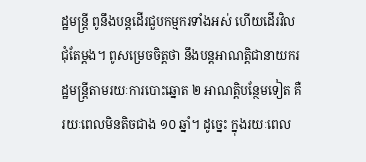ដ្ឋមន្រ្តី ពូនឹងបន្តដើរជួបកម្មករទាំងអស់ ហើយដើរវិលជុំតែម្ដង។ ពូសម្រេចចិត្តថា នឹងបន្តអាណត្តិជានាយករដ្ឋមន្រ្តីតាមរយៈការបោះឆ្នោត ២ អាណត្តិបន្ថែមទៀត គឺរយៈពេលមិនតិចជាង ១០ ឆ្នាំ។ ដូច្នេះ ក្នុងរយៈពេល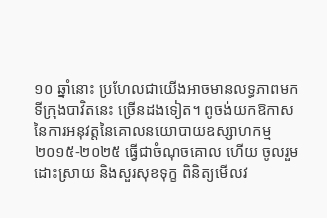១០ ឆ្នាំនោះ ប្រហែលជាយើងអាចមានលទ្ធភាពមកទីក្រុងបាវិតនេះ ច្រើនដងទៀត។ ពូចង់យកឱកាសនៃការអនុវត្តនៃគោលនយោបាយឧស្សាហកម្ម ២០១៥-២០២៥ ធ្វើជាចំណុចគោល ហើយ ចូលរួមដោះស្រាយ និងសួរសុខទុក្ខ ពិនិត្យមើលវ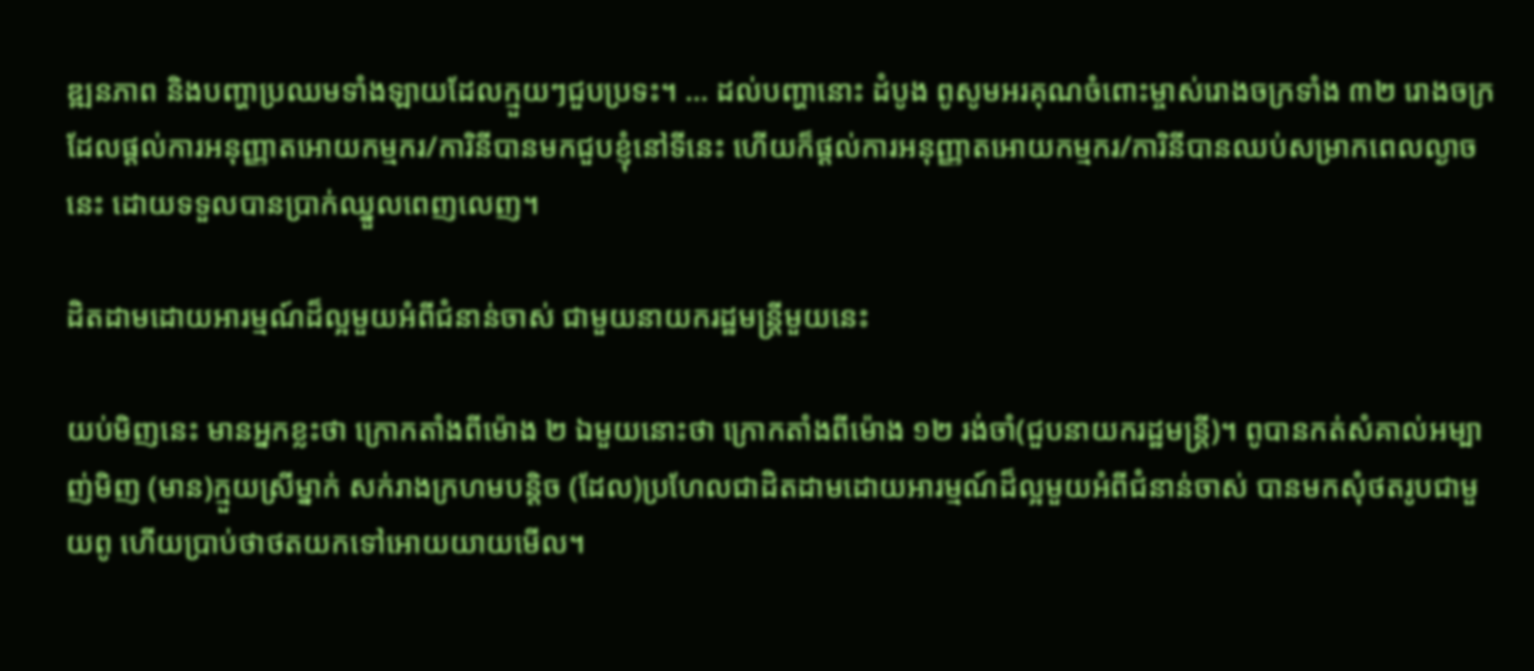ឌ្ឍនភាព និងបញ្ហាប្រឈមទាំងឡាយដែលក្មួយៗជួបប្រទះ។ … ដល់បញ្ហានោះ ដំបូង ពូសូមអរគុណចំពោះម្ចាស់រោងចក្រទាំង ៣២ រោងចក្រ ដែលផ្ដល់ការអនុញ្ញាតអោយកម្មករ/ការិនីបានមកជួបខ្ញុំនៅទីនេះ ហើយក៏ផ្ដល់ការអនុញ្ញាតអោយកម្មករ/ការិនីបានឈប់សម្រាកពេលល្ងាចនេះ ដោយទទួលបានប្រាក់ឈ្នួលពេញលេញ។

ដិតដាមដោយអារម្មណ៍ដ៏ល្អមួយអំពីជំនាន់ចាស់ ជាមួយនាយករដ្ឋមន្រ្តីមួយនេះ

យប់មិញនេះ មានអ្នកខ្លះថា ក្រោកតាំងពីម៉ោង ២ ឯមួយនោះថា ក្រោកតាំងពីម៉ោង ១២ រង់ចាំ(ជួបនាយករដ្ឋមន្រ្តី)។ ពូបានកត់សំគាល់អម្បាញ់មិញ (មាន)ក្មួយស្រីម្នាក់ សក់រាងក្រហមបន្ដិច (ដែល)ប្រហែលជាដិតដាមដោយអារម្មណ៍ដ៏ល្អមួយអំពីជំនាន់ចាស់ បានមកសុំថតរូបជាមួយពូ ហើយប្រាប់ថាថតយកទៅអោយយាយមើល។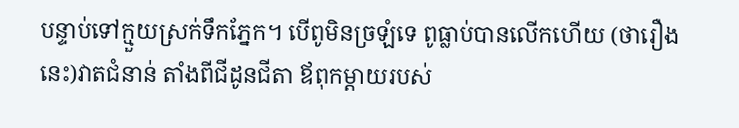បន្ទាប់ទៅក្មួយស្រក់ទឹកភ្នែក។ បើពូមិនច្រឡំទេ ពូធ្លាប់បានលើកហើយ (ថារឿងនេះ)វាតជំនាន់ តាំងពីជីដូនជីតា ឪពុកម្ដាយរបស់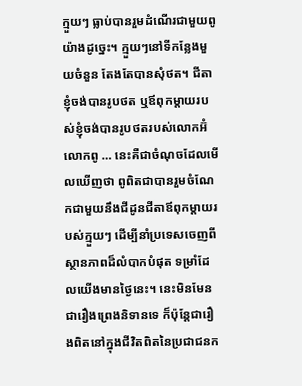ក្មួយៗ ធ្លាប់បានរួមដំណើរជាមួយពូយ៉ាងដូច្នេះ។ ក្មួយៗនៅទីកន្លែងមួយចំនួន តែងតែបានសុំថត។ ជីតាខ្ញុំចង់បានរូបថត ឬឪពុកម្ដាយរបស់ខ្ញុំចង់បានរូបថតរបស់លោកអ៊ំ លោកពូ … នេះគឺជាចំណុចដែលមើលឃើញថា ពូពិតជាបានរួមចំណែកជាមួយនឹងជីដូនជីតាឪពុកម្ដាយរបស់ក្មួយៗ ដើម្បីនាំប្រទេសចេញពីស្ថានភាពដ៏លំបាកបំផុត ទម្រាំដែលយើងមានថ្ងៃនេះ។ នេះមិនមែនជារឿងព្រេងនិទានទេ ក៏ប៉ុន្តែជារឿងពិតនៅក្នុងជីវិតពិតនៃប្រជាជនក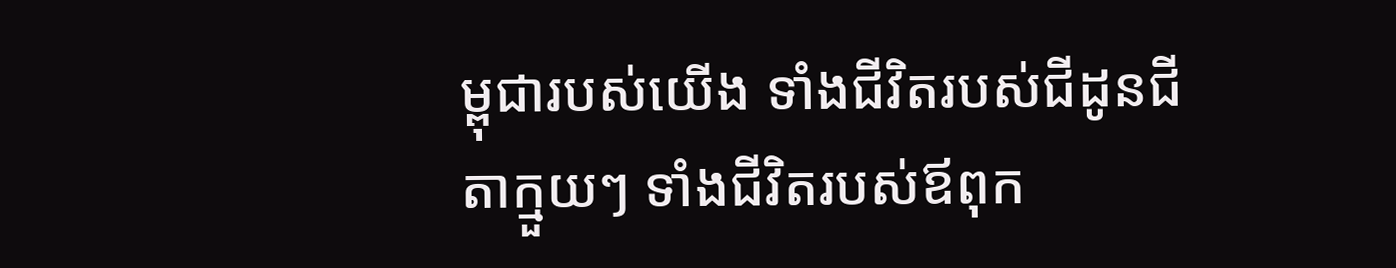ម្ពុជារបស់យើង ទាំងជីវិតរបស់ជីដូនជីតាក្មួយៗ ទាំងជីវិតរបស់ឪពុក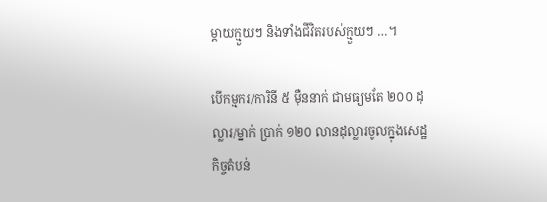ម្ដាយក្មួយៗ និងទាំងជីវិតរបស់ក្មួយៗ …។

បើកម្មករ/ការិនី ៥ ម៉ឺននាក់ ជាមធ្យមតែ ២០០ ដុល្លារ/ម្នាក់ ប្រាក់ ១២០ លានដុល្លារចូលក្នុងសេដ្ឋកិច្ចតំបន់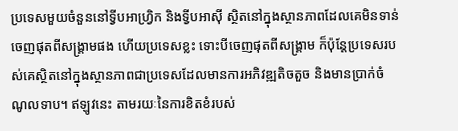ប្រទេសមួយចំនួននៅទ្វីបអាហ្វ្រិក និងទ្វីបអាស៊ី ស្ថិតនៅក្នុងស្ថានភាពដែលគេមិនទាន់ចេញផុតពីសង្រ្គាមផង ហើយប្រទេសខ្លះ ទោះបីចេញផុតពីសង្រ្គាម ក៏ប៉ុន្តែប្រទេសរបស់គេស្ថិតនៅក្នុងស្ថានភាពជាប្រទេសដែលមានការអភិវឌ្ឍតិចតួច និងមានប្រាក់ចំណូលទាប។ ឥឡូវនេះ តាមរយៈនៃការខិតខំរបស់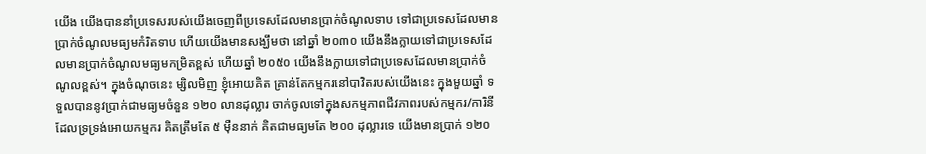យើង យើងបាននាំប្រទេសរបស់យើងចេញពីប្រទេសដែលមានប្រាក់ចំណូលទាប ទៅជាប្រទេសដែលមានប្រាក់ចំណូលមធ្យមកំរិតទាប ហើយយើងមានសង្ឃឹមថា នៅឆ្នាំ ២០៣០ យើងនឹងក្លាយទៅជាប្រទេសដែលមានប្រាក់ចំណូលមធ្យមកម្រិតខ្ពស់ ហើយឆ្នាំ ២០៥០ យើងនឹងក្លាយទៅជាប្រទេសដែលមានប្រាក់ចំណូលខ្ពស់។ ក្នុងចំណុចនេះ ម្សិលមិញ ខ្ញុំអោយគិត គ្រាន់តែកម្មករនៅបាវិតរបស់យើងនេះ ក្នុងមួយឆ្នាំ ទទួលបាននូវប្រាក់ជាមធ្យមចំនួន ១២០ លានដុល្លារ ចាក់ចូលទៅក្នុងសកម្មភាពជីវភាពរបស់កម្មករ/ការិនី ដែលទ្រទ្រង់អោយកម្មករ គិតត្រឹមតែ ៥ ម៉ឺននាក់ គិតជាមធ្យមតែ ២០០ ដុល្លារទេ យើងមានប្រាក់ ១២០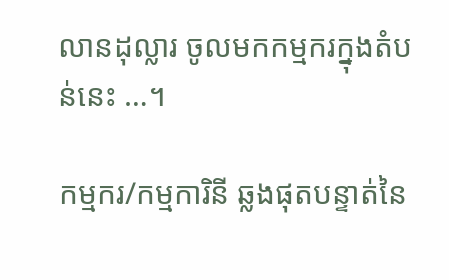លានដុល្លារ ចូលមកកម្មករក្នុងតំបន់នេះ …។

កម្មករ/កម្មការិនី ឆ្លងផុតបន្ទាត់នៃ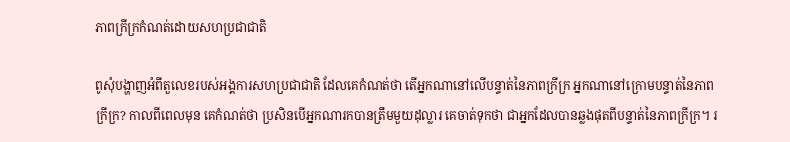ភាពក្រីក្រកំណត់ដោយសហប្រជាជាតិ

ពូសុំបង្ហាញអំពីតួលេខរបស់អង្គការសហប្រជាជាតិ ដែលគេកំណត់ថា តើអ្នកណានៅលើបន្ទាត់នៃភាពក្រីក្រ អ្នកណានៅក្រោមបន្ទាត់នៃភាពក្រីក្រ? កាលពីពេលមុន គេកំណត់ថា ប្រសិនបើអ្នកណារកបានត្រឹមមួយដុល្លារ គេចាត់ទុកថា ជាអ្នកដែលបានឆ្លងផុតពីបន្ទាត់នៃភាពក្រីក្រ។ រ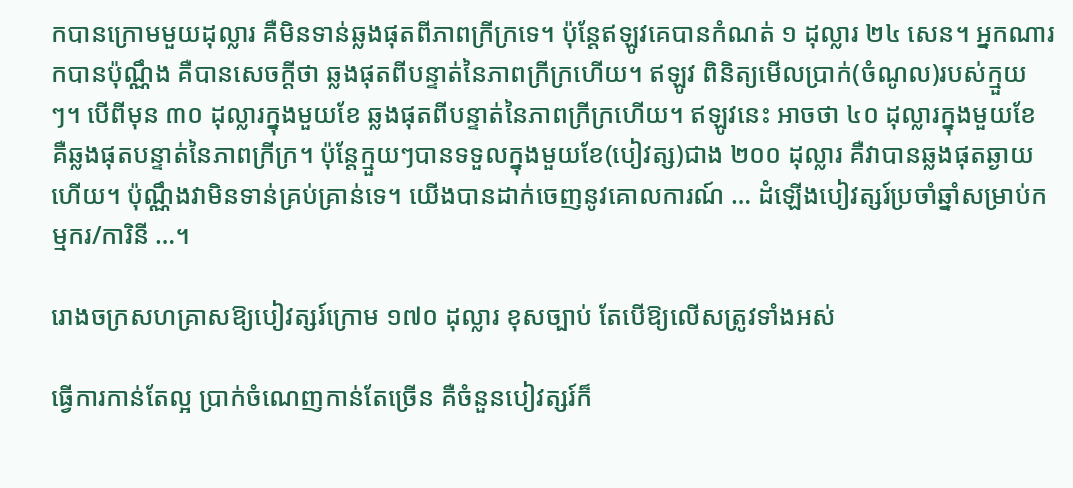កបានក្រោមមួយដុល្លារ គឺមិនទាន់ឆ្លងផុតពីភាពក្រីក្រទេ។ ប៉ុន្តែឥឡូវគេបានកំណត់ ១ ដុល្លារ ២៤ សេន។ អ្នកណារកបានប៉ុណ្ណឹង គឺបានសេចក្ដីថា ឆ្លងផុតពីបន្ទាត់នៃភាពក្រីក្រហើយ។ ឥឡូវ ពិនិត្យមើលប្រាក់(ចំណូល)របស់ក្មួយៗ។ បើពីមុន ៣០ ដុល្លារក្នុងមួយខែ ឆ្លងផុតពីបន្ទាត់នៃភាពក្រីក្រហើយ។ ឥឡូវនេះ អាចថា ៤០ ដុល្លារក្នុងមួយខែ គឺឆ្លងផុតបន្ទាត់នៃភាពក្រីក្រ។ ប៉ុន្តែក្មួយៗបានទទួលក្នុងមួយខែ(បៀវត្ស)ជាង ២០០ ដុល្លារ គឺវាបានឆ្លងផុតឆ្ងាយហើយ។ ប៉ុណ្ណឹងវាមិនទាន់គ្រប់គ្រាន់ទេ។ យើងបានដាក់ចេញនូវគោលការណ៍ … ដំឡើងបៀវត្សរ៍ប្រចាំឆ្នាំសម្រាប់កម្មករ/ការិនី …។

រោងចក្រសហគ្រាសឱ្យបៀវត្សរ៍ក្រោម ១៧០ ដុល្លារ ខុសច្បាប់ តែបើឱ្យលើសត្រូវទាំងអស់

ធ្វើការកាន់តែល្អ ប្រាក់ចំណេញកាន់តែច្រើន គឺចំនួនបៀវត្សរ៍ក៏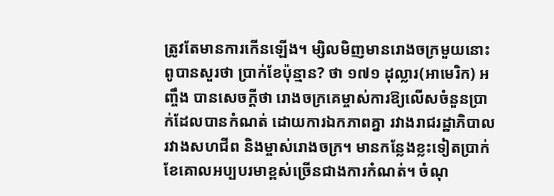ត្រូវតែមានការកើនឡើង។ ម្សិលមិញមានរោងចក្រមួយនោះ ពូបានសួរថា ប្រាក់ខែប៉ុន្មាន? ថា ១៧១ ដុល្លារ(អាមេរិក) អញ្ចឹង បានសេចក្តីថា រោងចក្រគេម្ចាស់ការឱ្យលើសចំនួនប្រាក់ដែលបានកំណត់ ដោយការឯកភាពគ្នា រវាងរាជរដ្ឋាភិបាល រវាងសហជីព និងម្ចាស់រោងចក្រ។ មានកន្លែងខ្លះទៀតប្រាក់ខែគោលអប្បបរមាខ្ពស់ច្រើនជាងការកំណត់។ ចំណុ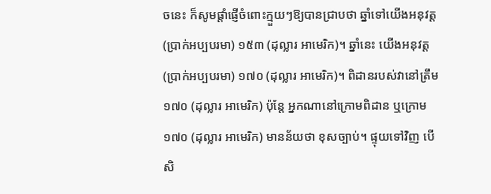ចនេះ ក៏សូមផ្តាំផ្ញើចំពោះក្មួយៗឱ្យបានជ្រាបថា ឆ្នាំទៅយើងអនុវត្ត(ប្រាក់អប្បបរមា) ១៥៣ (ដុល្លារ អាមេរិក)។ ឆ្នាំនេះ យើងអនុវត្ត(ប្រាក់អប្បបរមា) ១៧០ (ដុល្លារ អាមេរិក)។ ពិដានរបស់វានៅត្រឹម ១៧០ (ដុល្លារ អាមេរិក) ប៉ុន្តែ អ្នកណានៅក្រោមពិដាន ឬក្រោម ១៧០ (ដុល្លារ អាមេរិក) មានន័យថា ខុសច្បាប់។ ផ្ទុយទៅវិញ បើសិ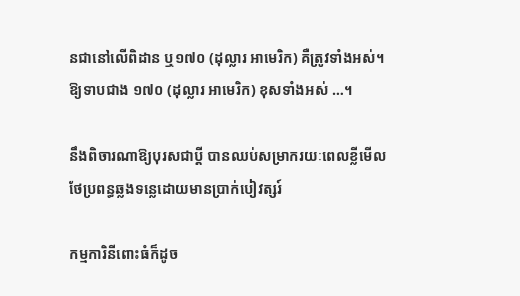នជានៅលើពិដាន ឬ១៧០ (ដុល្លារ អាមេរិក) គឺត្រូវទាំងអស់។ ឱ្យទាបជាង ១៧០ (ដុល្លារ អាមេរិក) ខុសទាំងអស់ …។

នឹងពិចារណាឱ្យបុរសជាប្តី បានឈប់សម្រាករយៈពេលខ្លីមើលថែប្រពន្ធឆ្លងទន្លេដោយមានប្រាក់បៀវត្សរ៍

កម្មការិនីពោះធំក៏ដូច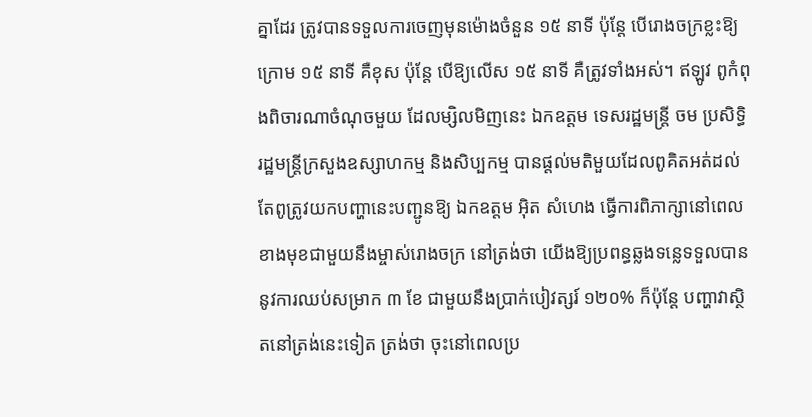គ្នាដែរ ត្រូវបានទទួលការចេញមុនម៉ោងចំនួន ១៥ នាទី ប៉ុន្តែ បើរោងចក្រខ្លះឱ្យក្រោម ១៥ នាទី គឺខុស ប៉ុន្តែ បើឱ្យលើស ១៥ នាទី គឺត្រូវទាំងអស់។ ឥឡូវ ពូកំពុងពិចារណាចំណុចមួយ ដែលម្សិលមិញនេះ ឯកឧត្តម ទេសរដ្ឋមន្ត្រី ចម ប្រសិទ្ធិ រដ្ឋមន្ត្រីក្រសួងឧស្សាហកម្ម និងសិប្បកម្ម បានផ្តល់មតិមួយដែលពូគិតអត់ដល់ តែពូត្រូវយកបញ្ហានេះបញ្ជូនឱ្យ ឯកឧត្តម អ៊ិត សំហេង ធ្វើការពិភាក្សានៅពេលខាងមុខជាមួយនឹងម្ចាស់រោងចក្រ នៅត្រង់ថា យើងឱ្យប្រពន្ធឆ្លងទន្លេទទួលបាននូវការឈប់សម្រាក ៣ ខែ ជាមួយនឹងប្រាក់បៀវត្សរ៍ ១២០% ក៏ប៉ុន្តែ បញ្ហាវាស្ថិតនៅត្រង់នេះទៀត ត្រង់ថា ចុះនៅពេលប្រ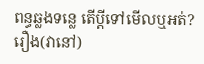ពន្ធឆ្លងទន្លេ តើប្តីទៅមើលឬអត់? រឿង(វានៅ)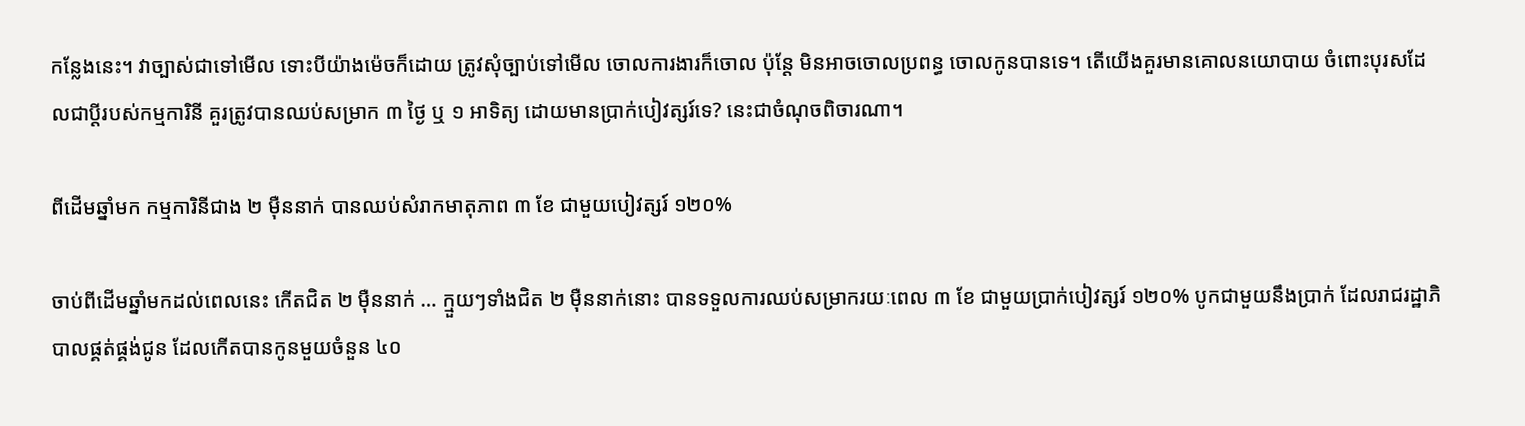កន្លែងនេះ។ វាច្បាស់ជាទៅមើល ទោះបីយ៉ាងម៉េចក៏ដោយ ត្រូវសុំច្បាប់ទៅមើល ចោលការងារក៏ចោល ប៉ុន្តែ មិនអាចចោលប្រពន្ធ ចោលកូនបានទេ។ តើយើងគួរមានគោលនយោបាយ ចំពោះបុរសដែលជាប្តីរបស់កម្មការិនី គួរត្រូវបានឈប់សម្រាក ៣ ថ្ងៃ ឬ ១ អាទិត្យ ដោយមានប្រាក់បៀវត្សរ៍ទេ? នេះជាចំណុចពិចារណា។

ពីដើមឆ្នាំមក កម្មការិនីជាង ២ ម៉ឺននាក់ បានឈប់សំរាកមាតុភាព ៣ ខែ ជាមួយបៀវត្សរ៍ ១២០%

ចាប់ពីដើមឆ្នាំមកដល់ពេលនេះ កើតជិត ២ ម៉ឺននាក់ … ក្មួយៗទាំងជិត ២ ម៉ឺននាក់នោះ បានទទួលការឈប់សម្រាករយៈពេល ៣ ខែ ជាមួយប្រាក់បៀវត្សរ៍ ១២០% បូកជាមួយនឹងប្រាក់ ដែលរាជរដ្ឋាភិបាលផ្គត់ផ្គង់ជូន ដែលកើតបានកូនមួយចំនួន ៤០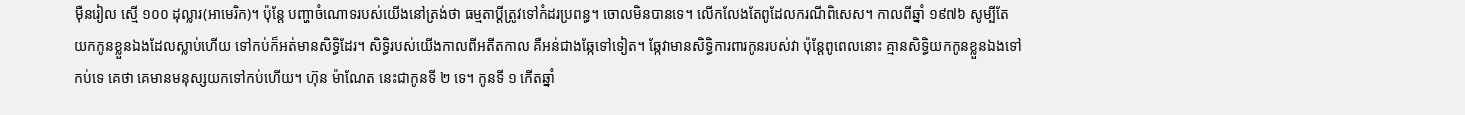ម៉ឺនរៀល ស្មើ ១០០ ដុល្លារ(អាមេរិក)។ ប៉ុន្តែ បញ្ហាចំណោទរបស់យើងនៅត្រង់ថា ធម្មតាប្តីត្រូវទៅកំដរប្រពន្ធ។ ចោលមិនបានទេ។ លើកលែងតែពូដែលករណីពិសេស។ កាលពីឆ្នាំ ១៩៧៦ សូម្បីតែយកកូនខ្លួនឯងដែលស្លាប់ហើយ ទៅកប់ក៏អត់មានសិទ្ធិដែរ។ សិទ្ធិរបស់យើងកាលពីអតីតកាល គឺអន់ជាងឆ្កែទៅទៀត។ ឆ្កែវាមានសិទ្ធិការពារកូនរបស់វា ប៉ុន្តែពូពេលនោះ គ្មានសិទ្ធិយកកូនខ្លួនឯងទៅកប់ទេ គេថា គេមានមនុស្សយកទៅកប់ហើយ។ ហ៊ុន ម៉ាណែត នេះជាកូនទី ២ ទេ។ កូនទី ១ កើតឆ្នាំ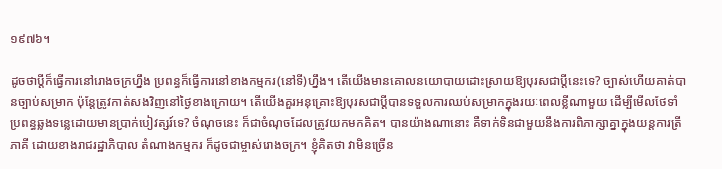១៩៧៦។

ដូចថាប្តីក៏ធ្វើការនៅរោងចក្រហ្នឹង ប្រពន្ធក៏ធ្វើការនៅខាងកម្មករ(នៅទី)ហ្នឹង។ តើយើងមានគោលនយោបាយដោះស្រាយឱ្យបុរសជាប្តីនេះទេ? ច្បាស់ហើយគាត់បានច្បាប់សម្រាក ប៉ុន្តែត្រូវកាត់សងវិញនៅថ្ងៃខាងក្រោយ។ តើយើងគួរអនុគ្រោះឱ្យបុរសជាប្តីបានទទួលការឈប់សម្រាកក្នុងរយៈពេលខ្លីណាមួយ ដើម្បីមើលថែទាំប្រពន្ធឆ្លងទន្លេដោយមានប្រាក់បៀវត្សរ៍ទេ? ចំណុចនេះ ក៏ជាចំណុចដែលត្រូវយកមកគិត។ បានយ៉ាងណានោះ គឺទាក់ទិនជាមួយនឹងការពិភាក្សាគ្នាក្នុងយន្តការត្រីភាគី ដោយខាងរាជរដ្ឋាភិបាល តំណាងកម្មករ ក៏ដូចជាម្ចាស់រោងចក្រ។ ខ្ញុំគិតថា វាមិនច្រើន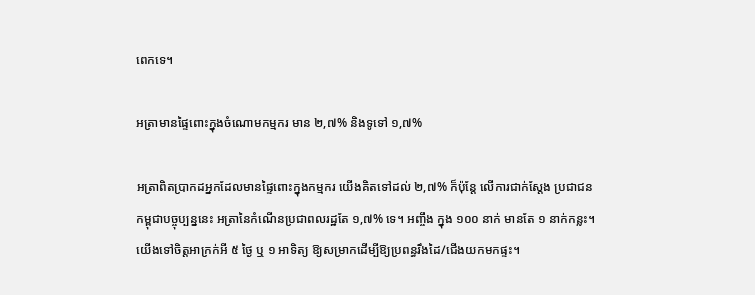ពេកទេ។

អត្រាមានផ្ទៃពោះក្នុងចំណោមកម្មករ មាន ២,៧% និងទូទៅ ១,៧%

អត្រាពិតប្រាកដអ្នកដែលមានផ្ទៃពោះក្នុងកម្មករ យើងគិតទៅដល់ ២,៧% ក៏ប៉ុន្តែ លើការជាក់ស្តែង ប្រជាជនកម្ពុជាបច្ចុប្បន្ននេះ អត្រានៃកំណើនប្រជាពលរដ្ឋតែ ១,៧% ទេ។ អញ្ចឹង ក្នុង ១០០ នាក់ មានតែ ១ នាក់កន្លះ។ យើងទៅចិត្តអាក្រក់អី ៥ ថ្ងៃ ឬ ១ អាទិត្យ ឱ្យសម្រាកដើម្បីឱ្យប្រពន្ធរឹងដៃ/ជើងយកមកផ្ទះ។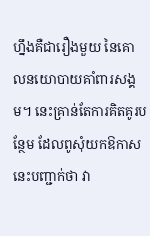ហ្នឹងគឺជារឿងមួយ នៃគោលនយោបាយគាំពារសង្គម។ នេះគ្រាន់តែការគិតគូរបន្ថែម ដែលពូសុំយកឱកាសនេះបញ្ជាក់ថា វា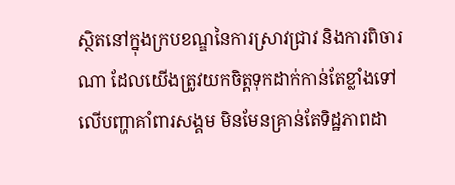ស្ថិតនៅក្នុងក្របខណ្ឌនៃការស្រាវជ្រាវ និងការពិចារណា ដែលយើងត្រូវយកចិត្តទុកដាក់កាន់តែខ្លាំងទៅលើបញ្ហាគាំពារសង្គម មិនមែនគ្រាន់តែទិដ្ឋភាពដា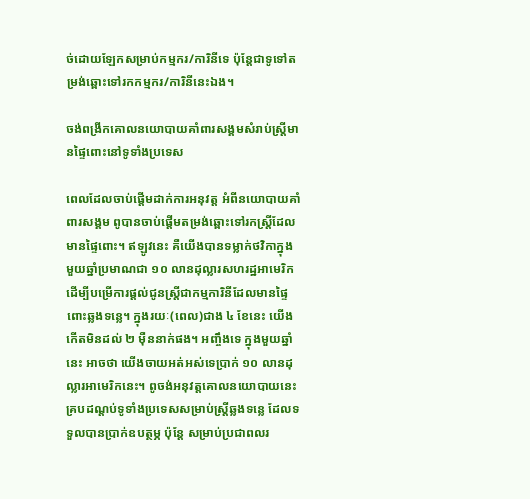ច់ដោយឡែកសម្រាប់កម្មករ/ការិនីទេ ប៉ុន្តែជាទូទៅតម្រង់ឆ្ពោះទៅរកកម្មករ/ការិនីនេះឯង។

ចង់ពង្រីកគោលនយោបាយគាំពារសង្គមសំរាប់ស្ត្រីមានផ្ទៃពោះនៅទូទាំងប្រទេស

ពេលដែលចាប់ផ្តើមដាក់ការអនុវត្ត អំពីនយោបាយគាំពារសង្គម ពូបានចាប់ផ្តើមតម្រង់ឆ្ពោះទៅរកស្ត្រីដែលមានផ្ទៃពោះ។ ឥឡូវនេះ គឺយើងបានទម្លាក់ថវិកាក្នុងមួយឆ្នាំប្រមាណជា ១០ លានដុល្លារសហរដ្ឋអាមេរិក ដើម្បីបម្រើការផ្តល់ជូនស្ត្រីជាកម្មការិនីដែលមានផ្ទៃពោះឆ្លងទន្លេ។ ក្នុងរយៈ(ពេល)ជាង ៤ ខែនេះ យើងកើតមិនដល់ ២ ម៉ឺននាក់ផង។ អញ្ចឹងទេ ក្នុងមួយឆ្នាំនេះ អាចថា យើងចាយអត់អស់ទេប្រាក់ ១០ លានដុល្លារអាមេរិកនេះ។ ពូចង់អនុវត្តគោលនយោបាយនេះគ្របដណ្តប់ទូទាំងប្រទេសសម្រាប់ស្ត្រីឆ្លងទន្លេ ដែលទទួលបានប្រាក់ឧបត្ថម្ភ ប៉ុន្តែ សម្រាប់ប្រជាពលរ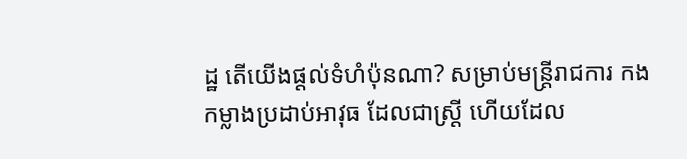ដ្ឋ តើយើងផ្តល់ទំហំប៉ុនណា? សម្រាប់មន្ត្រីរាជការ កងកម្លាងប្រដាប់អាវុធ ដែលជាស្ត្រី ហើយដែល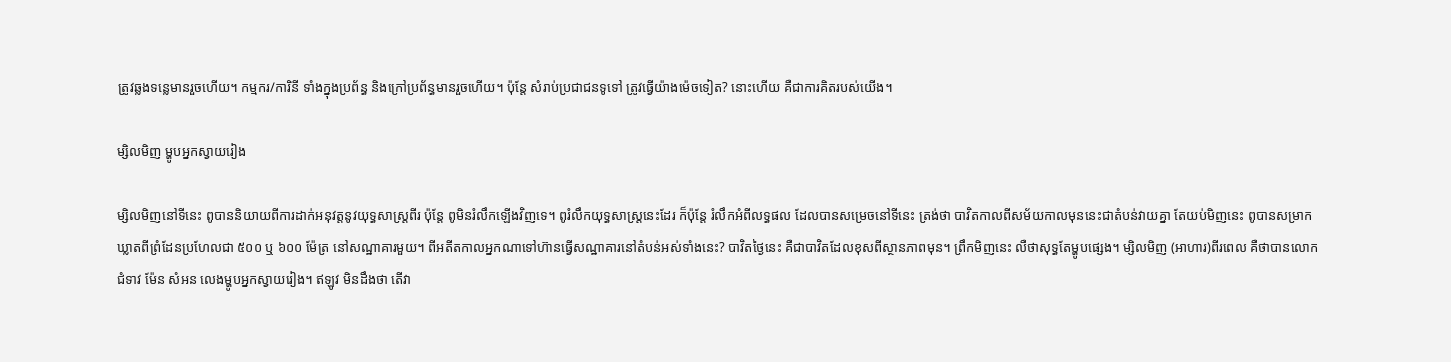ត្រូវឆ្លងទន្លេមានរួចហើយ។ កម្មករ/ការិនី ទាំងក្នុងប្រព័ន្ធ និងក្រៅប្រព័ន្ធមានរួចហើយ។ ប៉ុន្តែ សំរាប់ប្រជាជនទូទៅ ត្រូវធ្វើយ៉ាងម៉េចទៀត? នោះហើយ គឺជាការគិតរបស់យើង។

ម្សិលមិញ ម្ហូបអ្នកស្វាយរៀង

ម្សិលមិញនៅទីនេះ ពូបាននិយាយពីការដាក់អនុវត្តនូវយុទ្ធសាស្ត្រពីរ ប៉ុន្តែ ពូមិនរំលឹកឡើងវិញទេ។ ពូរំលឹកយុទ្ធសាស្ត្រនេះដែរ ក៏ប៉ុន្តែ រំលឹកអំពីលទ្ធផល ដែលបានសម្រេចនៅទីនេះ ត្រង់ថា បាវិតកាលពីសម័យកាលមុននេះជាតំបន់វាយគ្នា តែយប់មិញនេះ ពូបានសម្រាកឃ្លាតពីព្រំដែនប្រហែលជា ៥០០ ឬ ៦០០ ម៉ែត្រ នៅសណ្ឋាគារមួយ។ ពីអតីតកាលអ្នកណាទៅហ៊ានធ្វើសណ្ឋាគារនៅតំបន់អស់ទាំងនេះ? បាវិតថ្ងៃនេះ គឺជាបាវិតដែលខុសពីស្ថានភាពមុន។ ព្រឹកមិញនេះ លឺថាសុទ្ធតែម្ហូបផ្សេង។ ម្សិលមិញ (អាហារ)ពីរពេល គឺថាបានលោកជំទាវ ម៉ែន សំអន លេងម្ហូបអ្នកស្វាយរៀង។ ឥឡូវ មិនដឹងថា តើវា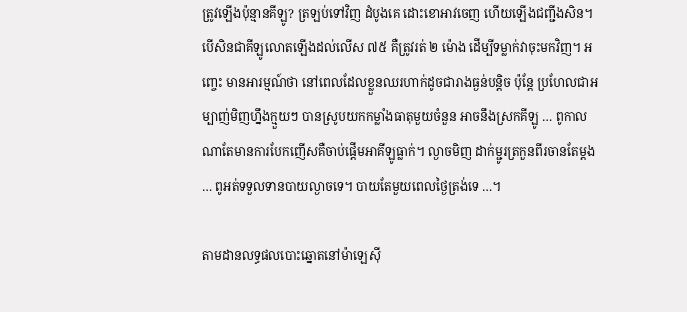ត្រូវឡើងប៉ុន្មានគីឡូ? ត្រឡប់ទៅវិញ ដំបូងគេ ដោះខោអាវចេញ ហើយឡើងជញ្ជីងសិន។ បើសិនជាគីឡូលោតឡើងដល់លើស ៧៥ គឺត្រូវរត់ ២ ម៉ោង ដើម្បីទម្លាក់វាចុះមកវិញ។ អញ្ចេះ មានអារម្មណ៍ថា នៅពេលដែលខ្លួនឈរហាក់ដូចជារាងធ្ងន់បន្តិច ប៉ុន្តែ ប្រហែលជាអម្បាញ់មិញហ្នឹងក្មួយៗ បានស្រូបយកកម្លាំងធាតុមួយចំនួន អាចនឹងស្រកគីឡូ … ពូកាលណាតែមានការបែកញើសគឺចាប់ផ្តើមអាគីឡូធ្លាក់។ ល្ងាចមិញ ដាក់ម្ជូរត្រកួនពីរចានតែម្តង … ពូអត់ទទួលទានបាយល្ងាចទេ។ បាយតែមួយពេលថ្ងៃត្រង់ទេ …។

តាមដានលទ្ធផលបោះឆ្នោតនៅម៉ាឡេស៊ី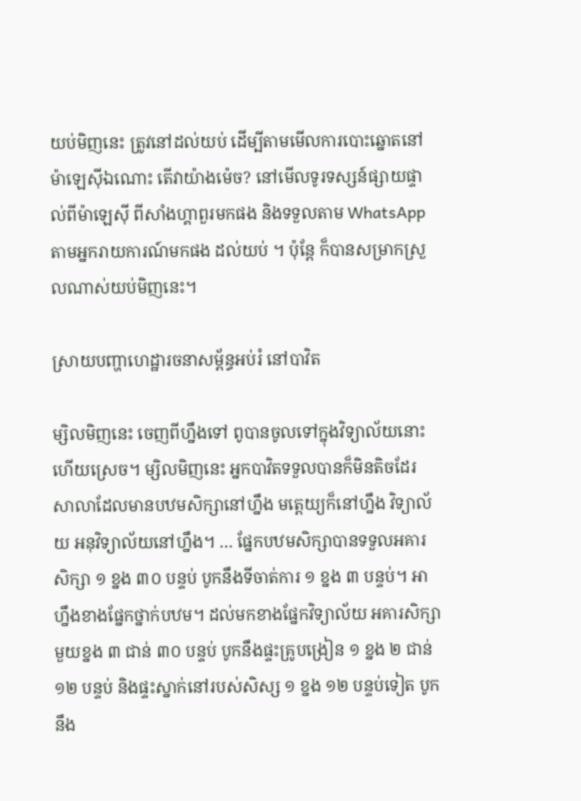យប់មិញនេះ ត្រូវនៅដល់យប់ ដើម្បីតាមមើលការបោះឆ្នោតនៅម៉ាឡេស៊ីឯណោះ តើវាយ៉ាងម៉េច? នៅមើលទូរទស្សន៍ផ្សាយផ្ទាល់ពីម៉ាឡេស៊ី ពីសាំងហ្គាពួរមកផង និងទទួលតាម WhatsApp តាមអ្នករាយការណ៍មកផង ដល់យប់ ។ ប៉ុន្តែ ក៏បានសម្រាកស្រួលណាស់យប់មិញនេះ។

ស្រាយបញ្ហាហេដ្ឋារចនាសម្ព័ន្ធអប់រំ នៅបាវិត

ម្សិលមិញនេះ ចេញពីហ្នឹងទៅ ពូបានចូលទៅក្នុងវិទ្យាល័យនោះហើយស្រេច។ ម្សិលមិញនេះ អ្នកបាវិតទទួលបានក៏មិនតិចដែរ សាលាដែលមានបឋមសិក្សានៅហ្នឹង មត្តេយ្យក៏នៅហ្នឹង វិទ្យាល័យ អនុវិទ្យាល័យនៅហ្នឹង។ … ផ្នែកបឋមសិក្សាបានទទួលអគារសិក្សា ១ ខ្នង ៣០ បន្ទប់ បូកនឹងទីចាត់ការ ១ ខ្នង ៣ បន្ទប់។ អាហ្នឹងខាងផ្នែកថ្នាក់បឋម។ ដល់មកខាងផ្នែកវិទ្យាល័យ អគារសិក្សាមួយខ្នង ៣ ជាន់ ៣០ បន្ទប់ បូកនឹងផ្ទះគ្រូបង្រៀន ១ ខ្នង ២ ជាន់ ១២ បន្ទប់ និងផ្ទះស្នាក់នៅរបស់សិស្ស ១ ខ្នង ១២ បន្ទប់ទៀត បូកនឹង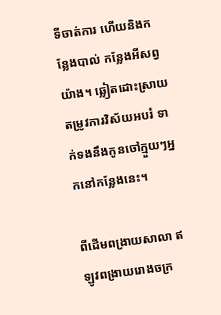ទីចាត់ការ ហើយនិងកន្លែងបាល់ កន្លែងអីសព្វយ៉ាង។ ឆ្លៀតដោះស្រាយតម្រូវការវិស័យអបរំ ទាក់ទងនឹងកូនចៅក្មួយៗអ្នកនៅកន្លែងនេះ។

ពីដើមពង្រាយសាលា ឥឡូវពង្រាយរោងចក្រ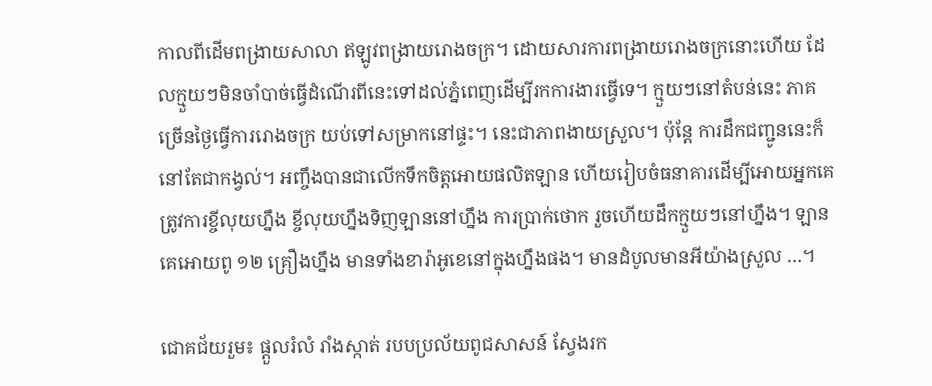កាលពីដើមពង្រាយសាលា ឥឡូវពង្រាយរោងចក្រ។ ដោយសារការពង្រាយរោងចក្រនោះហើយ ដែលក្មួយៗមិនចាំបាច់ធ្វើដំណើរពីនេះទៅដល់ភ្នំពេញដើម្បីរកការងារធ្វើទេ។ ក្មួយៗនៅតំបន់នេះ ភាគច្រើនថ្ងៃធ្វើការរោងចក្រ យប់ទៅសម្រាកនៅផ្ទះ។ នេះជាភាពងាយស្រួល។ ប៉ុន្តែ ការដឹកជញ្ជូននេះក៏នៅតែជាកង្វល់។ អញ្ចឹងបានជាលើកទឹកចិត្តអោយផលិតឡាន ហើយរៀបចំធនាគារដើម្បីអោយអ្នកគេត្រូវការខ្ចីលុយហ្នឹង ខ្ចីលុយហ្នឹងទិញឡាននៅហ្នឹង ការប្រាក់ថោក រួចហើយដឹកក្មួយៗនៅហ្នឹង។ ឡានគេអោយពូ ១២ គ្រឿងហ្នឹង មានទាំងខារ៉ាអូខេនៅក្នុងហ្នឹងផង។ មានដំបូលមានអីយ៉ាងស្រួល …។

ជោគជ័យរួម៖ ផ្តួលរំលំ រាំងស្កាត់ របបប្រល័យពូជសាសន៍ ស្វែងរក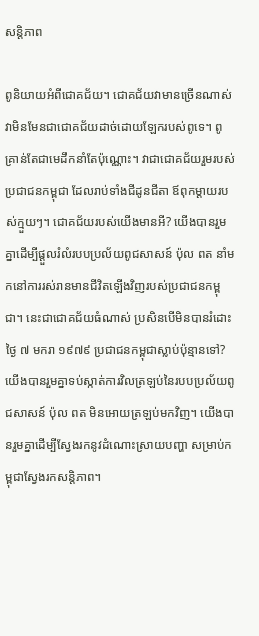សន្តិភាព

ពូនិយាយអំពីជោគជ័យ។ ជោគជ័យវាមានច្រើនណាស់ វាមិនមែនជាជោគជ័យដាច់ដោយឡែករបស់ពូទេ។ ពូគ្រាន់តែជាមេដឹកនាំតែប៉ុណ្ណោះ។ វាជាជោគជ័យរួមរបស់ប្រជាជនកម្ពុជា ដែលរាប់ទាំងជីដូនជីតា ឪពុកម្ដាយរបស់ក្មួយៗ។ ជោគជ័យរបស់យើងមានអី? យើងបានរួមគ្នាដើម្បីផ្ដួលរំលំរបបប្រល័យពូជសាសន៍ ប៉ុល ពត នាំមកនៅការរស់រានមានជីវិតឡើងវិញរបស់ប្រជាជនកម្ពុជា។ នេះជាជោគជ័យធំណាស់ ប្រសិនបើមិនបានរំដោះ ថ្ងៃ ៧ មករា ១៩៧៩ ប្រជាជនកម្ពុជាស្លាប់ប៉ុន្មានទៅ? យើងបានរួមគ្នាទប់ស្កាត់ការវិលត្រឡប់នៃរបបប្រល័យពូជសាសន៍ ប៉ុល ពត មិនអោយត្រឡប់មកវិញ។ យើងបានរួមគ្នាដើម្បីស្វែងរកនូវដំណោះស្រាយបញ្ហា សម្រាប់កម្ពុជាស្វែងរកសន្តិភាព។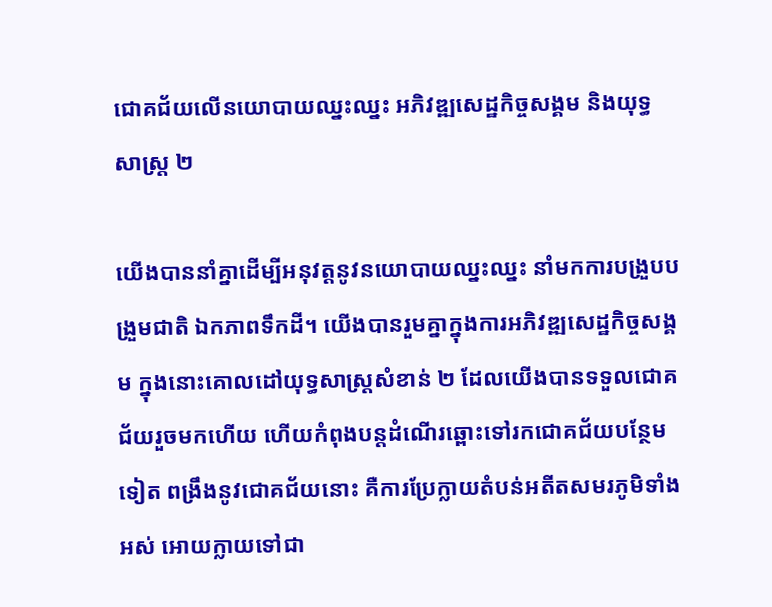ជោគជ័យលើនយោបាយឈ្នះឈ្នះ អភិវឌ្ឍសេដ្ឋកិច្ចសង្គម និងយុទ្ធសាស្ត្រ ២

យើងបាននាំគ្នាដើម្បីអនុវត្តនូវនយោបាយឈ្នះឈ្នះ នាំមកការបង្រួបបង្រួមជាតិ ឯកភាពទឹកដី។ យើងបានរួមគ្នាក្នុងការអភិវឌ្ឍសេដ្ឋកិច្ចសង្គម ក្នុងនោះគោលដៅយុទ្ធសាស្ត្រសំខាន់ ២ ដែលយើងបានទទួលជោគជ័យរួចមកហើយ ហើយកំពុងបន្តដំណើរឆ្ពោះទៅរកជោគជ័យបន្ថែមទៀត ពង្រឹងនូវជោគជ័យនោះ គឺការប្រែក្លាយតំបន់អតីតសមរភូមិទាំងអស់ អោយក្លាយទៅជា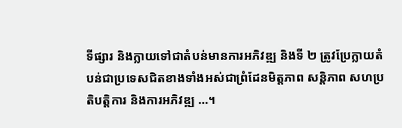ទីផ្សារ និងក្លាយទៅជាតំបន់មានការអភិវឌ្ឍ និងទី ២ ត្រូវប្រែក្លាយតំបន់ជាប្រទេសជិតខាងទាំងអស់ជាព្រំដែនមិត្តភាព សន្តិភាព សហប្រតិបត្តិការ និងការអភិវឌ្ឍ …។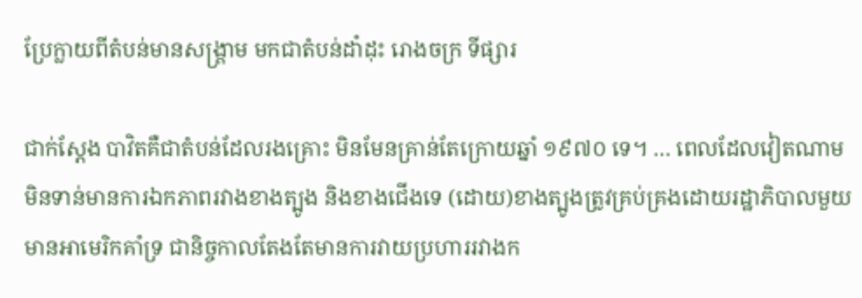ប្រែក្លាយពីតំបន់មានសង្គ្រាម មកជាតំបន់ដាំដុះ រោងចក្រ ទីផ្សារ

ជាក់ស្ដែង បាវិតគឺជាតំបន់ដែលរងគ្រោះ មិនមែនគ្រាន់តែក្រោយឆ្នាំ ១៩៧០ ទេ។ … ពេលដែលវៀតណាមមិនទាន់មានការឯកភាពរវាងខាងត្បូង និងខាងជើងទេ (ដោយ)ខាងត្បូងត្រូវគ្រប់គ្រងដោយរដ្ឋាភិបាលមួយ មានអាមេរិកគាំទ្រ ជានិច្ចកាលតែងតែមានការវាយប្រហាររវាងក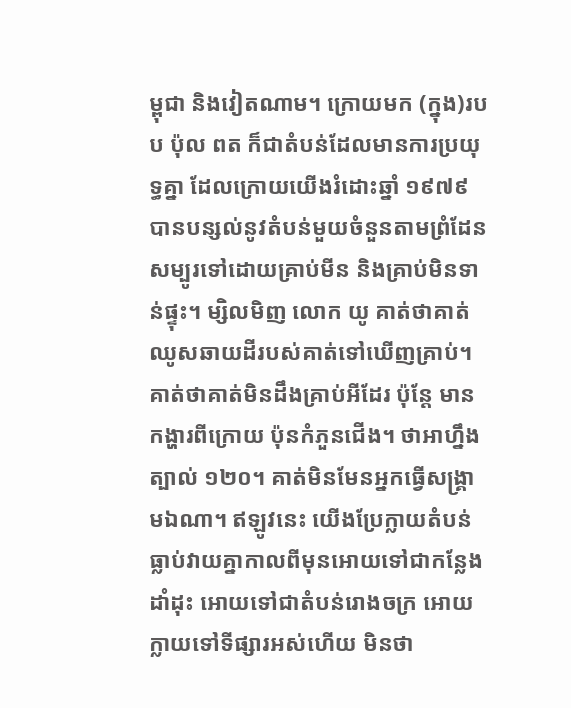ម្ពុជា និងវៀតណាម។ ក្រោយមក (ក្នុង)របប ប៉ុល ពត ក៏ជាតំបន់ដែលមានការប្រយុទ្ធគ្នា ដែលក្រោយយើងរំដោះឆ្នាំ ១៩៧៩ បានបន្សល់នូវតំបន់មួយចំនួនតាមព្រំដែនសម្បូរទៅដោយគ្រាប់មីន និងគ្រាប់មិនទាន់ផ្ទុះ។ ម្សិលមិញ លោក យូ គាត់ថាគាត់ឈូសឆាយដីរបស់គាត់ទៅឃើញគ្រាប់។ គាត់ថាគាត់មិនដឹងគ្រាប់អីដែរ ប៉ុន្តែ មានកង្ហារពីក្រោយ ប៉ុនកំភួនជើង។ ថាអាហ្នឹងត្បាល់ ១២០។ គាត់មិនមែនអ្នកធ្វើសង្គ្រាមឯណា។ ឥឡូវនេះ យើងប្រែក្លាយតំបន់ធ្លាប់វាយគ្នាកាលពីមុនអោយទៅជាកន្លែងដាំដុះ អោយទៅជាតំបន់រោងចក្រ អោយក្លាយទៅទីផ្សារអស់ហើយ មិនថា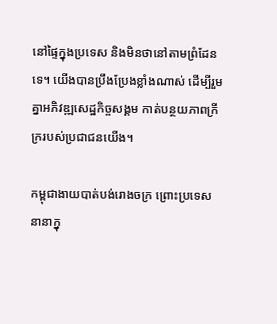នៅផ្ទៃក្នុងប្រទេស និងមិនថានៅតាមព្រំដែនទេ។ យើងបានប្រឹងប្រែងខ្លាំងណាស់ ដើម្បីរួមគ្នាអភិវឌ្ឍសេដ្ឋកិច្ចសង្គម កាត់បន្ថយភាពក្រីក្ររបស់ប្រជាជនយើង។

កម្ពុជាងាយបាត់បង់រោងចក្រ ព្រោះប្រទេសនានាក្នុ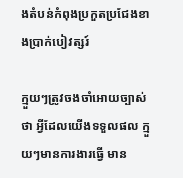ងតំបន់កំពុងប្រកួតប្រជែងខាងប្រាក់បៀវត្សរ៍

ក្មួយៗត្រូវចងចាំអោយច្បាស់ថា អ្វីដែលយើងទទួលផល ក្មួយៗមានការងារធ្វើ មាន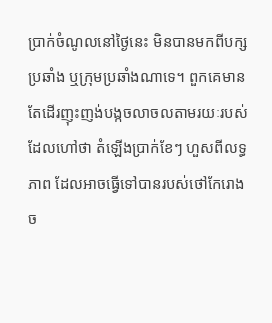ប្រាក់ចំណូលនៅថ្ងៃនេះ មិនបានមកពីបក្សប្រឆាំង ឬក្រុមប្រឆាំងណាទេ។ ពួកគេមានតែដើរញុះញង់បង្កចលាចលតាមរយៈរបស់ដែលហៅថា តំឡើងប្រាក់ខែៗ ហួសពីលទ្ធភាព ដែលអាចធ្វើទៅបានរបស់ថៅកែរោងច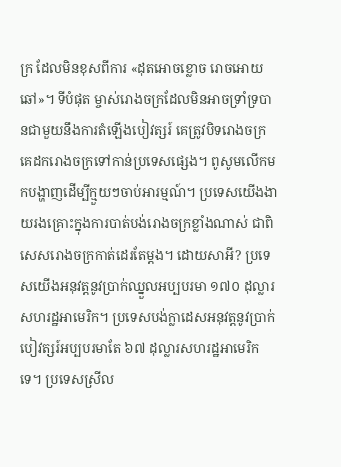ក្រ ដែលមិនខុសពីការ «ដុតអោចខ្លោច រោចអោយឆៅ»។ ទីបំផុត ម្ចាស់រោងចក្រដែលមិនអាចទ្រាំទ្របានជាមួយនឹងការតំឡើងបៀវត្សរ៍ គេត្រូវបិទរោងចក្រ គេដករោងចក្រទៅកាន់ប្រទេសផ្សេង។ ពូសូមលើកមកបង្ហាញដើម្បីក្មួយៗចាប់អារម្មណ៍។ ប្រទេសយើងងាយរងគ្រោះក្នុងការបាត់បង់រោងចក្រខ្លាំងណាស់ ជាពិសេសរោងចក្រកាត់ដេរតែម្ដង។ ដោយសាអី? ប្រទេសយើងអនុវត្តនូវប្រាក់ឈ្នួលអប្បបរមា ១៧០ ដុល្លារសហរដ្ឋអាមេរិក។ ប្រទេសបង់ក្លាដេសអនុវត្តនូវប្រាក់បៀវត្សរ៍អប្បបរមាតែ ៦៧ ដុល្លារសហរដ្ឋអាមេរិកទេ។ ប្រទេសស្រីល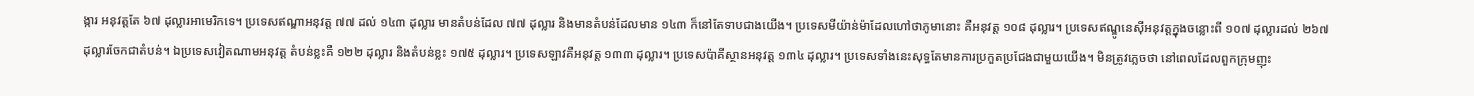ង្ការ អនុវត្តតែ ៦៧ ដុល្លារអាមេរិកទេ។ ប្រទេសឥណ្ឌាអនុវត្ត ៧៧ ដល់ ១៤៣ ដុល្លារ មានតំបន់ដែល ៧៧ ដុល្លារ និងមានតំបន់ដែលមាន ១៤៣ ក៏នៅតែទាបជាងយើង។ ប្រទេសមីយ៉ាន់ម៉ាដែលហៅថាភូមានោះ គឺអនុវត្ត ១០៨ ដុល្លារ។ ប្រទេសឥណ្ឌូនេស៊ីអនុវត្តក្នុងចន្លោះពី ១០៧ ដុល្លារដល់ ២៦៧ ដុល្លារចែកជាតំបន់។ ឯប្រទេសវៀតណាមអនុវត្ត តំបន់ខ្លះគឺ ១២២ ដុល្លារ និងតំបន់ខ្លះ ១៧៥ ដុល្លារ។ ប្រទេសឡាវគឺអនុវត្ត ១៣៣ ដុល្លារ។ ប្រទេសប៉ាគីស្ថានអនុវត្ត ១៣៤ ដុល្លារ។ ប្រទេសទាំងនេះសុទ្ធតែមានការប្រកួតប្រជែងជាមួយយើង។ មិនត្រូវភ្លេចថា នៅពេលដែលពួកក្រុមញុះ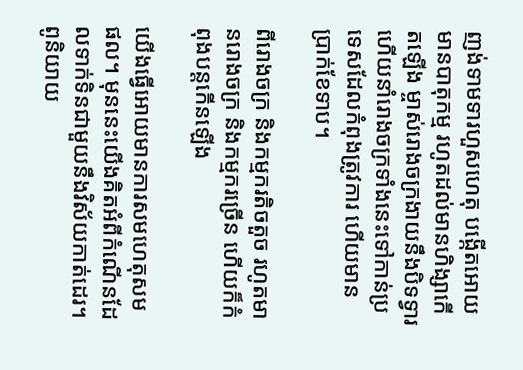ញង់ទាមទារហួសហេតុ បង្កើតអោយមានបាតុកម្ម រហូតដល់មានហិង្សាកើតឡើង ម្ចាស់រោងចក្រងាយនឹងបិទទ្វារ ហើយនាំរោងចក្រទាំងនេះទៅកាន់ប្រទេសដែលកំពុងត្រូវការ ហើយមានប្រាក់ខែទាប។

ពីរោងចក្រ និងកម្មករតិចតួច រហូតមានរោងចក្រ និងកម្មករច្រើន ហើយក៏កំពុងបន្តកើនឡើង

យើងធ្វើអោយមានការសមហេតុសមផល។ មុននេះយើងគិតអំពីកំណើនដែលទាក់ទិនជាមួយនឹងវិស័យកាត់ដេរ។ ពូនិយាយ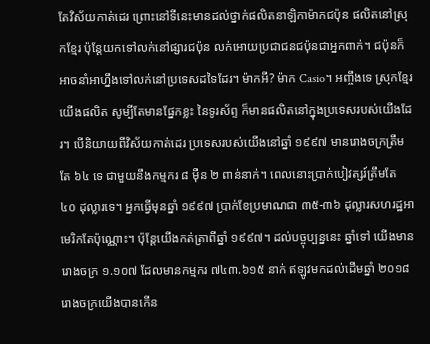តែវិស័យកាត់ដេរ ព្រោះនៅទីនេះមានដល់ថ្នាក់ផលិតនាឡិកាម៉ាកជប៉ុន ផលិតនៅស្រុកខ្មែរ ប៉ុន្តែយកទៅលក់នៅផ្សារជប៉ុន លក់អោយប្រជាជនជប៉ុនជាអ្នកពាក់។ ជប៉ុនក៏អាចនាំអាហ្នឹងទៅលក់នៅប្រទេសដទៃដែរ។ ម៉ាកអី? ម៉ាក Casio។ អញ្ចឹងទេ ស្រុកខ្មែរយើងផលិត សូម្បីតែមានផ្នែកខ្លះ នៃទូរស័ព្ទ ក៏មានផលិតនៅក្នុងប្រទេសរបស់យើងដែរ។ បើនិយាយពីវិស័យកាត់ដេរ ប្រទេសរបស់យើងនៅឆ្នាំ ១៩៩៧ មានរោងចក្រត្រឹមតែ ៦៤ ទេ ជាមួយនឹងកម្មករ ៨ ម៉ឺន ២ ពាន់នាក់។ ពេលនោះប្រាក់បៀវត្សរ៍ត្រឹមតែ ៤០ ដុល្លារទេ។ អ្នកធ្វើមុនឆ្នាំ ១៩៩៧ ប្រាក់ខែប្រមាណជា ៣៥-៣៦ ដុល្លារសហរដ្ឋអាមេរិកតែប៉ុណ្ណោះ។ ប៉ុន្តែយើងកត់ត្រាពីឆ្នាំ ១៩៩៧។ ដល់បច្ចុប្បន្ននេះ ឆ្នាំទៅ យើងមានរោងចក្រ ១.១០៧ ដែលមានកម្មករ ៧៤៣.៦១៥ នាក់ ឥឡូវមកដល់ដើមឆ្នាំ ២០១៨ រោងចក្រយើងបានកើន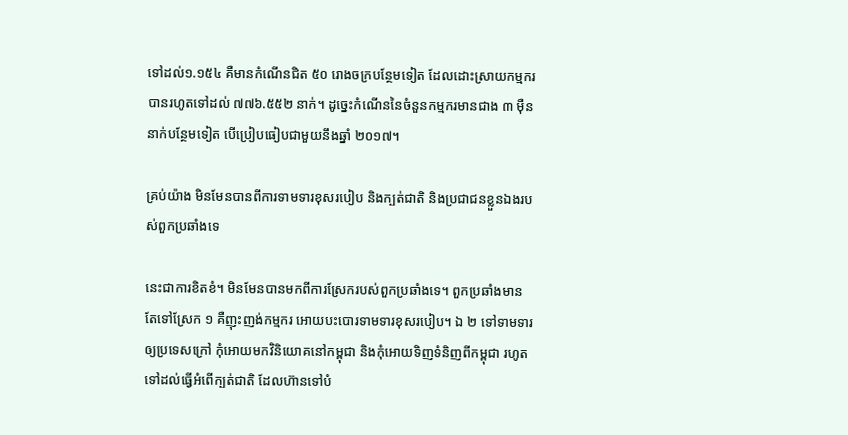ទៅដល់១.១៥៤ គឺមានកំណើនជិត ៥០ រោងចក្របន្ថែមទៀត ដែលដោះស្រាយកម្មករបានរហូតទៅដល់ ៧៧៦.៥៥២ នាក់។ ដូច្នេះកំណើននៃចំនួនកម្មករមានជាង ៣ ម៉ឺននាក់បន្ថែមទៀត បើប្រៀបធៀបជាមួយនឹងឆ្នាំ ២០១៧។

គ្រប់យ៉ាង មិនមែនបានពីការទាមទារខុសរបៀប និងក្បត់ជាតិ និងប្រជាជនខ្លួនឯងរបស់ពួកប្រឆាំងទេ

នេះជាការខិតខំ។ មិនមែនបានមកពីការស្រែករបស់ពួកប្រឆាំងទេ។ ពួកប្រឆាំងមានតែទៅស្រែក ១ គឺញុះញង់កម្មករ អោយបះបោរទាមទារខុសរបៀប។ ឯ ២ ទៅទាមទារឲ្យប្រទេសក្រៅ កុំអោយមកវិនិយោគនៅកម្ពុជា និងកុំអោយទិញទំនិញពីកម្ពុជា រហូតទៅដល់ធ្វើអំពើក្បត់ជាតិ ដែលហ៊ានទៅបំ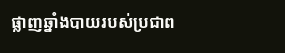ផ្លាញឆ្នាំងបាយរបស់ប្រជាព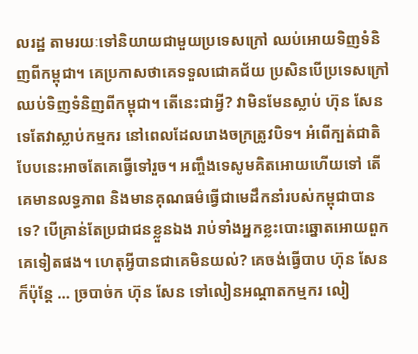លរដ្ឋ តាមរយៈទៅនិយាយជាមួយប្រទេសក្រៅ ឈប់អោយទិញទំនិញពីកម្ពុជា។ គេប្រកាសថាគេទទួលជោគជ័យ ប្រសិនបើប្រទេសក្រៅឈប់ទិញទំនិញពីកម្ពុជា។ តើនេះជាអ្វី? វាមិនមែនស្លាប់ ហ៊ុន សែន ទេតែវាស្លាប់កម្មករ នៅពេលដែលរោងចក្រត្រូវបិទ។ អំពើក្បត់ជាតិបែបនេះអាចតែគេធ្វើទៅរួច។ អញ្ចឹងទេសូមគិតអោយហើយទៅ តើគេមានលទ្ធភាព និងមានគុណធម៌ធ្វើជាមេដឹកនាំរបស់កម្ពុជាបានទេ? បើគ្រាន់តែប្រជាជនខ្លួនឯង រាប់ទាំងអ្នកខ្លះបោះឆ្នោតអោយពួកគេទៀតផង។ ហេតុអ្វីបានជាគេមិនយល់? គេចង់ធ្វើបាប ហ៊ុន សែន ក៏ប៉ុន្តែ … ច្របាច់ក ហ៊ុន សែន ទៅលៀនអណ្ដាតកម្មករ លៀ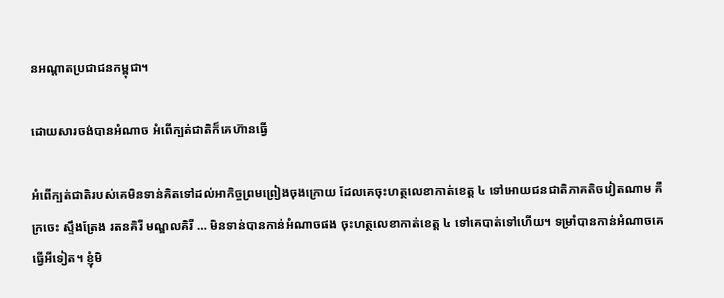នអណ្ដាតប្រជាជនកម្ពុជា។

ដោយសារចង់បានអំណាច អំពើក្បត់ជាតិក៏គេហ៊ានធ្វើ

អំពើក្បត់ជាតិរបស់គេមិនទាន់គិតទៅដល់អាកិច្ចព្រមព្រៀងចុងក្រោយ ដែលគេចុះហត្ថលេខាកាត់ខេត្ត ៤ ទៅអោយជនជាតិភាគតិចវៀតណាម គឺ ក្រចេះ ស្ទឹងត្រែង រតនគិរី មណ្ឌលគិរី … មិនទាន់បានកាន់អំណាចផង ចុះហត្ថលេខាកាត់ខេត្ត ៤ ទៅគេបាត់ទៅហើយ។ ទម្រាំបានកាន់អំណាចគេធ្វើអីទៀត។ ខ្ញុំមិ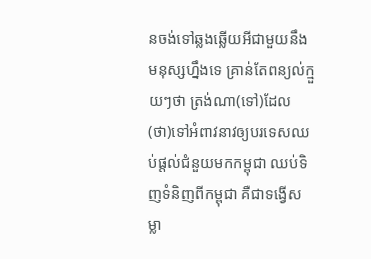នចង់ទៅឆ្លងឆ្លើយអីជាមួយនឹងមនុស្សហ្នឹងទេ គ្រាន់តែពន្យល់ក្មួយៗថា ត្រង់ណា(ទៅ)ដែល(ថា)ទៅអំពាវនាវឲ្យបរទេសឈប់ផ្តល់ជំនួយមកកម្ពុជា ឈប់ទិញទំនិញពីកម្ពុជា គឺជាទង្វើសម្លា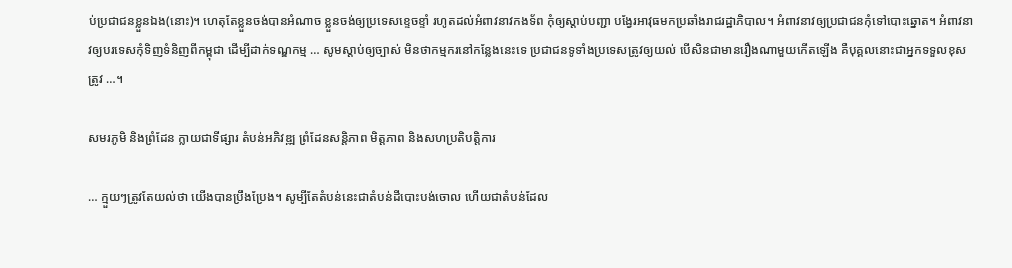ប់ប្រជាជនខ្លួនឯង(នោះ)។ ហេតុតែខ្លួនចង់បានអំណាច ខ្លួនចង់ឲ្យប្រទេសខ្ទេចខ្ទាំ រហូតដល់អំពាវនាវកងទ័ព កុំឲ្យស្តាប់បញ្ជា បង្វែរអាវុធមកប្រឆាំងរាជរដ្ឋាភិបាល។ អំពាវនាវឲ្យប្រជាជនកុំទៅបោះឆ្នោត។ អំពាវនាវឲ្យបរទេសកុំទិញទំនិញពីកម្ពុជា ដើម្បីដាក់ទណ្ឌកម្ម … សូមស្តាប់ឲ្យច្បាស់ មិនថាកម្មករនៅកន្លែងនេះទេ ប្រជាជនទូទាំងប្រទេសត្រូវឲ្យយល់ បើសិនជាមានរឿងណាមួយកើតឡើង គឺបុគ្គលនោះជាអ្នកទទួលខុសត្រូវ …។

សមរភូមិ និងព្រំដែន ក្លាយជាទីផ្សារ តំបន់អភិវឌ្ឍ ព្រំដែនសន្តិភាព មិត្តភាព និងសហប្រតិបត្តិការ

… ក្មួយៗត្រូវតែយល់ថា យើងបានប្រឹងប្រែង។ សូម្បីតែតំបន់នេះជាតំបន់ដីបោះបង់ចោល ហើយជាតំបន់ដែល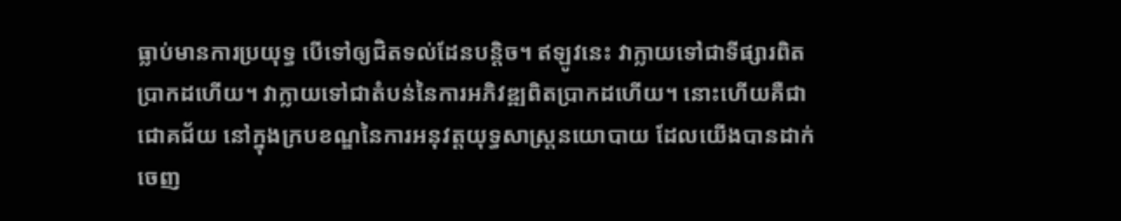ធ្លាប់មានការប្រយុទ្ធ បើទៅឲ្យជិតទល់ដែនបន្តិច។ ឥឡូវនេះ វាក្លាយទៅជាទីផ្សារពិតប្រាកដហើយ។ វាក្លាយទៅជាតំបន់នៃការអភិវឌ្ឍពិតប្រាកដហើយ។ នោះហើយគឺជាជោគជ័យ នៅក្នុងក្របខណ្ឌនៃការអនុវត្តយុទ្ធសាស្ត្រនយោបាយ ដែលយើងបានដាក់ចេញ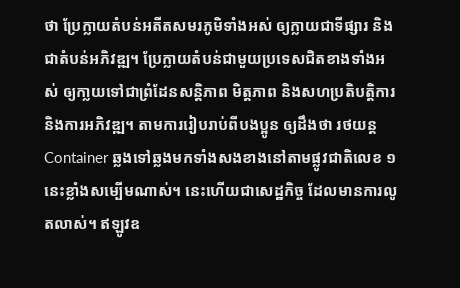ថា ប្រែក្លាយតំបន់អតីតសមរភូមិទាំងអស់ ឲ្យក្លាយជាទីផ្សារ និងជាតំបន់អភិវឌ្ឍ។ ប្រែក្លាយតំបន់ជាមួយប្រទេសជិតខាងទាំងអស់ ឲ្យកា្លយទៅជាព្រំដែនសន្តិភាព មិត្តភាព និងសហប្រតិបត្តិការ និងការអភិវឌ្ឍ។ តាមការរៀបរាប់ពីបងប្អូន ឲ្យដឹងថា រថយន្ត Container ឆ្លងទៅឆ្លងមកទាំងសងខាងនៅតាមផ្លូវជាតិលេខ ១ នេះខ្លាំងសម្បើមណាស់។ នេះហើយជាសេដ្ឋកិច្ច ដែលមានការលូតលាស់។ ឥឡូវឧ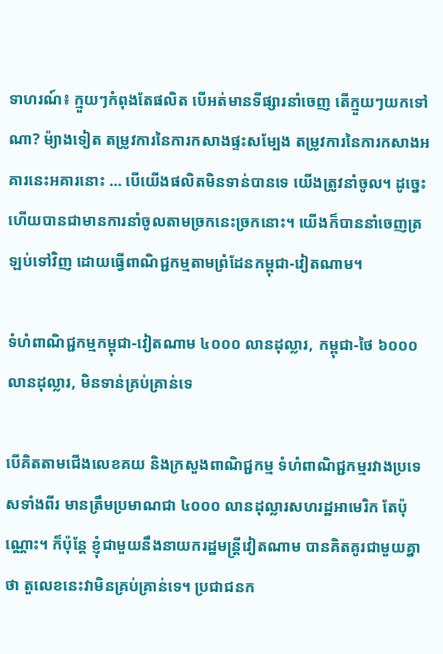ទាហរណ៍៖ ក្មួយៗកំពុងតែផលិត បើអត់មានទីផ្សារនាំចេញ តើក្មួយៗយកទៅណា? ម៉្យាងទៀត តម្រូវការនៃការកសាងផ្ទះសម្បែង តម្រូវការនៃការកសាងអគារនេះអគារនោះ … បើយើងផលិតមិនទាន់បានទេ យើងត្រូវនាំចូល។ ដូច្នេះហើយបានជាមានការនាំចូលតាមច្រកនេះច្រកនោះ។ យើងក៏បាននាំចេញត្រឡប់ទៅវិញ ដោយធ្វើពាណិជ្ជកម្មតាមព្រំដែនកម្ពុជា-វៀតណាម។

ទំហំពាណិជ្ជកម្មកម្ពុជា-វៀតណាម ៤០០០ លានដុល្លារ, កម្ពុជា-ថៃ ៦០០០ លានដុល្លារ, មិនទាន់គ្រប់គ្រាន់ទេ

បើគិតតាមជើងលេខគយ និងក្រសួងពាណិជ្ជកម្ម ទំហំពាណិជ្ជកម្មរវាងប្រទេសទាំងពីរ មានត្រឹមប្រមាណជា ៤០០០ លានដុល្លារសហរដ្ឋអាមេរិក តែប៉ុណ្ណោះ។ ក៏ប៉ុន្តែ ខ្ញុំជាមួយនឹងនាយករដ្ឋមន្ត្រីវៀតណាម បានគិតគូរជាមួយគ្នាថា តួលេខនេះវាមិនគ្រប់គ្រាន់ទេ។ ប្រជាជនក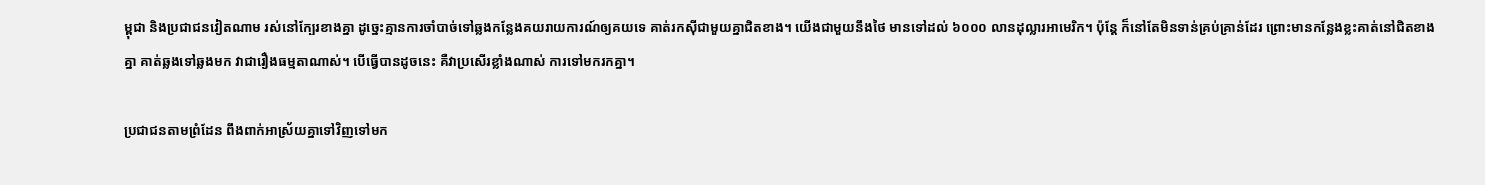ម្ពុជា និងប្រជាជនវៀតណាម រស់នៅក្បែរខាងគ្នា ដូច្នេះគ្មានការចាំបាច់ទៅឆ្លងកន្លែងគយរាយការណ៍ឲ្យគយទេ គាត់រកស៊ីជាមួយគ្នាជិតខាង។ យើងជាមួយនឹងថៃ មានទៅដល់ ៦០០០ លានដុល្លារអាមេរិក។ ប៉ុន្តែ ក៏នៅតែមិនទាន់គ្រប់គ្រាន់ដែរ ព្រោះមានកន្លែងខ្លះគាត់នៅជិតខាងគ្នា គាត់ឆ្លងទៅឆ្លងមក វាជារឿងធម្មតាណាស់។ បើធ្វើបានដូចនេះ គឺវាប្រសើរខ្លាំងណាស់ ការទៅមករកគ្នា។

ប្រជាជនតាមព្រំដែន ពឹងពាក់អាស្រ័យគ្នាទៅវិញទៅមក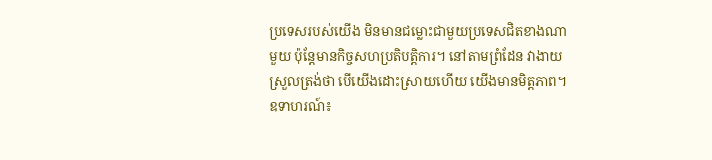ប្រទេសរបស់យើង មិនមានជម្លោះជាមួយប្រទេសជិតខាងណាមួយ ប៉ុន្តែមានកិច្ចសហប្រតិបត្តិការ។ នៅតាមព្រំដែន វាងាយស្រួលត្រង់ថា បើយើងដោះស្រាយហើយ យើងមានមិត្តភាព។ ឧទាហរណ៍៖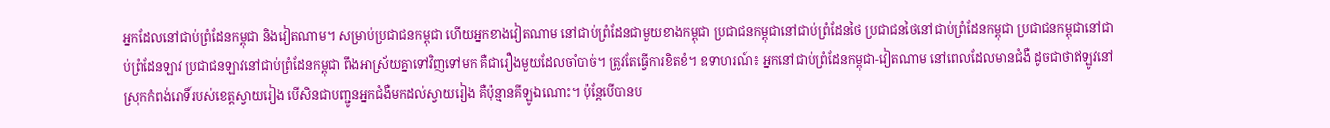អ្នកដែលនៅជាប់ព្រំដែនកម្ពុជា និងវៀតណាម។ សម្រាប់ប្រជាជនកម្ពុជា ហើយអ្នកខាងវៀតណាម នៅជាប់ព្រំដែនជាមួយខាងកម្ពុជា ប្រជាជនកម្ពុជានៅជាប់ព្រំដែនថៃ ប្រជាជនថៃនៅជាប់ព្រំដែនកម្ពុជា ប្រជាជនកម្ពុជានៅជាប់ព្រំដែនឡាវ ប្រជាជនឡាវនៅជាប់ព្រំដែនកម្ពុជា ពឹងអាស្រ័យគ្នាទៅវិញទៅមក គឺជារឿងមួយដែលចាំបាច់។ ត្រូវតែធ្វើការខិតខំ។ ឧទាហរណ៍៖ អ្នកនៅជាប់ព្រំដែនកម្ពុជា-វៀតណាម នៅពេលដែលមានជំងឺ ដូចជាថាឥឡូវនៅស្រុកកំពង់រោទិ៍របស់ខេត្តស្វាយរៀង បើសិនជាបញ្ជូនអ្នកជំងឺមកដល់ស្វាយរៀង គឺប៉ុន្មានគីឡូឯណោះ។ ប៉ុន្តែបើបានប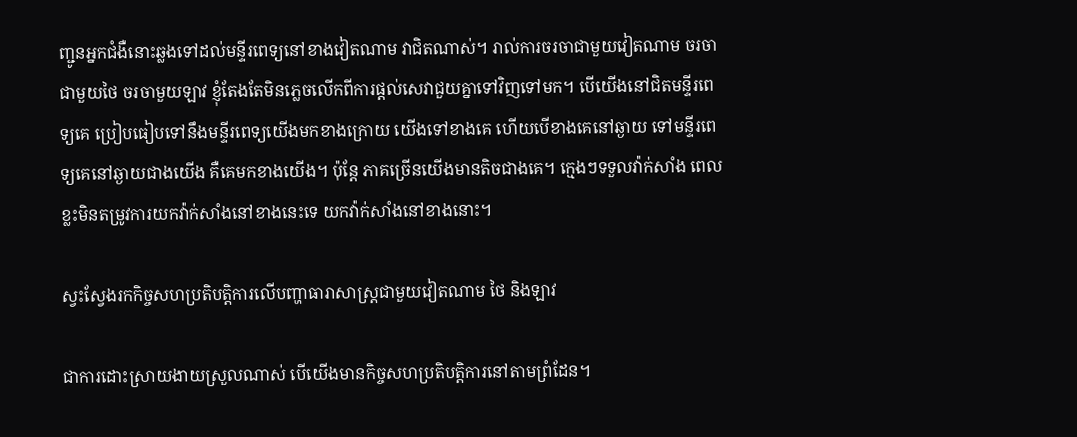ញ្ជូនអ្នកជំងឺនោះឆ្លងទៅដល់មន្ទីរពេទ្យនៅខាងវៀតណាម វាជិតណាស់។ រាល់ការចរចាជាមួយវៀតណាម ចរចាជាមួយថៃ ចរចាមួយឡាវ ខ្ញុំតែងតែមិនភ្លេចលើកពីការផ្តល់សេវាជួយគ្នាទៅវិញទៅមក។ បើយើងនៅជិតមន្ទីរពេទ្យគេ ប្រៀបធៀបទៅនឹងមន្ទីរពេទ្យយើងមកខាងក្រោយ យើងទៅខាងគេ ហើយបើខាងគេនៅឆ្ងាយ ទៅមន្ទីរពេទ្យគេនៅឆ្ងាយជាងយើង គឺគេមកខាងយើង។ ប៉ុន្តែ ភាគច្រើនយើងមានតិចជាងគេ។ ក្មេងៗទទួលវ៉ាក់សាំង ពេលខ្លះមិនតម្រូវការយកវ៉ាក់សាំងនៅខាងនេះទេ យកវ៉ាក់សាំងនៅខាងនោះ។

ស្វះស្វែងរកកិច្ចសហប្រតិបត្តិការលើបញ្ហាធារាសាស្រ្តជាមួយវៀតណាម ថៃ និងឡាវ

ជាការដោះស្រាយងាយស្រួលណាស់ បើយើងមានកិច្ចសហប្រតិបត្តិការនៅតាមព្រំដែន។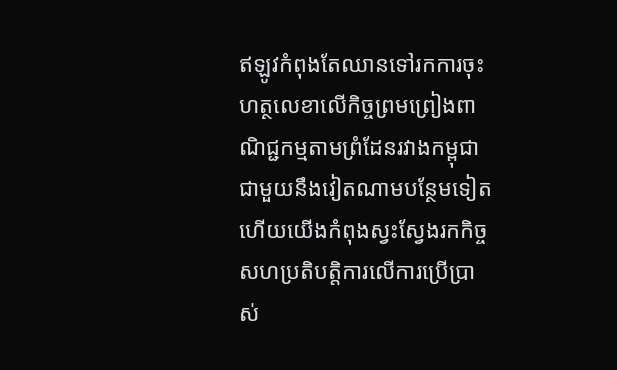ឥឡូវកំពុងតែឈានទៅរកការចុះហត្ថលេខាលើកិច្ចព្រមព្រៀងពាណិជ្ជកម្មតាមព្រំដែនរវាងកម្ពុជា ជាមួយនឹងវៀតណាមបន្ថែមទៀត ហើយយើងកំពុងស្វះស្វែងរកកិច្ចសហប្រតិបត្តិការលើការប្រើប្រាស់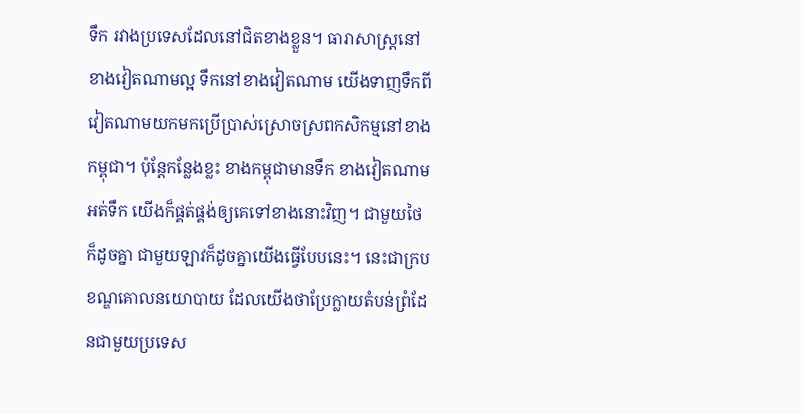ទឹក រវាងប្រទេសដែលនៅជិតខាងខ្លួន។ ធារាសាស្ត្រនៅខាងវៀតណាមល្អ ទឹកនៅខាងវៀតណាម យើងទាញទឹកពីវៀតណាមយកមកប្រើប្រាស់ស្រោចស្រពកសិកម្មនៅខាងកម្ពុជា។ ប៉ុន្តែកន្លែងខ្លះ ខាងកម្ពុជាមានទឹក ខាងវៀតណាមអត់ទឹក យើងក៏ផ្គត់ផ្គង់ឲ្យគេទៅខាងនោះវិញ។ ជាមួយថៃក៏ដូចគ្នា ជាមួយឡាវក៏ដូចគ្នាយើងធ្វើបែបនេះ។ នេះជាក្របខណ្ឌគោលនយោបាយ ដែលយើងថាប្រែក្លាយតំបន់ព្រំដែនជាមួយប្រទេស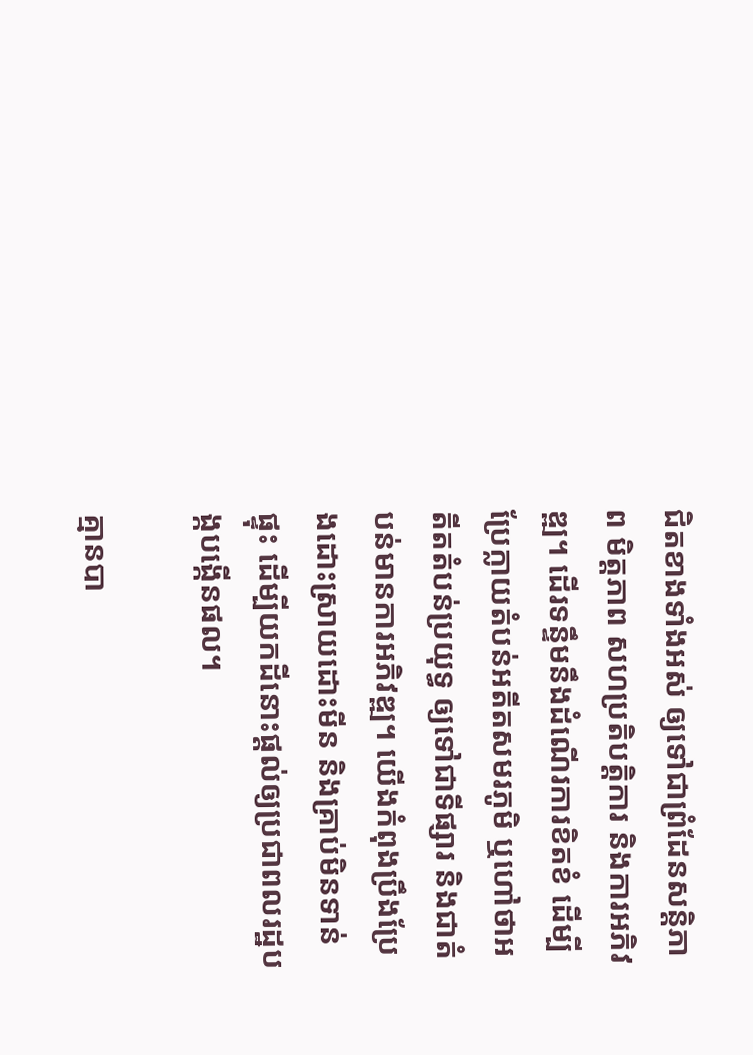ជិតខាងទាំងអស់ ឲ្យទៅជាព្រំដែនសន្តិភាព មិត្តភាព សហប្រតិបត្តិការ និងការអភិវឌ្ឍ។ ដើរទន្ទឹមនឹងដំណើរការខិតខំ ដើម្បីប្រែក្លាយតំបន់អតីតសមរភូមិ ឬហៅថាអតីតតំបន់ប្រយុទ្ធ ឲ្យទៅជាទីផ្សារ និងជាតំបន់មានការអភិវឌ្ឍ។ យើងកំពុងប្រឹងប្រែងដោះស្រាយដោះមីន និងគ្រាប់មិនទាន់ផ្ទុះ ដើម្បីយកដីនោះផ្តល់ឲ្យប្រជាពលរដ្ឋបង្កបង្កើនផល។

គ្មានបា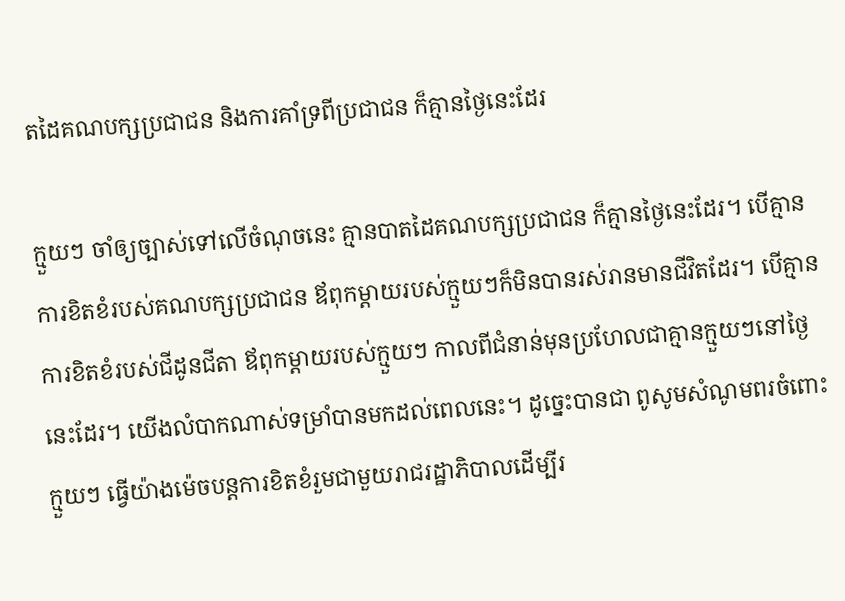តដៃគណបក្សប្រជាជន និងការគាំទ្រពីប្រជាជន ក៏គ្មានថ្ងៃនេះដែរ

ក្មួយៗ ចាំឲ្យច្បាស់ទៅលើចំណុចនេះ គ្មានបាតដៃគណបក្សប្រជាជន ក៏គ្មានថ្ងៃនេះដែរ។ បើគ្មានការខិតខំរបស់គណបក្សប្រជាជន ឪពុកម្តាយរបស់ក្មួយៗក៏មិនបានរស់រានមានជីវិតដែរ។ បើគ្មានការខិតខំរបស់ជីដូនជីតា ឪពុកម្តាយរបស់ក្មួយៗ កាលពីជំនាន់មុនប្រហែលជាគ្មានក្មួយៗនៅថ្ងៃនេះដែរ។ យើងលំបាកណាស់ទម្រាំបានមកដល់ពេលនេះ។ ដូច្នេះបានជា ពូសូមសំណូមពរចំពោះក្មួយៗ ធ្វើយ៉ាងម៉េចបន្តការខិតខំរួមជាមួយរាជរដ្ឋាភិបាលដើម្បីរ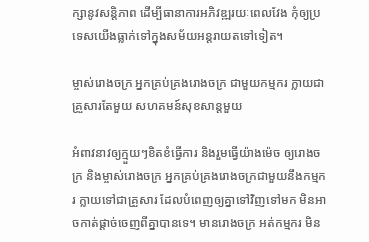ក្សានូវសន្តិភាព ដើម្បីធានាការអភិវឌ្ឍរយៈពេលវែង កុំឲ្យប្រទេសយើងធ្លាក់ទៅក្នុងសម័យអន្តរាយតទៅទៀត។

ម្ចាស់រោងចក្រ អ្នកគ្រប់គ្រងរោងចក្រ ជាមួយកម្មករ ក្លាយជាគ្រួសារតែមួយ សហគមន៍សុខសាន្តមួយ

អំពាវនាវឲ្យក្មួយៗខិតខំធ្វើការ និងរួមធ្វើយ៉ាងម៉េច ឲ្យរោងចក្រ និងម្ចាស់រោងចក្រ អ្នកគ្រប់គ្រងរោងចក្រជាមួយនឹងកម្មករ ក្លាយទៅជាគ្រួសារ ដែលបំពេញឲ្យគ្នាទៅវិញទៅមក មិនអាចកាត់ផ្តាច់ចេញពីគ្នាបានទេ។ មានរោងចក្រ អត់កម្មករ មិន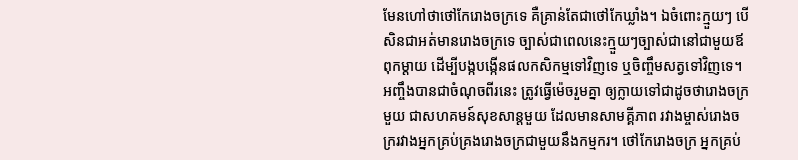មែនហៅថាថៅកែរោងចក្រទេ គឺគ្រាន់តែជាថៅកែឃ្លាំង។ ឯចំពោះក្មួយៗ បើសិនជាអត់មានរោងចក្រទេ ច្បាស់ជាពេលនេះក្មួយៗច្បាស់ជានៅជាមួយឪពុកម្តាយ ដើម្បីបង្កបង្កើនផលកសិកម្មទៅវិញទេ ឬចិញ្ចឹមសត្វទៅវិញទេ។ អញ្ចឹងបានជាចំណុចពីរនេះ ត្រូវធ្វើម៉េចរួមគ្នា ឲ្យក្លាយទៅជាដូចថារោងចក្រមួយ ជាសហគមន៍សុខសាន្តមួយ ដែលមានសាមគ្គីភាព រវាងម្ចាស់រោងចក្ររវាងអ្នកគ្រប់គ្រងរោងចក្រជាមួយនឹងកម្មករ។ ថៅកែរោងចក្រ អ្នកគ្រប់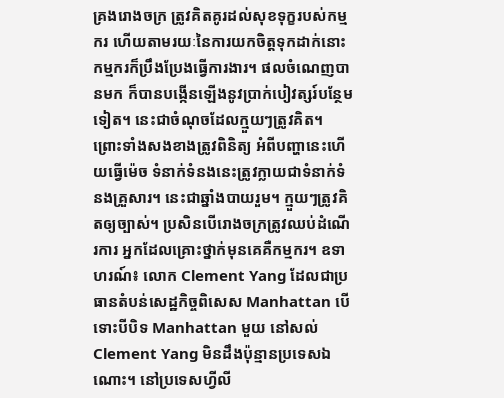គ្រងរោងចក្រ ត្រូវគិតគូរដល់សុខទុក្ខរបស់កម្មករ ហើយតាមរយៈនៃការយកចិត្តទុកដាក់នោះ កម្មករក៏ប្រឹងប្រែងធ្វើការងារ។ ផលចំណេញបានមក ក៏បានបង្កើនឡើងនូវប្រាក់បៀវត្សរ៍បន្ថែមទៀត។ នេះជាចំណុចដែលក្មួយៗត្រូវគិត។ ព្រោះទាំងសងខាងត្រូវពិនិត្យ អំពីបញ្ហានេះហើយធ្វើម៉េច ទំនាក់ទំនងនេះត្រូវក្លាយជាទំនាក់ទំនងគ្រួសារ។ នេះជាឆ្នាំងបាយរួម។ ក្មួយៗត្រូវគិតឲ្យច្បាស់។ ប្រសិនបើរោងចក្រត្រូវឈប់ដំណើរការ អ្នកដែលគ្រោះថ្នាក់មុនគេគឺកម្មករ។ ឧទាហរណ៍៖ លោក Clement Yang ដែលជាប្រធានតំបន់សេដ្ឋកិច្ចពិសេស Manhattan បើទោះបីបិទ Manhattan មួយ នៅសល់ Clement Yang មិនដឹងប៉ុន្មានប្រទេសឯណោះ។ នៅប្រទេសហ្វីលី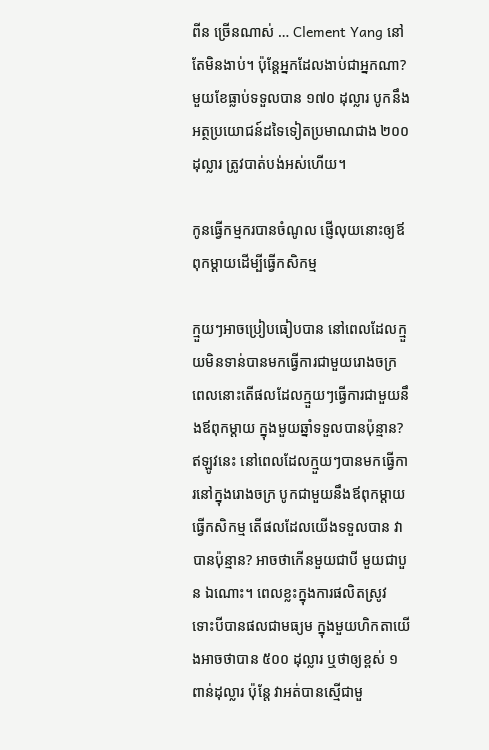ពីន ច្រើនណាស់ … Clement Yang នៅតែមិនងាប់។ ប៉ុន្តែអ្នកដែលងាប់ជាអ្នកណា? មួយខែធ្លាប់ទទួលបាន ១៧០ ដុល្លារ បូកនឹងអត្ថប្រយោជន៍ដទៃទៀតប្រមាណជាង ២០០ ដុល្លារ ត្រូវបាត់បង់អស់ហើយ។

កូនធ្វើកម្មករបានចំណូល ផ្ញើលុយនោះឲ្យឪពុកម្តាយដើម្បីធ្វើកសិកម្ម

ក្មួយៗអាចប្រៀបធៀបបាន នៅពេលដែលក្មួយមិនទាន់បានមកធ្វើការជាមួយរោងចក្រ ពេលនោះតើផលដែលក្មួយៗធ្វើការជាមួយនឹងឪពុកម្តាយ ក្នុងមួយឆ្នាំទទួលបានប៉ុន្មាន? ឥឡូវនេះ នៅពេលដែលក្មួយៗបានមកធ្វើការនៅក្នុងរោងចក្រ បូកជាមួយនឹងឪពុកម្តាយធ្វើកសិកម្ម តើផលដែលយើងទទួលបាន វាបានប៉ុន្មាន? អាចថាកើនមួយជាបី មួយជាបួន ឯណោះ។ ពេលខ្លះក្នុងការផលិតស្រូវ ទោះបីបានផលជាមធ្យម ក្នុងមួយហិកតាយើងអាចថាបាន ៥០០ ដុល្លារ ឬថាឲ្យខ្ពស់ ១ ពាន់ដុល្លារ ប៉ុន្តែ វាអត់បានស្មើជាមួ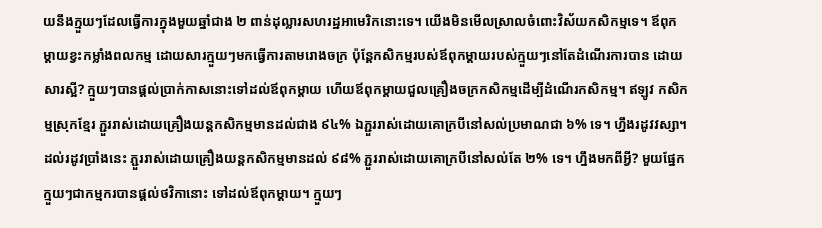យនឹងក្មួយៗដែលធ្វើការក្នុងមួយឆ្នាំជាង ២ ពាន់ដុល្លារសហរដ្ឋអាមេរិកនោះទេ។ យើងមិនមើលស្រាលចំពោះវិស័យកសិកម្មទេ។ ឪពុកម្តាយខ្វះកម្លាំងពលកម្ម ដោយសារក្មួយៗមកធ្វើការតាមរោងចក្រ ប៉ុន្តែកសិកម្មរបស់ឪពុកម្តាយរបស់ក្មួយៗនៅតែដំណើរការបាន ដោយសារស្អី? ក្មួយៗបានផ្តល់ប្រាក់កាសនោះទៅដល់ឪពុកម្តាយ ហើយឪពុកម្តាយជួលគ្រឿងចក្រកសិកម្មដើម្បីដំណើរកសិកម្ម។ ឥឡូវ កសិកម្មស្រុកខ្មែរ ភ្ជួររាស់ដោយគ្រឿងយន្តកសិកម្មមានដល់ជាង ៩៤% ឯភ្ជួររាស់ដោយគោក្របីនៅសល់ប្រមាណជា ៦% ទេ។ ហ្នឹងរដូវវស្សា។ ដល់រដូវប្រាំងនេះ ភ្ជួររាស់ដោយគ្រឿងយន្តកសិកម្មមានដល់ ៩៨% ភ្ជួររាស់ដោយគោក្របីនៅសល់តែ ២% ទេ។ ហ្នឹងមកពីអ្វី? មួយផ្នែក ក្មួយៗជាកម្មករបានផ្តល់ថវិកានោះ ទៅដល់ឪពុកម្តាយ។ ក្មួយៗ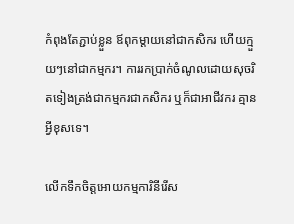កំពុងតែភ្ជាប់ខ្លួន ឪពុកម្តាយនៅជាកសិករ ហើយក្មួយៗនៅជាកម្មករ។ ការរកប្រាក់ចំណូលដោយសុចរិតទៀងត្រង់ជាកម្មករជាកសិករ ឬក៏ជាអាជីវករ គ្មានអ្វីខុសទេ។

លើកទឹកចិត្តអោយកម្មការិនីរើស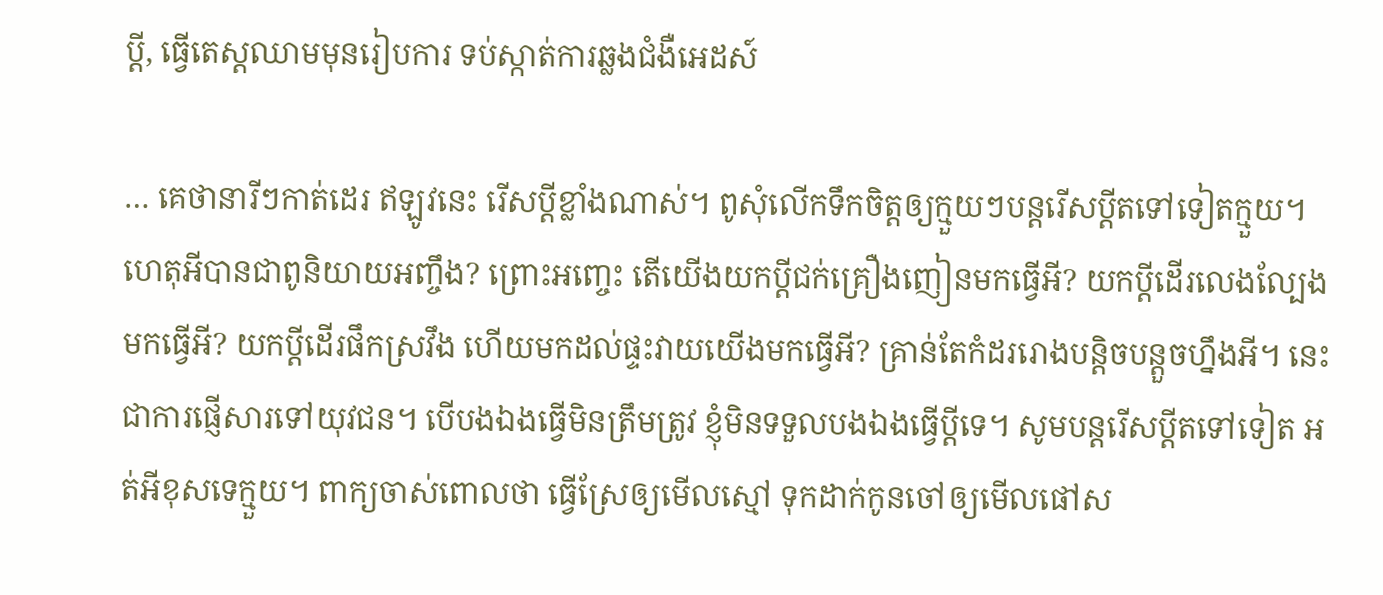ប្តី, ធ្វើតេស្តឈាមមុនរៀបការ ទប់ស្កាត់ការឆ្លងជំងឺអេដស៍

… គេថានារីៗកាត់ដេរ ឥឡូវនេះ រើសប្តីខ្លាំងណាស់។ ពូសុំលើកទឹកចិត្តឲ្យក្មួយៗបន្តរើសប្តីតទៅទៀតក្មួយ។ ហេតុអីបានជាពូនិយាយអញ្ចឹង? ព្រោះអញ្ចេះ តើយើងយកប្តីជក់គ្រឿងញៀនមកធ្វើអី? យកប្តីដើរលេងល្បែង មកធ្វើអី? យកប្តីដើរផឹកស្រវឹង ហើយមកដល់ផ្ទះវាយយើងមកធ្វើអី? គ្រាន់តែកំដររោងបន្តិចបន្តួចហ្នឹងអី។ នេះជាការផ្ញើសារទៅយុវជន។ បើបងឯងធ្វើមិនត្រឹមត្រូវ ខ្ញុំមិនទទួលបងឯងធ្វើប្តីទេ។ សូមបន្តរើសប្តីតទៅទៀត អត់អីខុសទេក្មួយ។ ពាក្យចាស់ពោលថា ធ្វើស្រែឲ្យមើលស្មៅ ទុកដាក់កូនចៅឲ្យមើលផៅស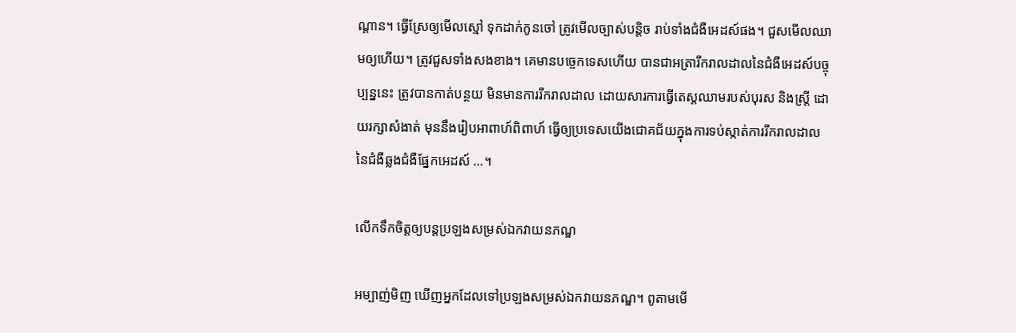ណ្តាន។ ធ្វើស្រែឲ្យមើលស្មៅ ទុកដាក់កូនចៅ ត្រូវមើលច្បាស់បន្តិច រាប់ទាំងជំងឺអេដស៍ផង។ ជួសមើលឈាមឲ្យហើយ។ ត្រូវជួសទាំងសងខាង។ គេមានបច្ចេកទេសហើយ បានជាអត្រារីករាលដាលនៃជំងឺអេដស៍បច្ចុប្បន្ននេះ ត្រូវបានកាត់បន្ថយ មិនមានការរីករាលដាល ដោយសារការធ្វើតេស្តឈាមរបស់បុរស និងស្ត្រី ដោយរក្សាសំងាត់ មុននឹងរៀបអាពាហ៍ពិពាហ៍ ធ្វើឲ្យប្រទេសយើងជោគជ័យក្នុងការទប់ស្កាត់ការរីករាលដាលនៃជំងឺឆ្លងជំងឺផ្នែកអេដស៍ …។

លើកទឹកចិត្តឲ្យបន្តប្រឡងសម្រស់ឯកវាយនភណ្ឌ

អម្បាញ់មិញ ឃើញអ្នកដែលទៅប្រឡងសម្រស់ឯកវាយនភណ្ឌ។ ពូតាមមើ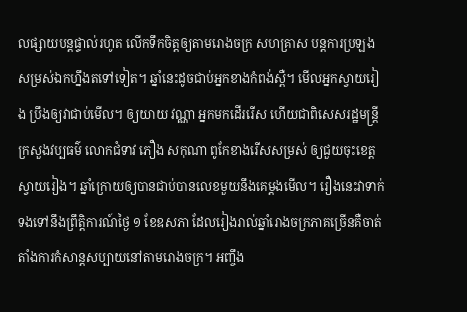លផ្សាយបន្តផ្ទាល់រហូត លើកទឹកចិត្តឲ្យតាមរោងចក្រ សហគ្រាស បន្តការប្រឡងសម្រស់ឯកហ្នឹងតទៅទៀត។ ឆ្នាំនេះដូចជាប់អ្នកខាងកំពង់ស្ពឺ។ មើលអ្នកស្វាយរៀង ប្រឹងឲ្យវាជាប់មើល។ ឲ្យយាយ វណ្ណា អ្នកមកដើររើស ហើយជាពិសេសរដ្ឋមន្ត្រីក្រសួងវប្បធម៌ លោកជំទាវ ភឿង សកុណា ពូកែខាងរើសសម្រស់ ឲ្យជួយចុះខេត្តស្វាយរៀង។ ឆ្នាំក្រោយឲ្យបានជាប់បានលេខមួយនឹងគេម្តងមើល។ រឿងនេះវាទាក់ទងទៅនឹងព្រឹត្តិការណ៍ថ្ងៃ ១ ខែឧសភា ដែលរៀងរាល់ឆ្នាំរោងចក្រភាគច្រើនគឺចាត់តាំងការកំសាន្តសប្បាយនៅតាមរោងចក្រ។ អញ្ចឹង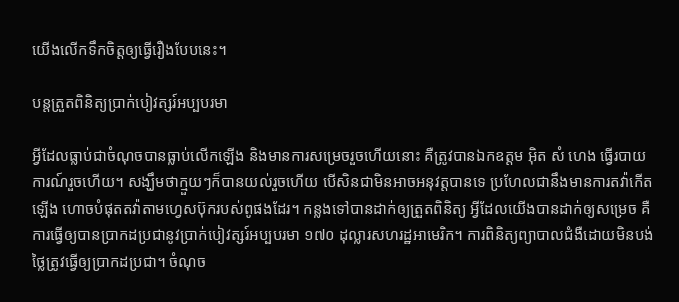យើងលើកទឹកចិត្តឲ្យធ្វើរឿងបែបនេះ។

បន្តត្រួតពិនិត្យប្រាក់បៀវត្សរ៍អប្បបរមា

អ្វីដែលធ្លាប់ជាចំណុចបានធ្លាប់លើកឡើង និងមានការសម្រេចរួចហើយនោះ គឺត្រូវបានឯកឧត្តម អ៊ិត សំ ហេង ធ្វើរបាយការណ៍រួចហើយ។ សង្ឃឹមថាក្មួយៗក៏បានយល់រួចហើយ បើសិនជាមិនអាចអនុវត្តបានទេ ប្រហែលជានឹងមានការតវ៉ាកើតឡើង ហោចបំផុតតវ៉ាតាមហ្វេសប៊ុករបស់ពូផងដែរ។ កន្លងទៅបានដាក់ឲ្យត្រួតពិនិត្យ អ្វីដែលយើងបានដាក់ឲ្យសម្រេច គឺការធ្វើឲ្យបានប្រាកដប្រជានូវប្រាក់បៀវត្សរ៍អប្បបរមា ១៧០ ដុល្លារសហរដ្ឋអាមេរិក។ ការពិនិត្យព្យាបាលជំងឺដោយមិនបង់ថ្លៃត្រូវធ្វើឲ្យប្រាកដប្រជា។ ចំណុច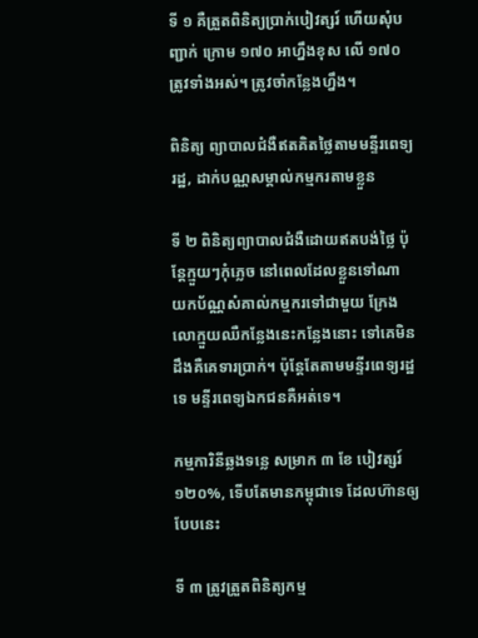ទី ១ គឺត្រួតពិនិត្យប្រាក់បៀវត្សរ៍ ហើយសុំបញ្ជាក់ ក្រោម ១៧០ អាហ្នឹងខុស លើ ១៧០ ត្រូវទាំងអស់។ ត្រូវចាំកន្លែងហ្នឹង។

ពិនិត្យ ព្យាបាលជំងឺឥតគិតថ្លៃតាមមន្ទីរពេទ្យរដ្ឋ, ដាក់បណ្ណសម្គាល់កម្មករតាមខ្លួន

ទី ២ ពិនិត្យព្យាបាលជំងឺដោយឥតបង់ថ្លៃ ប៉ុន្តែក្មួយៗកុំភ្លេច នៅពេលដែលខ្លួនទៅណា យកប័ណ្ណសំគាល់កម្មករទៅជាមួយ ក្រែងលោក្មួយឈឺកន្លែងនេះកន្លែងនោះ ទៅគេមិនដឹងគឺគេទារប្រាក់។ ប៉ុន្តែតែតាមមន្ទីរពេទ្យរដ្ឋទេ មន្ទីរពេទ្យឯកជនគឺអត់ទេ។

កម្មការិនីឆ្លងទន្លេ សម្រាក ៣ ខែ បៀវត្សរ៍ ១២០%, ទើបតែមានកម្ពុជាទេ ដែលហ៊ានឲ្យបែបនេះ

ទី ៣ ត្រូវត្រួតពិនិត្យកម្ម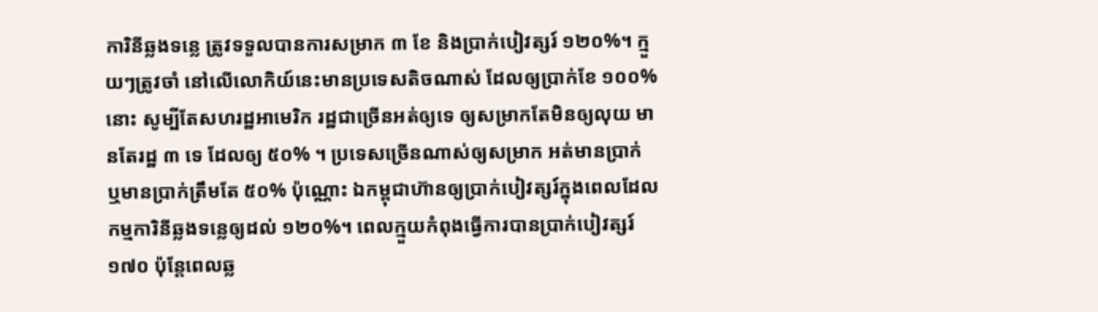ការិនីឆ្លងទន្លេ ត្រូវទទួលបានការសម្រាក ៣ ខែ និងប្រាក់បៀវត្សរ៍ ១២០%។ ក្មួយៗត្រូវចាំ នៅលើលោកិយ៍នេះមានប្រទេសតិចណាស់ ដែលឲ្យប្រាក់ខែ ១០០% នោះ សូម្បីតែសហរដ្ឋអាមេរិក រដ្ឋជាច្រើនអត់ឲ្យទេ ឲ្យសម្រាកតែមិនឲ្យលុយ មានតែរដ្ឋ ៣ ទេ ដែលឲ្យ ៥០% ។ ប្រទេសច្រើនណាស់ឲ្យសម្រាក អត់មានប្រាក់ ឬមានប្រាក់ត្រឹមតែ ៥០% ប៉ុណ្ណោះ ឯកម្ពុជាហ៊ានឲ្យប្រាក់បៀវត្សរ៍ក្នុងពេលដែលកម្មការិនីឆ្លងទន្លេឲ្យដល់ ១២០%។ ពេលក្មួយកំពុងធ្វើការបានប្រាក់បៀវត្សរ៍ ១៧០ ប៉ុន្តែពេលឆ្ល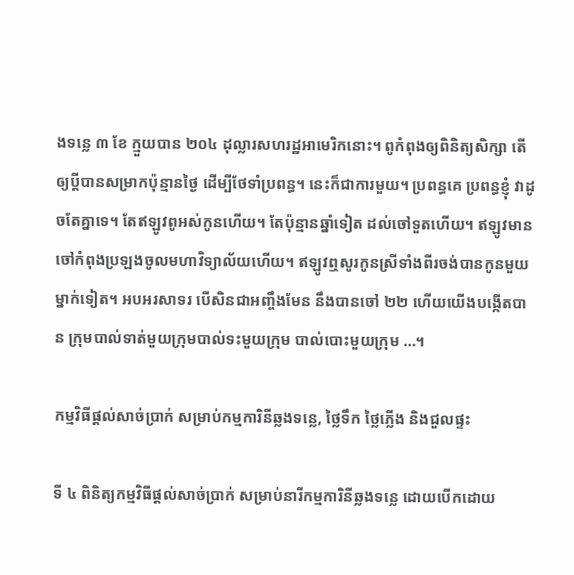ងទន្លេ ៣ ខែ ក្មួយបាន ២០៤ ដុល្លារសហរដ្ឋអាមេរិកនោះ។ ពូកំពុងឲ្យពិនិត្យសិក្សា តើឲ្យប្តីបានសម្រាកប៉ុន្មានថ្ងៃ ដើម្បីថែទាំប្រពន្ធ។ នេះក៏ជាការមួយ។ ប្រពន្ធគេ ប្រពន្ធខ្ញុំ វាដូចតែគ្នាទេ។ តែឥឡូវពូអស់កូនហើយ។ តែប៉ុន្មានឆ្នាំទៀត ដល់ចៅទួតហើយ។ ឥឡូវមានចៅកំពុងប្រឡងចូលមហាវិទ្យាល័យហើយ។ ឥឡូវឮសូរកូនស្រីទាំងពីរចង់បានកូនមួយម្នាក់ទៀត។ អបអរសាទរ បើសិនជាអញ្ចឹងមែន នឹងបានចៅ ២២ ហើយយើងបង្កើតបាន ក្រុមបាល់ទាត់មួយក្រុមបាល់ទះមួយក្រុម បាល់បោះមួយក្រុម …។

កម្មវិធីផ្តល់សាច់ប្រាក់ សម្រាប់កម្មការិនីឆ្លងទន្លេ, ថ្លៃទឹក ថ្លៃភ្លើង និងជួលផ្ទះ

ទី ៤ ពិនិត្យកម្មវិធីផ្តល់សាច់ប្រាក់ សម្រាប់នារីកម្មការិនីឆ្លងទន្លេ ដោយបើកដោយ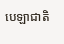បេឡាជាតិ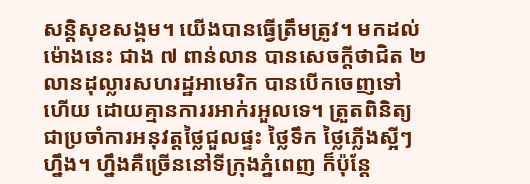សន្តិសុខសង្គម។ យើងបានធ្វើត្រឹមត្រូវ។ មកដល់ម៉ោងនេះ ជាង ៧ ពាន់លាន បានសេចក្តីថាជិត ២ លានដុល្លារសហរដ្ឋអាមេរិក បានបើកចេញទៅហើយ ដោយគ្មានការរអាក់រអួលទេ។ ត្រួតពិនិត្យជាប្រចាំការអនុវត្តថ្លៃជួលផ្ទះ ថ្លៃទឹក ថ្លៃភ្លើងស្អីៗហ្នឹង។ ហ្នឹងគឺច្រើននៅទីក្រុងភ្នំពេញ ក៏ប៉ុន្តែ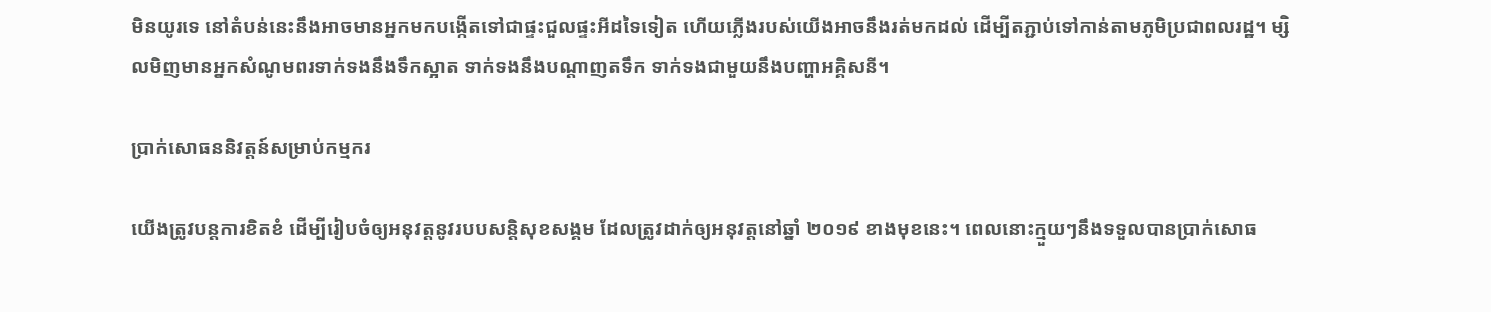មិនយូរទេ នៅតំបន់នេះនឹងអាចមានអ្នកមកបង្កើតទៅជាផ្ទះជួលផ្ទះអីដទៃទៀត ហើយភ្លើងរបស់យើងអាចនឹងរត់មកដល់ ដើម្បីតភ្ជាប់ទៅកាន់តាមភូមិប្រជាពលរដ្ឋ។ ម្សិលមិញមានអ្នកសំណូមពរទាក់ទងនឹងទឹកស្អាត ទាក់ទងនឹងបណ្តាញតទឹក ទាក់ទងជាមួយនឹងបញ្ហាអគ្គិសនី។

ប្រាក់សោធននិវត្តន៍សម្រាប់កម្មករ

យើងត្រូវបន្តការខិតខំ ដើម្បីរៀបចំឲ្យអនុវត្តនូវរបបសន្តិសុខសង្គម ដែលត្រូវដាក់ឲ្យអនុវត្តនៅឆ្នាំ ២០១៩ ខាងមុខនេះ។ ពេលនោះក្មួយៗនឹងទទួលបានប្រាក់សោធ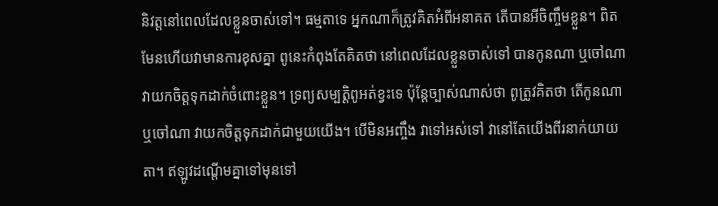និវត្តនៅពេលដែលខ្លួនចាស់ទៅ។ ធម្មតាទេ អ្នកណាក៏ត្រូវគិតអំពីអនាគត តើបានអីចិញ្ចឹមខ្លួន។ ពិតមែនហើយវាមានការខុសគ្នា ពូនេះកំពុងតែគិតថា នៅពេលដែលខ្លួនចាស់ទៅ បានកូនណា ឬចៅណា វាយកចិត្តទុកដាក់ចំពោះខ្លួន។ ទ្រព្យសម្បត្តិពូអត់ខ្វះទេ ប៉ុន្តែច្បាស់ណាស់ថា ពូត្រូវគិតថា តើកូនណា ឬចៅណា វាយកចិត្តទុកដាក់ជាមួយយើង។ បើមិនអញ្ចឹង វាទៅអស់ទៅ វានៅតែយើងពីរនាក់យាយតា។ ឥឡូវដណ្តើមគ្នាទៅមុនទៅ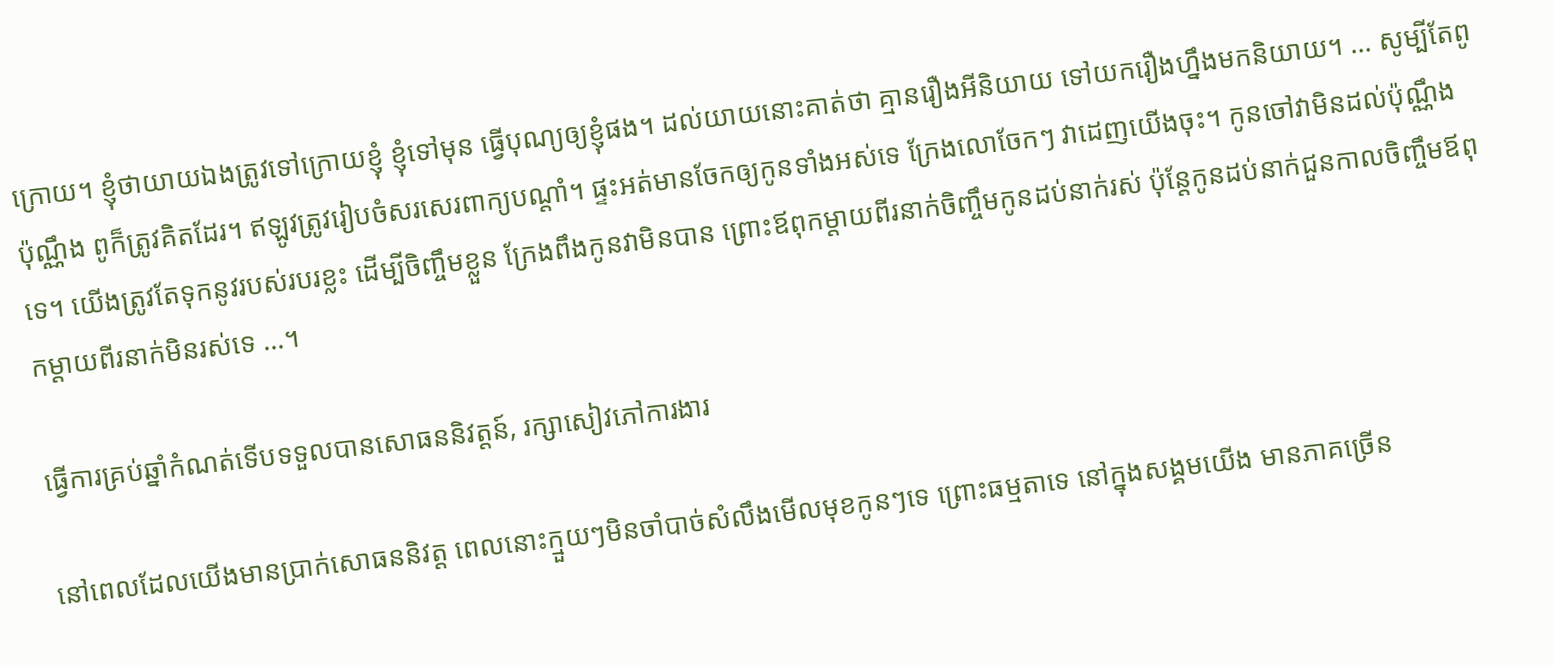ក្រោយ។ ខ្ញុំថាយាយឯងត្រូវទៅក្រោយខ្ញុំ ខ្ញុំទៅមុន ធ្វើបុណ្យឲ្យខ្ញុំផង។ ដល់យាយនោះគាត់ថា គ្មានរឿងអីនិយាយ ទៅយករឿងហ្នឹងមកនិយាយ។ … សូម្បីតែពូប៉ុណ្ណឹង ពូក៏ត្រូវគិតដែរ។ ឥឡូវត្រូវរៀបចំសរសេរពាក្យបណ្តាំ។ ផ្ទះអត់មានចែកឲ្យកូនទាំងអស់ទេ ក្រែងលោចែកៗ វាដេញយើងចុះ។ កូនចៅវាមិនដល់ប៉ុណ្ណឹងទេ។ យើងត្រូវតែទុកនូវរបស់របរខ្លះ ដើម្បីចិញ្ចឹមខ្លួន ក្រែងពឹងកូនវាមិនបាន ព្រោះឪពុកម្ដាយពីរនាក់ចិញ្ចឹមកូនដប់នាក់រស់ ប៉ុន្ដែកូនដប់នាក់ជួនកាលចិញ្ចឹមឪពុកម្ដាយពីរនាក់មិនរស់ទេ …។

ធ្វើការគ្រប់ឆ្នាំកំណត់ទើបទទួលបានសោធននិវត្តន៍, រក្សាសៀវភៅការងារ

នៅពេលដែលយើងមានប្រាក់សោធននិវត្ដ ពេលនោះក្មួយៗមិនចាំបាច់សំលឹងមើលមុខកូនៗទេ ព្រោះធម្មតាទេ នៅក្នុងសង្គមយើង មានភាគច្រើន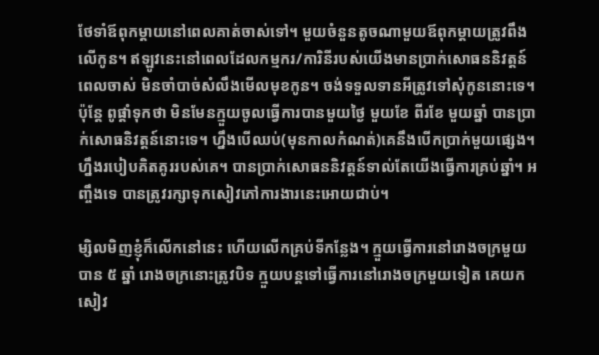ថែទាំឪពុកម្ដាយនៅពេលគាត់ចាស់ទៅ។ មួយចំនួនតូចណាមួយឪពុកម្ដាយត្រូវពឹងលើកូន។ ឥឡូវនេះនៅពេលដែលកម្មករ/ការិនីរបស់យើងមានប្រាក់សោធននិវត្ដន៍ពេលចាស់ មិនចាំបាច់សំលឹងមើលមុខកូន។ ចង់ទទួលទានអីត្រូវទៅសុំកូននោះទេ។ ប៉ុន្ដែ ពូផ្ដាំទុកថា មិនមែនក្មួយចូលធ្វើការបានមួយថ្ងៃ មួយខែ ពីរខែ មួយឆ្នាំ បានប្រាក់សោធនិវត្ដន៍នោះទេ។ ហ្នឹងបើឈប់(មុនកាលកំណត់)គេនឹងបើកប្រាក់មួយផ្សេង។ ហ្នឹងរបៀបគិតគូររបស់គេ។ បានប្រាក់សោធននិវត្ដន៍ទាល់តែយើងធ្វើការគ្រប់ឆ្នាំ។ អញ្ចឹងទេ បានត្រូវរក្សាទុកសៀវភៅការងារនេះអោយជាប់។

ម្សិលមិញខ្ញុំក៏លើកនៅនេះ ហើយលើកគ្រប់ទីកន្លែង។ ក្មួយធ្វើការនៅរោងចក្រមួយបាន ៥ ឆ្នាំ រោងចក្រនោះត្រូវបិទ ក្មួយបន្ដទៅធ្វើការនៅរោងចក្រមួយទៀត គេយកសៀវ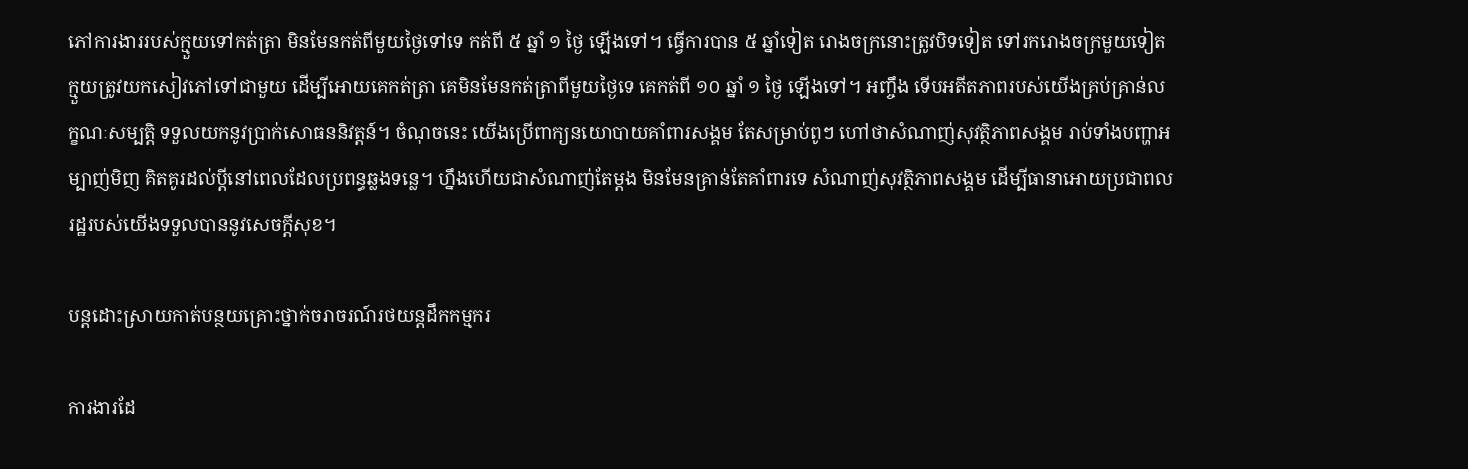ភៅការងាររបស់ក្មួយទៅកត់ត្រា មិនមែនកត់ពីមួយថ្ងៃទៅទេ កត់ពី ៥ ឆ្នាំ ១ ថ្ងៃ ឡើងទៅ។ ធ្វើការបាន ៥ ឆ្នាំទៀត រោងចក្រនោះត្រូវបិទទៀត ទៅរករោងចក្រមួយទៀត ក្មួយត្រូវយកសៀវភៅទៅជាមួយ ដើម្បីអោយគេកត់ត្រា គេមិនមែនកត់ត្រាពីមួយថ្ងៃទេ គេកត់ពី ១០ ឆ្នាំ ១ ថ្ងៃ ឡើងទៅ។ អញ្ចឹង ទើបអតីតភាពរបស់យើងគ្រប់គ្រាន់លក្ខណៈសម្បត្ដិ ទទួលយកនូវប្រាក់សោធននិវត្ដន៍។ ចំណុចនេះ យើងប្រើពាក្យនយោបាយគាំពារសង្គម តែសម្រាប់ពូៗ ហៅថាសំណាញ់សុវត្ថិភាពសង្គម រាប់ទាំងបញ្ហាអម្បាញ់មិញ គិតគូរដល់ប្ដីនៅពេលដែលប្រពន្ធឆ្លងទន្លេ។ ហ្នឹងហើយជាសំណាញ់តែម្តង មិនមែនគ្រាន់តែគាំពារទេ សំណាញ់សុវត្ថិភាពសង្គម ដើម្បីធានាអោយប្រជាពលរដ្ឋរបស់យើងទទួលបាននូវសេចក្ដីសុខ។

បន្ដដោះស្រាយកាត់បន្ថយគ្រោះថ្នាក់ចរាចរណ៍រថយន្ដដឹកកម្មករ

ការងារដែ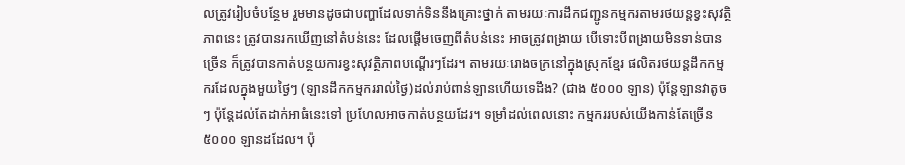លត្រូវរៀបចំបន្ថែម រួមមានដូចជាបញ្ហាដែលទាក់ទិននឹងគ្រោះថ្នាក់ តាមរយៈការដឹកជញ្ជូនកម្មករតាមរថយន្ដខ្វះសុវត្ថិភាពនេះ ត្រូវបានរកឃើញនៅតំបន់នេះ ដែលផ្ដើមចេញពីតំបន់នេះ អាចត្រូវពង្រាយ បើទោះបីពង្រាយមិនទាន់បានច្រើន ក៏ត្រូវបានកាត់បន្ថយការខ្វះសុវត្ថិភាពបណ្ដើរៗដែរ។ តាមរយៈរោងចក្រនៅក្នុងស្រុកខ្មែរ ផលិតរថយន្ដដឹកកម្មករដែលក្នុងមួយថ្ងៃៗ (ឡានដឹកកម្មកររាល់ថ្ងៃ)ដល់រាប់ពាន់ឡានហើយទេដឹង? (ជាង ៥០០០ ឡាន) ប៉ុន្ដែឡានវាតូចៗ ប៉ុន្ដែដល់តែដាក់អាធំនេះទៅ ប្រហែលអាចកាត់បន្ថយដែរ។ ទម្រាំដល់ពេលនោះ កម្មកររបស់យើងកាន់តែច្រើន ៥០០០ ឡានដដែល។ ប៉ុ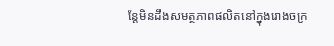ន្ដែមិនដឹងសមត្ថភាពផលិតនៅក្នុងរោងចក្រ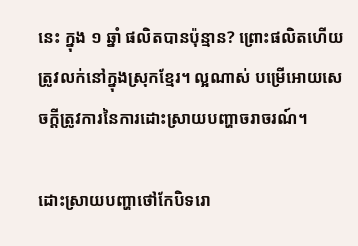នេះ ក្នុង ១ ឆ្នាំ ផលិតបានប៉ុន្មាន? ព្រោះផលិតហើយត្រូវលក់នៅក្នុងស្រុកខ្មែរ។ ល្អណាស់ បម្រើអោយសេចក្ដីត្រូវការនៃការដោះស្រាយបញ្ហាចរាចរណ៍។

ដោះស្រាយបញ្ហាថៅកែបិទរោ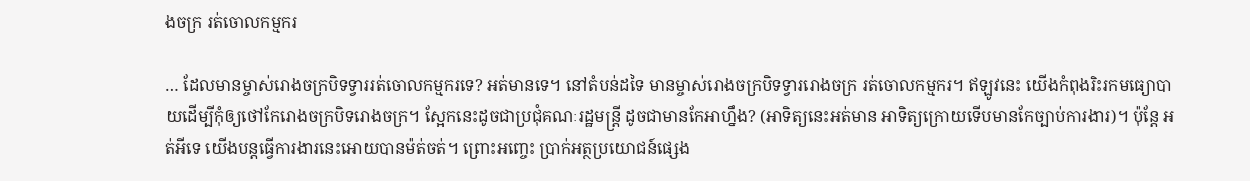ងចក្រ រត់ចោលកម្មករ

… ដែលមានម្ចាស់រោងចក្របិទទ្វាររត់ចោលកម្មករទេ? អត់មានទេ។ នៅតំបន់ដទៃ មានម្ចាស់រោងចក្របិទទ្វាររោងចក្រ រត់ចោលកម្មករ។ ឥឡូវនេះ យើងកំពុងរិះរកមធ្យោបាយដើម្បីកុំឲ្យថៅកែរោងចក្របិទរោងចក្រ។ ស្អែកនេះដូចជាប្រជុំគណៈរដ្ឋមន្ដ្រី ដូចជាមានកែអាហ្នឹង? (អាទិត្យនេះអត់មាន អាទិត្យក្រោយទើបមានកែច្បាប់ការងារ)។ ប៉ុន្ដែ អត់អីទេ យើងបន្ដធ្វើការងារនេះអោយបានម៉ត់ចត់។ ព្រោះអញ្ចេះ ប្រាក់អត្ថប្រយោជន៍ផ្សេង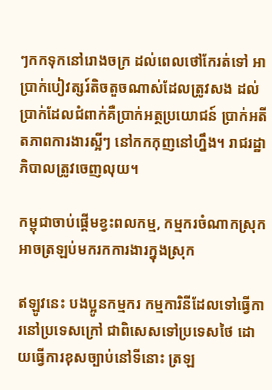ៗកកទុកនៅរោងចក្រ ដល់ពេលថៅកែរត់ទៅ អាប្រាក់បៀវត្សរ៍តិចតួចណាស់ដែលត្រូវសង ដល់ប្រាក់ដែលជំពាក់គឺប្រាក់អត្ថប្រយោជន៍ ប្រាក់អតីតភាពការងារស្អីៗ នៅកកកុញនៅហ្នឹង។ រាជរដ្ឋាភិបាលត្រូវចេញលុយ។

កម្ពុជាចាប់ផ្ដើមខ្វះពលកម្ម, កម្មករចំណាកស្រុកអាចត្រឡប់មករកការងារក្នុងស្រុក

ឥឡូវនេះ បងប្អូនកម្មករ កម្មការិនីដែលទៅធ្វើការនៅប្រទេសក្រៅ ជាពិសេសទៅប្រទេសថៃ ដោយធ្វើការខុសច្បាប់នៅទីនោះ ត្រឡ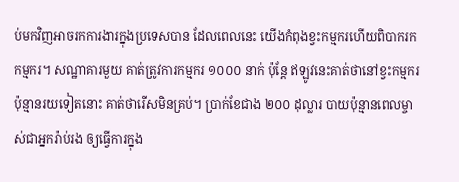ប់មកវិញអាចរកការងារក្នុងប្រទេសបាន ដែលពេលនេះ យើងកំពុងខ្វះកម្មករហើយពិបាករកកម្មករ។ សណ្ឋាគារមួយ គាត់ត្រូវការកម្មករ ១០០០ នាក់ ប៉ុន្តែ ឥឡូវនេះគាត់ថានៅខ្វះកម្មករប៉ុន្មានរយទៀតនោះ គាត់ថារើសមិនគ្រប់។ ប្រាក់ខែជាង ២០០ ដុល្លារ បាយប៉ុន្មានពេលម្ចាស់ជាអ្នករ៉ាប់រង ឲ្យធ្វើការក្នុង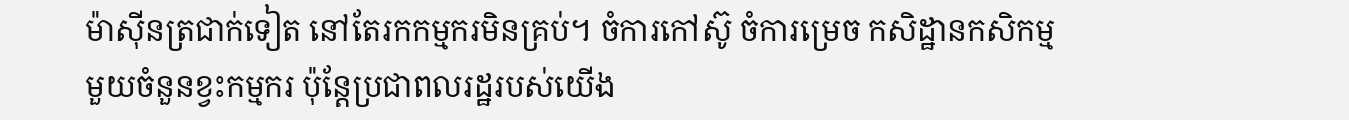ម៉ាស៊ីនត្រជាក់ទៀត នៅតែរកកម្មករមិនគ្រប់។ ចំការកៅស៊ូ ចំការម្រេច កសិដ្ឋានកសិកម្មមួយចំនួនខ្វះកម្មករ ប៉ុន្ដែប្រជាពលរដ្ឋរបស់យើង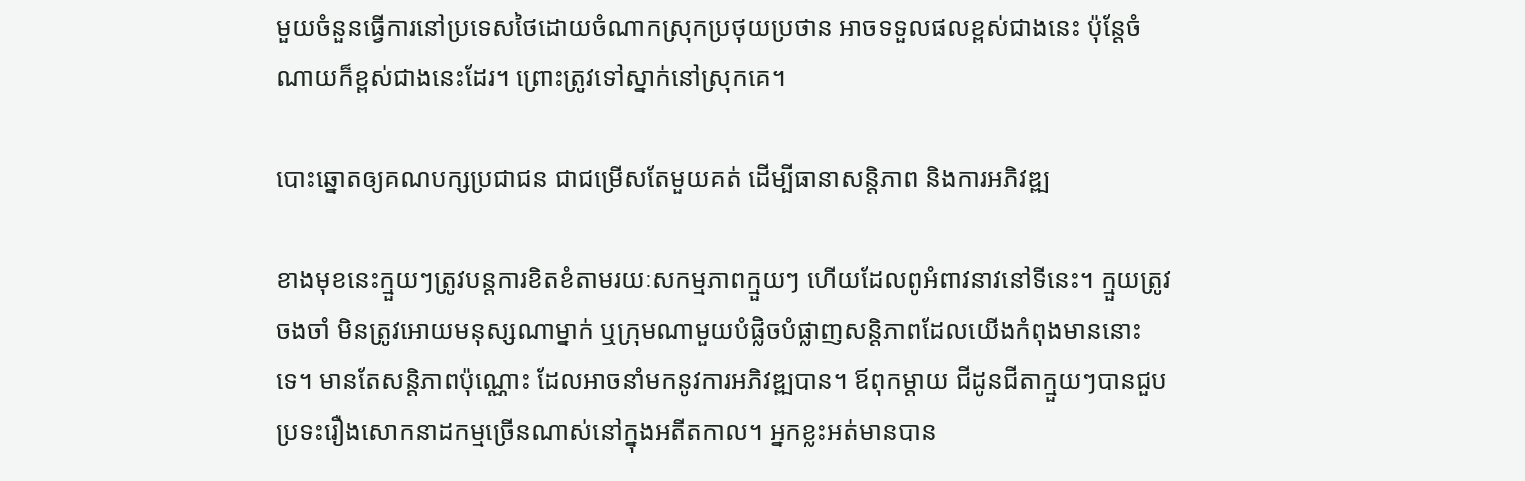មួយចំនួនធ្វើការនៅប្រទេសថៃដោយចំណាកស្រុកប្រថុយប្រថាន អាចទទួលផលខ្ពស់ជាងនេះ ប៉ុន្ដែចំណាយក៏ខ្ពស់ជាងនេះដែរ។ ព្រោះត្រូវទៅស្នាក់នៅស្រុកគេ។

បោះឆ្នោតឲ្យគណបក្សប្រជាជន ជាជម្រើសតែមួយគត់ ដើម្បីធានាសន្ដិភាព និងការអភិវឌ្ឍ

ខាងមុខនេះក្មួយៗត្រូវបន្ដការខិតខំតាមរយៈសកម្មភាពក្មួយៗ ហើយដែលពូអំពាវនាវនៅទីនេះ។ ក្មួយត្រូវចងចាំ មិនត្រូវអោយមនុស្សណាម្នាក់ ឬក្រុមណាមួយបំផ្លិចបំផ្លាញសន្ដិភាពដែលយើងកំពុងមាននោះទេ។ មានតែសន្ដិភាពប៉ុណ្ណោះ ដែលអាចនាំមកនូវការអភិវឌ្ឍបាន។ ឪពុកម្ដាយ ជីដូនជីតាក្មួយៗបានជួបប្រទះរឿងសោកនាដកម្មច្រើនណាស់នៅក្នុងអតីតកាល។ អ្នកខ្លះអត់មានបាន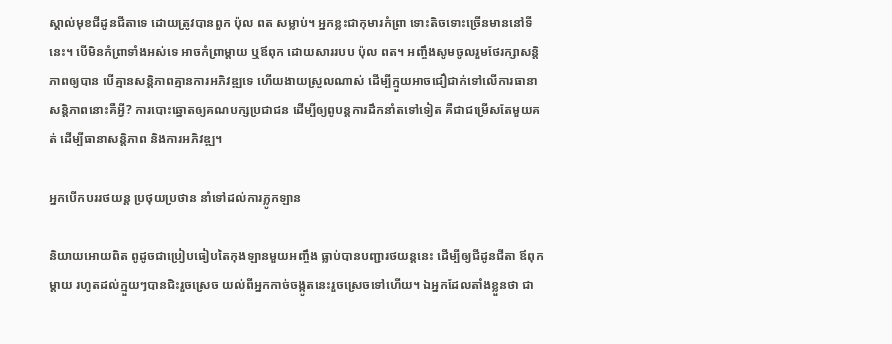ស្គាល់មុខជីដូនជីតាទេ ដោយត្រូវបានពួក ប៉ុល ពត សម្លាប់។ អ្នកខ្លះជាកុមារកំព្រា ទោះតិចទោះច្រើនមាននៅទីនេះ។ បើមិនកំព្រាទាំងអស់ទេ អាចកំព្រាម្ដាយ ឬឪពុក ដោយសាររបប ប៉ុល ពត។ អញ្ចឹងសូមចូលរួមថែរក្សាសន្ដិភាពឲ្យបាន បើគ្មានសន្ដិភាពគ្មានការអភិវឌ្ឍទេ ហើយងាយស្រួលណាស់ ដើម្បីក្មួយអាចជឿជាក់ទៅលើការធានាសន្ដិភាពនោះគឺអ្វី? ការបោះឆ្នោតឲ្យគណបក្សប្រជាជន ដើម្បីឲ្យពូបន្ដការដឹកនាំតទៅទៀត គឺជាជម្រើសតែមួយគត់ ដើម្បីធានាសន្ដិភាព និងការអភិវឌ្ឍ។

អ្នកបើកបររថយន្ដ ប្រថុយប្រថាន នាំទៅដល់ការភ្លូកឡាន

និយាយអោយពិត ពូដូចជាប្រៀបធៀបតៃកុងឡានមួយអញ្ចឹង ធ្លាប់បានបញ្ជារថយន្ដនេះ ដើម្បីឲ្យជីដូនជីតា ឪពុកម្ដាយ រហូតដល់ក្មួយៗបានជិះរួចស្រេច យល់ពីអ្នកកាច់ចង្កូតនេះរួចស្រេចទៅហើយ។ ឯអ្នកដែលតាំងខ្លួនថា ជា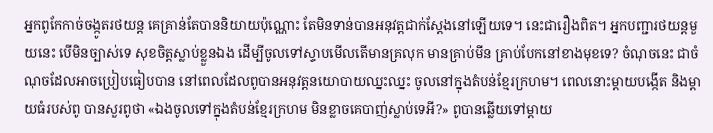អ្នកពូកែកាច់ចង្កូតរថយន្ដ គេគ្រាន់តែបាននិយាយប៉ុណ្ណោះ តែមិនទាន់បានអនុវត្ដជាក់ស្ដែងនៅឡើយទេ។ នេះជារឿងពិត។ អ្នកបញ្ជារថយន្ដមួយនេះ បើមិនច្បាស់ទេ សុខចិត្ដស្លាប់ខ្លួនឯង ដើម្បីចូលទៅស្ទាបមើលតើមានគ្រលុក មានគ្រាប់មីន គ្រាប់បែកនៅខាងមុខទេ? ចំណុចនេះ ជាចំណុចដែលអាចប្រៀបធៀបបាន នៅពេលដែលពូបានអនុវត្ដនយោបាយឈ្នះឈ្នះ ចូលនៅក្នុងតំបន់ខ្មែរក្រហម។ ពេលនោះម្ដាយបង្កើត និងម្ដាយធំរបស់ពូ បានសួរពូថា «ឯងចូលទៅក្នុងតំបន់ខ្មែរក្រហម មិនខ្លាចគេបាញ់ស្លាប់ទេអី?» ពូបានឆ្លើយទៅម្ដាយ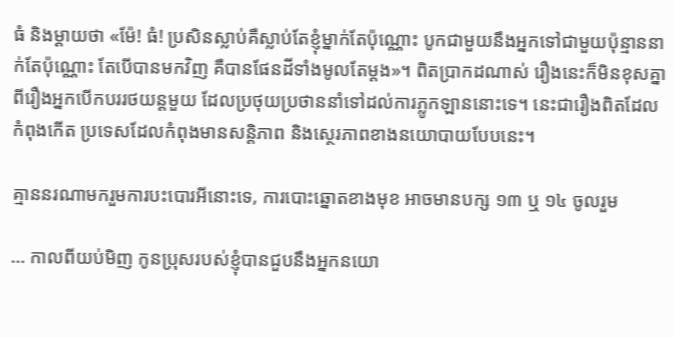ធំ និងម្ដាយថា «ម៉ែ! ធំ! ប្រសិនស្លាប់គឺស្លាប់តែខ្ញុំម្នាក់តែប៉ុណ្ណោះ បូកជាមួយនឹងអ្នកទៅជាមួយប៉ុន្មាននាក់តែប៉ុណ្ណោះ តែបើបានមកវិញ គឺបានផែនដីទាំងមូលតែម្ដង»។ ពិតប្រាកដណាស់ រឿងនេះក៏មិនខុសគ្នាពីរឿងអ្នកបើកបររថយន្ដមួយ ដែលប្រថុយប្រថាននាំទៅដល់ការភ្លូកឡាននោះទេ។ នេះជារឿងពិតដែលកំពុងកើត ប្រទេសដែលកំពុងមានសន្ដិភាព និងស្ថេរភាពខាងនយោបាយបែបនេះ។

គ្មាននរណាមករួមការបះបោរអីនោះទេ, ការបោះឆ្នោតខាងមុខ អាចមានបក្ស ១៣ ឬ ១៤ ចូលរួម

… កាលពីយប់មិញ កូនប្រុសរបស់ខ្ញុំបានជួបនឹងអ្នកនយោ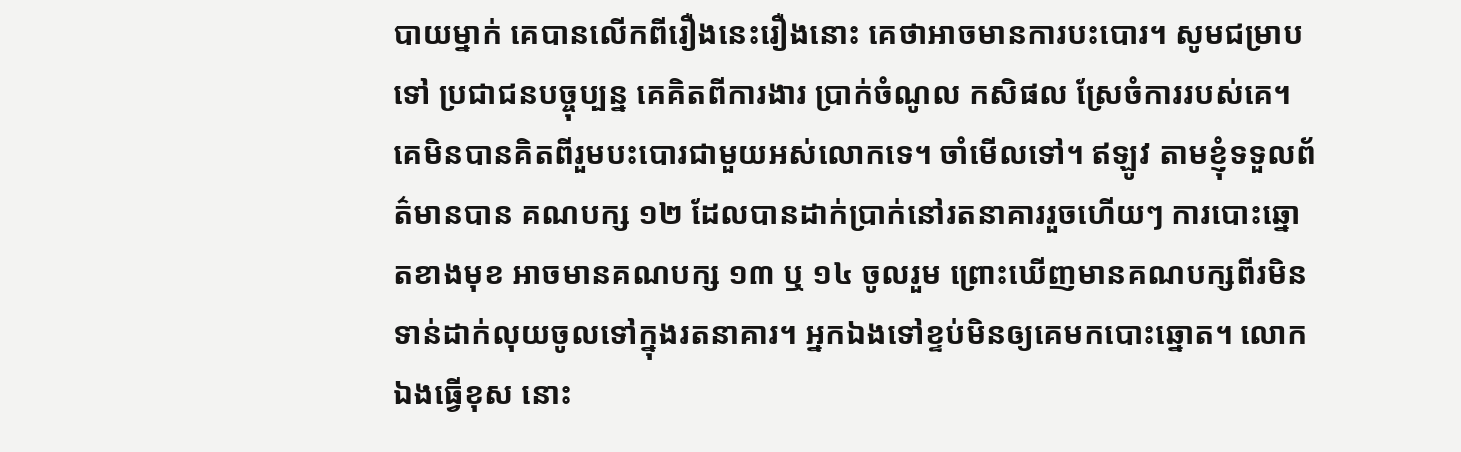បាយម្នាក់ គេបានលើកពីរឿងនេះរឿងនោះ គេថាអាចមានការបះបោរ។ សូមជម្រាបទៅ ប្រជាជនបច្ចុប្បន្ន គេគិតពីការងារ ប្រាក់ចំណូល កសិផល ស្រែចំការរបស់គេ។ គេមិនបានគិតពីរួមបះបោរជាមួយអស់លោកទេ។ ចាំមើលទៅ។ ឥឡូវ តាមខ្ញុំទទួលព័ត៌មានបាន គណបក្ស ១២ ដែលបានដាក់ប្រាក់នៅរតនាគាររួចហើយៗ ការបោះឆ្នោតខាងមុខ អាចមានគណបក្ស ១៣ ឬ ១៤ ចូលរួម ព្រោះឃើញមានគណបក្សពីរមិនទាន់ដាក់លុយចូលទៅក្នុងរតនាគារ។ អ្នកឯងទៅខ្ទប់មិនឲ្យគេមកបោះឆ្នោត។ លោកឯងធ្វើខុស នោះ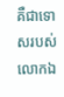គឺជាទោសរបស់លោកឯ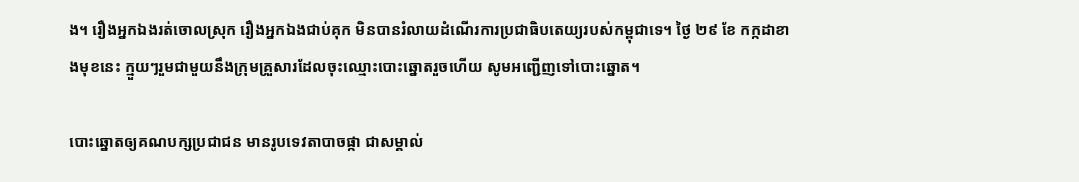ង។ រឿងអ្នកឯងរត់ចោលស្រុក រឿងអ្នកឯងជាប់គុក មិនបានរំលាយដំណើរការប្រជាធិបតេយ្យរបស់កម្ពុជាទេ។ ថ្ងៃ ២៩ ខែ កក្កដាខាងមុខនេះ ក្មួយៗរួមជាមួយនឹងក្រុមគ្រួសារដែលចុះឈ្មោះបោះឆ្នោតរួចហើយ សូមអញ្ជើញទៅបោះឆ្នោត។

បោះឆ្នោតឲ្យគណបក្សប្រជាជន មានរូបទេវតាបាចផ្កា ជាសម្គាល់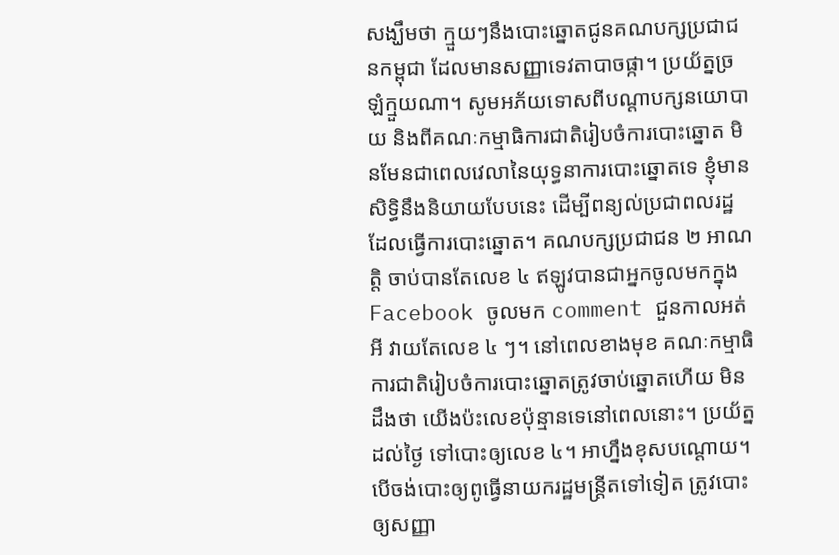សង្ឃឹមថា ក្មួយៗនឹងបោះឆ្នោតជូនគណបក្សប្រជាជនកម្ពុជា ដែលមានសញ្ញាទេវតាបាចផ្កា។ ប្រយ័ត្នច្រឡំក្មួយណា។ សូមអភ័យទោសពីបណ្តាបក្សនយោបាយ និងពីគណៈកម្មាធិការជាតិរៀបចំការបោះឆ្នោត មិនមែនជាពេលវេលានៃយុទ្ធនាការបោះឆ្នោតទេ ខ្ញុំមានសិទ្ធិនឹងនិយាយបែបនេះ ដើម្បីពន្យល់ប្រជាពលរដ្ឋដែលធ្វើការបោះឆ្នោត។ គណបក្សប្រជាជន ២ អាណត្តិ ចាប់បានតែលេខ ៤ ឥឡូវបានជាអ្នកចូលមកក្នុង Facebook ចូលមក comment ជួនកាលអត់អី វាយតែលេខ ៤ ៗ។ នៅពេលខាងមុខ គណៈកម្មាធិការជាតិរៀបចំការបោះឆ្នោតត្រូវចាប់ឆ្នោតហើយ មិនដឹងថា យើងប៉ះលេខប៉ុន្មានទេនៅពេលនោះ។ ប្រយ័ត្នដល់ថ្ងៃ ទៅបោះឲ្យលេខ ៤។ អាហ្នឹងខុសបណ្តោយ។ បើចង់បោះឲ្យពូធ្វើនាយករដ្ឋមន្រ្តីតទៅទៀត ត្រូវបោះឲ្យសញ្ញា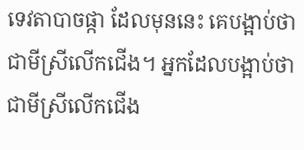ទេវតាបាចផ្កា ដែលមុននេះ គេបង្អាប់ថាជាមីស្រីលើកជើង។ អ្នកដែលបង្អាប់ថាជាមីស្រីលើកជើង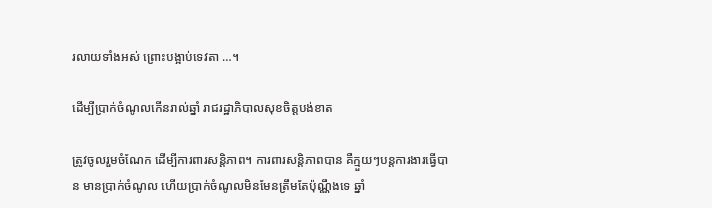រលាយទាំងអស់ ព្រោះបង្អាប់ទេវតា …។

ដើម្បីប្រាក់ចំណូលកើនរាល់ឆ្នាំ រាជរដ្ឋាភិបាលសុខចិត្តបង់ខាត

ត្រូវចូលរួមចំណែក ដើម្បីការពារសន្តិភាព។ ការពារសន្តិភាពបាន គឺក្មួយៗបន្តការងារធ្វើបាន មានប្រាក់ចំណូល ហើយប្រាក់ចំណូលមិនមែនត្រឹមតែប៉ុណ្ណឹងទេ ឆ្នាំ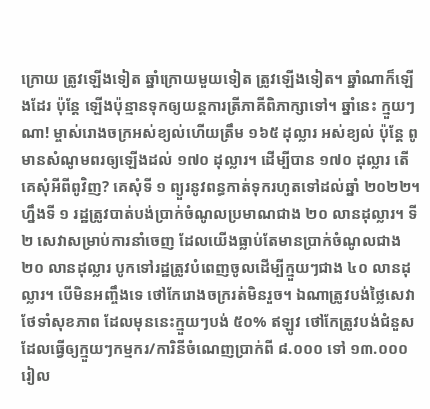ក្រោយ ត្រូវឡើងទៀត ឆ្នាំក្រោយមួយទៀត ត្រូវឡើងទៀត។ ឆ្នាំណាក៏ឡើងដែរ ប៉ុន្តែ ឡើងប៉ុន្មានទុកឲ្យយន្តការត្រីភាគីពិភាក្សាទៅ។ ឆ្នាំនេះ ក្មួយៗណា! ម្ចាស់រោងចក្រអស់ខ្យល់ហើយត្រឹម ១៦៥ ដុល្លារ អស់ខ្យល់ ប៉ុន្តែ ពូមានសំណូមពរឲ្យឡើងដល់ ១៧០ ដុល្លារ។ ដើម្បីបាន ១៧០ ដុល្លារ តើគេសុំអីពីពូវិញ? គេសុំទី ១ ព្យួរនូវពន្ធកាត់ទុករហូតទៅដល់ឆ្នាំ ២០២២។ ហ្នឹងទី ១ រដ្ឋត្រូវបាត់បង់ប្រាក់ចំណូលប្រមាណជាង ២០ លានដុល្លារ។ ទី ២ សេវាសម្រាប់ការនាំចេញ ដែលយើងធ្លាប់តែមានប្រាក់ចំណូលជាង ២០ លានដុល្លារ បូកទៅរដ្ឋត្រូវបំពេញចូលដើម្បីក្មួយៗជាង ៤០ លានដុល្លារ។ បើមិនអញ្ចឹងទេ ថៅកែរោងចក្ររត់មិនរួច។ ឯណាត្រូវបង់ថ្លៃសេវាថែទាំសុខភាព ដែលមុននេះក្មួយៗបង់ ៥០% ឥឡូវ ថៅកែត្រូវបង់ជំនួស ដែលធ្វើឲ្យក្មួយៗកម្មករ/ការិនីចំណេញប្រាក់ពី ៨.០០០ ទៅ ១៣.០០០ រៀល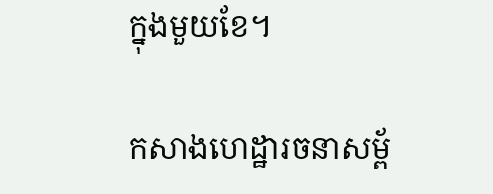ក្នុងមួយខែ។

កសាងហេដ្ឋារចនាសម្ព័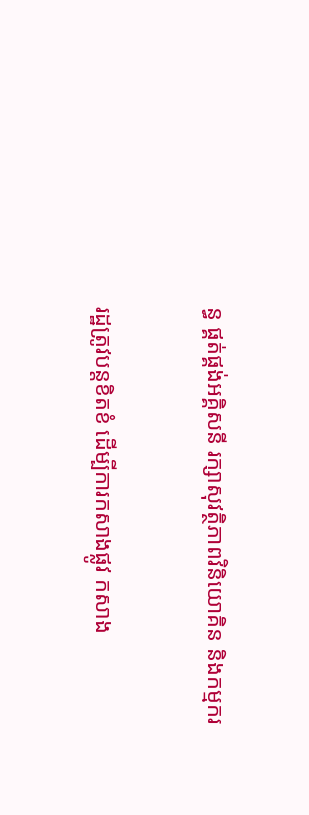ន្ធ ផ្គត់ផ្គង់អគ្គិសនី រក្សាសុវត្ថិភាពវិនិយោគិន និងកម្មករ

រដ្ឋត្រូវបន្តខិតខំ ដើម្បីការកសាងផ្លូវ កសាង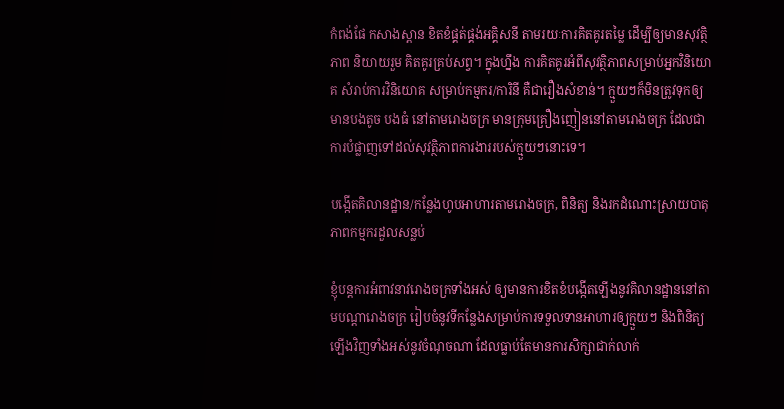កំពង់ផែ កសាងស្ពាន ខិតខំផ្គត់ផ្គង់អគ្គិសនី តាមរយៈការគិតគូរតម្លៃ ដើម្បីឲ្យមានសុវត្ថិភាព និយាយរួម គិតគូរគ្រប់សព្វ។ ក្នុងហ្នឹង ការគិតគូរអំពីសុវត្ថិភាពសម្រាប់អ្នកវិនិយោគ សំរាប់ការវិនិយោគ សម្រាប់កម្មករ/ការិនី គឺជារឿងសំខាន់។ ក្មួយៗក៏មិនត្រូវទុកឲ្យមានបងតូច បងធំ នៅតាមរោងចក្រ មានក្រុមគ្រឿងញៀននៅតាមរោងចក្រ ដែលជាការបំផ្លាញទៅដល់សុវត្ថិភាពការងាររបស់ក្មួយៗនោះទេ។

បង្កើតគិលានដ្ឋាន/កន្លែងហូបអាហារតាមរោងចក្រ, ពិនិត្យ និងរកដំណោះស្រាយបាតុភាពកម្មករដួលសន្លប់

ខ្ញុំបន្តការអំពាវនាវរោងចក្រទាំងអស់ ឲ្យមានការខិតខំបង្កើតឡើងនូវគិលានដ្ឋាននៅតាមបណ្តារោងចក្រ រៀបចំនូវទីកន្លែងសម្រាប់ការទទួលទានអាហារឲ្យក្មួយៗ និងពិនិត្យឡើងវិញទាំងអស់នូវចំណុចណា ដែលធ្លាប់តែមានការសិក្សាជាក់លាក់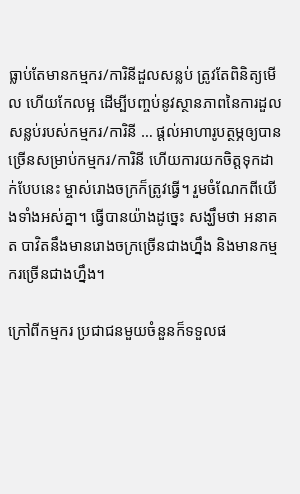ធ្លាប់តែមានកម្មករ/ការិនីដួលសន្លប់ ត្រូវតែពិនិត្យមើល ហើយកែលម្អ ដើម្បីបញ្ចប់នូវស្ថានភាពនៃការដួលសន្លប់របស់កម្មករ/ការិនី … ផ្តល់អាហារូបត្ថម្ភឲ្យបានច្រើនសម្រាប់កម្មករ/ការិនី ហើយការយកចិត្តទុកដាក់បែបនេះ ម្ចាស់រោងចក្រក៏ត្រូវធ្វើ។ រួមចំណែកពីយើងទាំងអស់គ្នា។ ធ្វើបានយ៉ាងដូច្នេះ សង្ឃឹមថា អនាគត បាវិតនឹងមានរោងចក្រច្រើនជាងហ្នឹង និងមានកម្មករច្រើនជាងហ្នឹង។

ក្រៅពីកម្មករ ប្រជាជនមួយចំនួនក៏ទទួលផ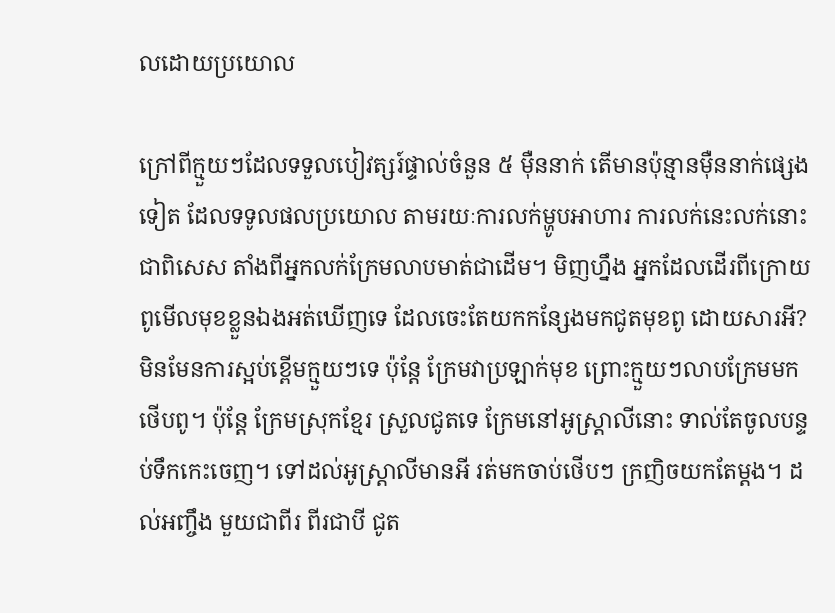លដោយប្រយោល

ក្រៅពីក្មួយៗដែលទទួលបៀវត្សរ៍ផ្ទាល់ចំនួន ៥ ម៉ឺននាក់ តើមានប៉ុន្មានម៉ឺននាក់ផ្សេងទៀត ដែលទទូលផលប្រយោល តាមរយៈការលក់ម្ហូបអាហារ ការលក់នេះលក់នោះ ជាពិសេស តាំងពីអ្នកលក់ក្រែមលាបមាត់ជាដើម។ មិញហ្នឹង អ្នកដែលដើរពីក្រោយ ពូមើលមុខខ្លួនឯងអត់ឃើញទេ ដែលចេះតែយកកន្សែងមកជូតមុខពូ ដោយសារអី? មិនមែនការស្អប់ខ្ពើមក្មួយៗទេ ប៉ុន្តែ ក្រែមវាប្រឡាក់មុខ ព្រោះក្មួយៗលាបក្រែមមកថើបពូ។ ប៉ុន្តែ ក្រែមស្រុកខ្មែរ ស្រួលជូតទេ ក្រែមនៅអូស្រ្តាលីនោះ ទាល់តែចូលបន្ទប់ទឹកកេះចេញ។ ទៅដល់អូស្រ្តាលីមានអី រត់មកចាប់ថើបៗ ក្រញិចយកតែម្តង។ ដល់អញ្ចឹង មួយជាពីរ ពីរជាបី ជូត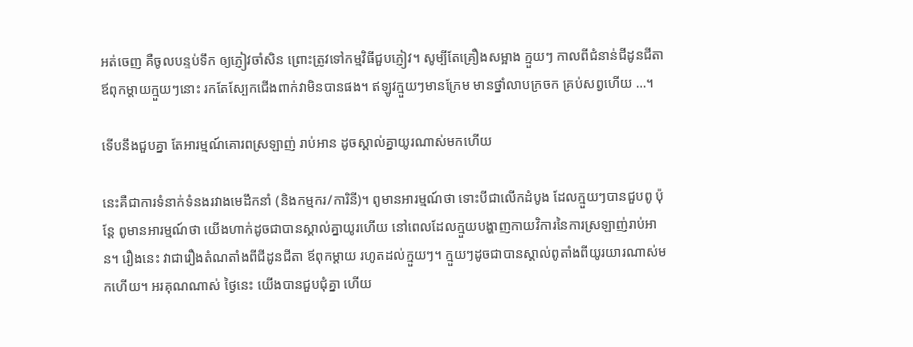អត់ចេញ គឺចូលបន្ទប់ទឹក ឲ្យភ្ញៀវចាំសិន ព្រោះត្រូវទៅកម្មវិធីជួបភ្ញៀវ។ សូម្បីតែគ្រឿងសម្អាង ក្មួយៗ កាលពីជំនាន់ជីដូនជីតា ឪពុកម្តាយក្មួយៗនោះ រកតែស្បែកជើងពាក់វាមិនបានផង។ ឥឡូវក្មួយៗមានក្រែម មានថ្នាំលាបក្រចក គ្រប់សព្វហើយ …។

ទើបនឹងជួបគ្នា តែអារម្មណ៍គោរពស្រឡាញ់ រាប់អាន ដូចស្គាល់គ្នាយូរណាស់មកហើយ

នេះគឺជាការទំនាក់ទំនងរវាងមេដឹកនាំ (និងកម្មករ/ការិនី)។ ពូមានអារម្មណ៍ថា ទោះបីជាលើកដំបូង ដែលក្មួយៗបានជួបពូ ប៉ុន្តែ ពូមានអារម្មណ៍ថា យើងហាក់ដូចជាបានស្គាល់គ្នាយូរហើយ នៅពេលដែលក្មួយបង្ហាញកាយវិការនៃការស្រឡាញ់រាប់អាន។ រឿងនេះ វាជារឿងតំណតាំងពីជីដូនជីតា ឪពុកម្តាយ រហូតដល់ក្មួយៗ។ ក្មួយៗដូចជាបានស្គាល់ពូតាំងពីយូរយារណាស់មកហើយ។ អរគុណណាស់ ថ្ងៃនេះ យើងបានជួបជុំគ្នា ហើយ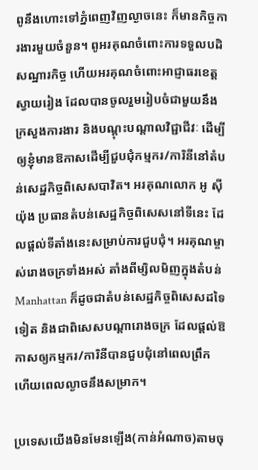ពូនឹងហោះទៅភ្នំពេញវិញល្ងាចនេះ ក៏មានកិច្ចការងារមួយចំនួន។ ពូអរគុណចំពោះការទទួលបដិសណ្ឋារកិច្ច ហើយអរគុណចំពោះអាជ្ញាធរខេត្តស្វាយរៀង ដែលបានចូលរួមរៀបចំជាមួយនឹងក្រសួងការងារ និងបណ្តុះបណ្តាលវិជ្ជាជីវៈ ដើម្បីឲ្យខ្ញុំមានឱកាសដើម្បីជួបជុំកម្មករ/ការិនីនៅតំបន់សេដ្ឋកិច្ចពិសេសបាវិត។ អរគុណលោក អូ ស៊ីយ៉ុង ប្រធានតំបន់សេដ្ឋកិច្ចពិសេសនៅទីនេះ ដែលផ្តល់ទីតាំងនេះសម្រាប់ការជួបជុំ។ អរគុណម្ចាស់រោងចក្រទាំងអស់ តាំងពីម្សិលមិញក្នុងតំបន់ Manhattan ក៏ដូចជាតំបន់សេដ្ឋកិច្ចពិសេសដទៃទៀត និងជាពិសេសបណ្តារោងចក្រ ដែលផ្តល់ឱកាសឲ្យកម្មករ/ការិនីបានជួបជុំនៅពេលព្រឹក ហើយពេលល្ងាចនឹងសម្រាក។

ប្រទេសយើងមិនមែនឡើង(កាន់អំណាច)តាមចុ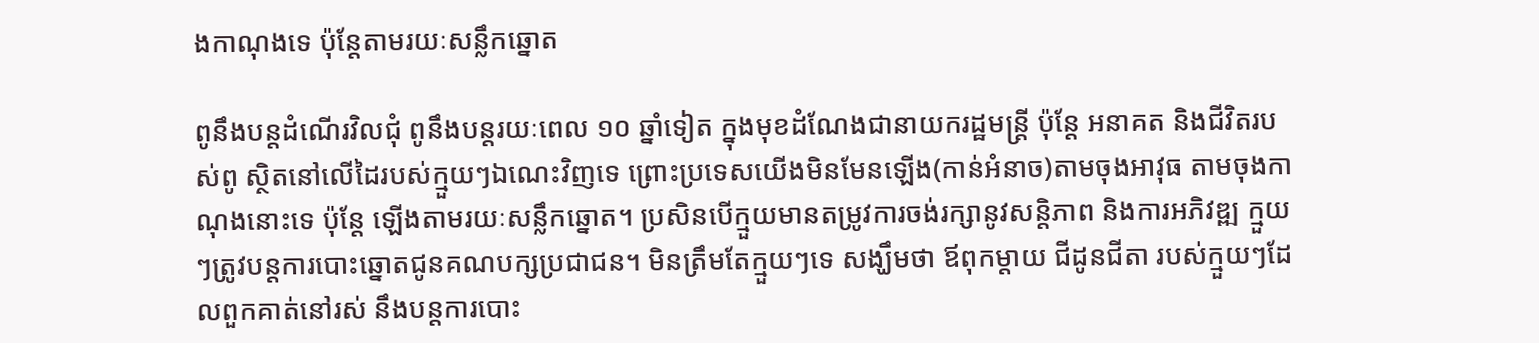ងកាណុងទេ ប៉ុន្តែតាមរយៈសន្លឹកឆ្នោត

ពូនឹងបន្តដំណើរវិលជុំ ពូនឹងបន្តរយៈពេល ១០ ឆ្នាំទៀត ក្នុងមុខដំណែងជានាយករដ្ឋមន្រ្តី ប៉ុន្តែ អនាគត និងជីវិតរបស់ពូ ស្ថិតនៅលើដៃរបស់ក្មួយៗឯណេះវិញទេ ព្រោះប្រទេសយើងមិនមែនឡើង(កាន់អំនាច)តាមចុងអាវុធ តាមចុងកាណុងនោះទេ ប៉ុន្តែ ឡើងតាមរយៈសន្លឹកឆ្នោត។ ប្រសិនបើក្មួយមានតម្រូវការចង់រក្សានូវសន្តិភាព និងការអភិវឌ្ឍ ក្មួយៗត្រូវបន្តការបោះឆ្នោតជូនគណបក្សប្រជាជន។ មិនត្រឹមតែក្មួយៗទេ សង្ឃឹមថា ឪពុកម្តាយ ជីដូនជីតា របស់ក្មួយៗដែលពួកគាត់នៅរស់ នឹងបន្តការបោះ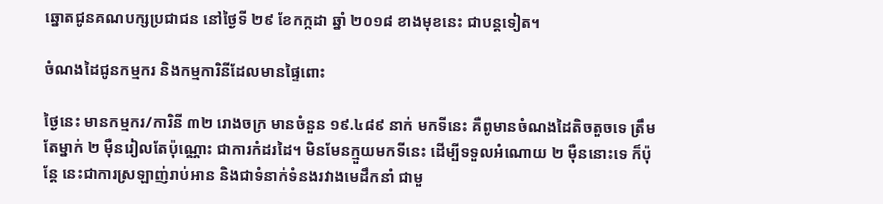ឆ្នោតជូនគណបក្សប្រជាជន នៅថ្ងៃទី ២៩ ខែកក្កដា ឆ្នាំ ២០១៨ ខាងមុខនេះ ជាបន្តទៀត។

ចំណងដៃជូនកម្មករ និងកម្មការិនីដែលមានផ្ទៃពោះ

ថ្ងៃនេះ មានកម្មករ/ការិនី ៣២ រោងចក្រ មានចំនួន ១៩.៤៨៩ នាក់ មកទីនេះ គឺពូមានចំណងដៃតិចតួចទេ ត្រឹមតែម្នាក់ ២ ម៉ឺនរៀលតែប៉ុណ្ណោះ ជាការកំដរដៃ។ មិនមែនក្មួយមកទីនេះ ដើម្បីទទួលអំណោយ ២ ម៉ឺននោះទេ ក៏ប៉ុន្តែ នេះជាការស្រឡាញ់រាប់អាន និងជាទំនាក់ទំនងរវាងមេដឹកនាំ ជាមួ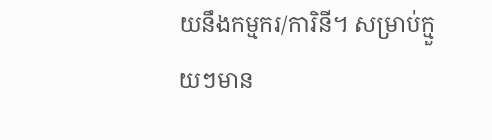យនឹងកម្មករ/ការិនី។ សម្រាប់ក្មួយៗមាន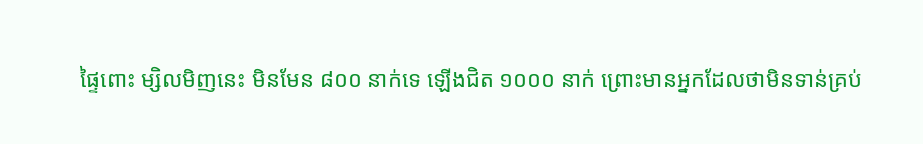ផ្ទៃពោះ ម្សិលមិញនេះ មិនមែន ៨០០ នាក់ទេ ឡើងជិត ១០០០ នាក់ ព្រោះមានអ្នកដែលថាមិនទាន់គ្រប់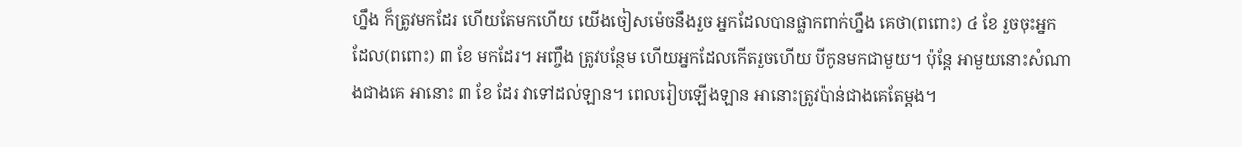ហ្នឹង ក៏ត្រូវមកដែរ ហើយតែមកហើយ យើងចៀសម៉េចនឹងរួច អ្នកដែលបានផ្លាកពាក់ហ្នឹង គេថា(ពពោះ) ៤ ខែ រួចចុះអ្នកដែល(ពពោះ) ៣ ខែ មកដែរ។ អញ្ចឹង ត្រូវបន្ថែម ហើយអ្នកដែលកើតរួចហើយ បីកូនមកជាមួយ។ ប៉ុន្តែ អាមួយនោះសំណាងជាងគេ អានោះ ៣ ខែ ដែរ វាទៅដល់ឡាន។ ពេលរៀបឡើងឡាន អានោះត្រូវប៉ាន់ជាងគេតែម្តង។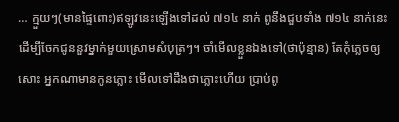… ក្មួយៗ(មានផ្ទៃពោះ)ឥឡូវនេះឡើងទៅដល់ ៧១៤ នាក់ ពូនឹងជួបទាំង ៧១៤ នាក់នេះ ដើម្បីចែកជូននួវម្នាក់មួយស្រោមសំបុត្រៗ។ ចាំមើលខ្លួនឯងទៅ(ថាប៉ុន្មាន) តែកុំភ្លេចឲ្យសោះ អ្នកណាមានកូនភ្លោះ មើលទៅដឹងថាភ្លោះហើយ ប្រាប់ពូ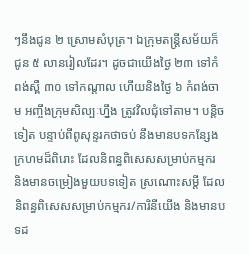ៗនឹងជូន ២ ស្រោមសំបុត្រ។ ឯក្រុមតន្រ្តីសម័យក៏ជូន ៥ លានរៀលដែរ។ ដូចជាយើងថ្ងៃ ២៣ ទៅកំពង់ស្ពឺ ៣០ ទៅកណ្តាល ហើយនិងថ្ងៃ ៦ កំពង់ចាម អញ្ចឹងក្រុមសិល្បៈហ្នឹង ត្រូវវិលជុំទៅតាម។ បន្តិចទៀត បន្ទាប់ពីពូសុន្ទរកថាចប់ នឹងមានបទកន្សែងក្រហមដ៏ពិរោះ ដែលនិពន្ធពិសេសសម្រាប់កម្មករ និងមានចម្រៀងមួយបទទៀត ស្រណោះសម្តី ដែលនិពន្ធពិសេសសម្រាប់កម្មករ/ការិនីយើង និងមានបទដ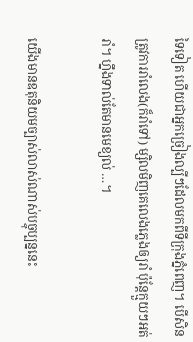ទៃទៀត ហើយជាអ្នកច្រៀងល្បីៗដែលមកពីទីក្រុងភ្នំពេញ។ បើសិនត្រូវការរាំលេង(ក៏រាំទៅ) ម្សិលមិញគេលេងភ្លេងឲ្យរាំ ប៉ុន្តែក្មួយៗអត់រាំ។ ហ្នឹងទាល់តែមានមេខ្យល់ …។

យើងមានឧតុនិយមច្បាស់លាស់ណាស់បច្ចុប្បន្ននេះ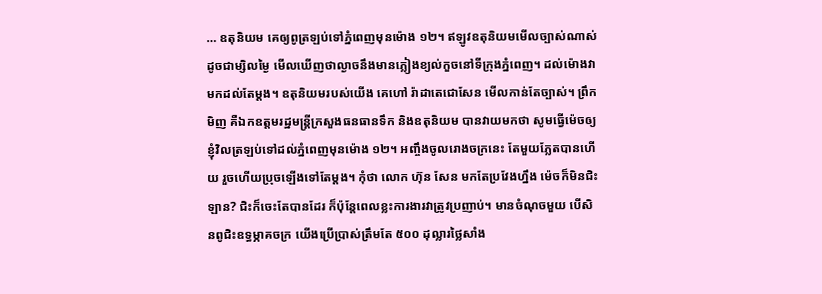… ឧតុនិយម គេឲ្យពូត្រឡប់ទៅភ្នំពេញមុនម៉ោង ១២។ ឥឡូវឧតុនិយមមើលច្បាស់ណាស់ ដូចជាម្សិលម្ងៃ មើលឃើញថាល្ងាចនឹងមានភ្លៀងខ្យល់កួចនៅទីក្រុងភ្នំពេញ។ ដល់ម៉ោងវាមកដល់តែម្តង។ ឧតុនិយមរបស់យើង គេហៅ រ៉ាដាតេជោសែន មើលកាន់តែច្បាស់។ ព្រឹកមិញ គឺឯកឧត្តមរដ្ឋមន្រ្តីក្រសួងធនធានទឹក និងឧតុនិយម បានវាយមកថា សូមធ្វើម៉េចឲ្យខ្ញុំវិលត្រឡប់ទៅដល់ភ្នំពេញមុនម៉ោង ១២។ អញ្ចឹងចូលរោងចក្រនេះ តែមួយភ្លែតបានហើយ រួចហើយប្រុចឡើងទៅតែម្តង។ កុំថា លោក ហ៊ុន សែន មកតែប្រវែងហ្នឹង ម៉េចក៏មិនជិះឡាន? ជិះក៏ចេះតែបានដែរ ក៏ប៉ុន្តែពេលខ្លះការងារវាត្រូវប្រញាប់។ មានចំណុចមួយ បើសិនពូជិះឧទ្ធម្ភាគចក្រ យើងប្រើប្រាស់ត្រឹមតែ ៥០០ ដុល្លារថ្លៃសាំង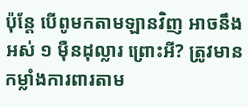ប៉ុន្តែ បើពូមកតាមឡានវិញ អាចនឹងអស់ ១ ម៉ឺនដុល្លារ ព្រោះអី? ត្រូវមានកម្លាំងការពារតាម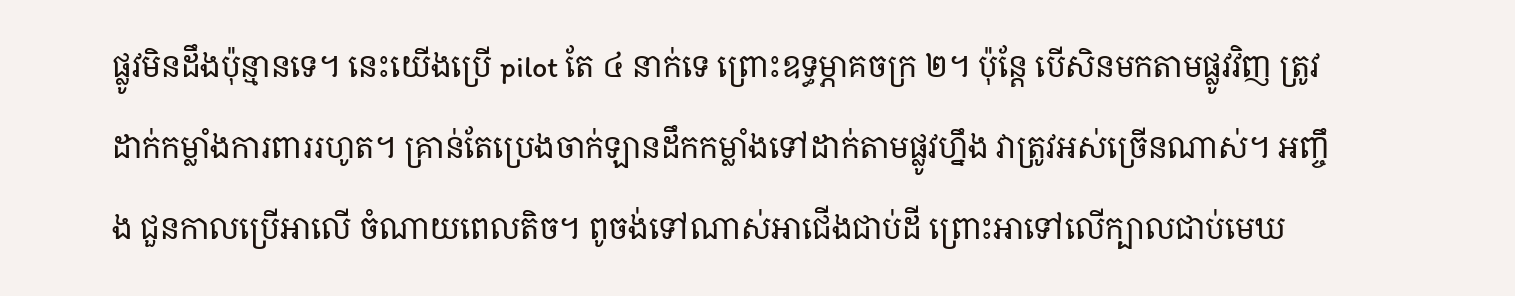ផ្លូវមិនដឹងប៉ុន្មានទេ។ នេះយើងប្រើ pilot តែ ៤ នាក់ទេ ព្រោះឧទ្ធម្ភាគចក្រ ២។ ប៉ុន្តែ បើសិនមកតាមផ្លូវវិញ ត្រូវដាក់កម្លាំងការពាររហូត។ គ្រាន់តែប្រេងចាក់ឡានដឹកកម្លាំងទៅដាក់តាមផ្លូវហ្នឹង វាត្រូវអស់ច្រើនណាស់។ អញ្ចឹង ជួនកាលប្រើអាលើ ចំណាយពេលតិច។ ពូចង់ទៅណាស់អាជើងជាប់ដី ព្រោះអាទៅលើក្បាលជាប់មេឃ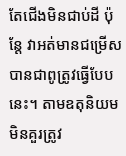តែជើងមិនជាប់ដី ប៉ុន្តែ វាអត់មានជម្រើស បានជាពូត្រូវធ្វើបែបនេះ។ តាមឧតុនិយម មិនគួរត្រូវ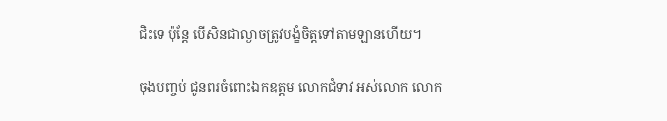ជិះទេ ប៉ុន្តែ បើសិនជាល្ងាចត្រូវបង្ខំចិត្តទៅតាមឡានហើយ។

ចុងបញ្ចប់ ជូនពរចំពោះឯកឧត្តម លោកជំទាវ អស់លោក លោក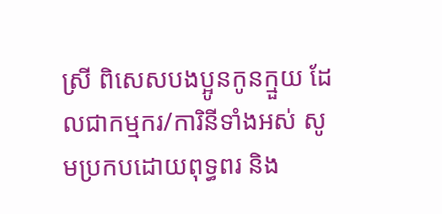ស្រី ពិសេសបងប្អូនកូនក្មួយ ដែលជាកម្មករ/ការិនីទាំងអស់ សូមប្រកបដោយពុទ្ធពរ និង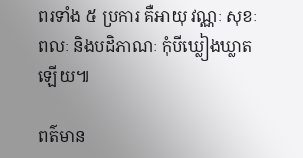ពរទាំង ៥ ប្រការ គឺអាយុ វណ្ណៈ សុខៈ ពលៈ និងបដិភាណៈ កុំបីឃ្លៀងឃ្លាតឡើយ៕

ពត៌មាន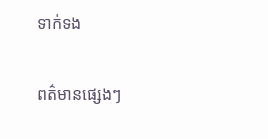ទាក់ទង

ពត៌មានផ្សេងៗ